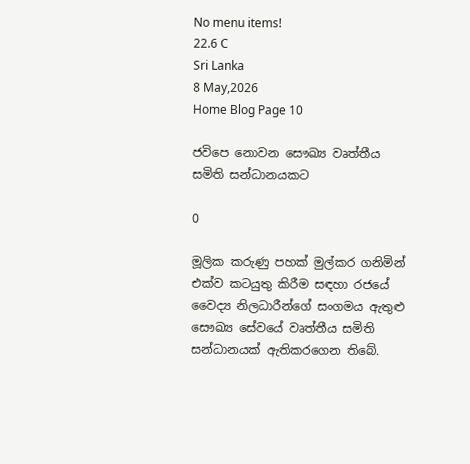No menu items!
22.6 C
Sri Lanka
8 May,2026
Home Blog Page 10

ජවිපෙ නොවන සෞඛ්‍ය වෘත්තීය සමිති සන්ධානයකට

0

මූලික කරුණු පහක් මුල්කර ගනිමින් එක්ව කටයුතු කිරීම සඳහා රජයේ වෛද්‍ය නිලධාරීන්ගේ සංගමය ඇතුළු සෞඛ්‍ය සේවයේ වෘත්තීය සමිති සන්ධානයක් ඇතිකරගෙන තිබේ.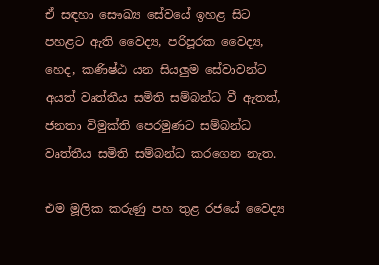ඒ සඳහා සෞඛ්‍ය සේවයේ ඉහළ සිට පහළට ඇති වෛද්‍ය, පරිපූරක වෛද්‍ය, හෙද, කණිෂ්ඨ යන සියලුම සේවාවන්ට අයත් වෘත්තීය සමිති සම්බන්ධ වී ඇතත්, ජනතා විමුක්ති පෙරමුණට සම්බන්ධ වෘත්තීය සමිති සම්බන්ධ කරගෙන නැත.

එම මූලික කරුණු පහ තුළ රජයේ වෛද්‍ය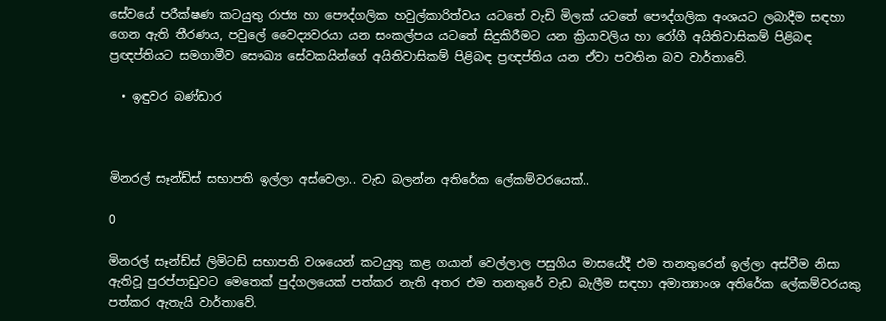සේවයේ පරීක්ෂණ කටයුතු රාජ්‍ය හා පෞද්ගලික හවුල්කාරිත්වය යටතේ වැඩි මිලක් යටතේ පෞද්ගලික අංශයට ලබාදීම සඳහා ගෙන ඇති තීරණය, පවුලේ වෛද්‍යවරයා යන සංකල්පය යටතේ සිදුකිරීමට යන ක්‍රියාවලිය හා රෝගී අයිතිවාසිකම් පිළිබඳ ප්‍රඥප්තියට සමගාමීව සෞඛ්‍ය සේවකයින්ගේ අයිතිවාසිකම් පිළිබඳ ප්‍රඥප්තිය යන ඒවා පවතින බව වාර්තාවේ.

  • ඉඳුවර බණ්ඩාර



මිනරල් සෑන්ඩ්ස් සභාපති ඉල්ලා අස්වෙලා.. වැඩ බලන්න අතිරේක ලේකම්වරයෙක්..

0

මිනරල් සෑන්ඩ්ස් ලිමිටඩ් සභාපති වශයෙන් කටයුතු කළ ගයාන් වෙල්ලාල පසුගිය මාසයේදී එම තනතුරෙන් ඉල්ලා අස්වීම නිසා ඇතිවූ පුරප්පාඩුවට මෙතෙක් පුද්ගලයෙක් පත්කර නැති අතර එම තනතුරේ වැඩ බැලීම සඳහා අමාත්‍යාංශ අතිරේක ලේකම්වරයකු පත්කර ඇතැයි වාර්තාවේ.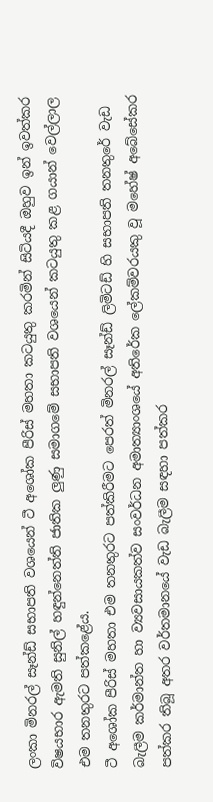ලංකා මිනරල් සෑන්ඩ් සභාපති වශයෙන් ටී අශෝක පීරිස් මහතා කටයුතු කරමින් සිටියදී ඔහුව ඉන් ඉවත්කර විෂයභාර ඇමති සුනිල් හඳුන්නෙත්ති ජාතික ලුණු සමාගමේ සභාපති වශයෙන් කටයුතු කළ ගයාන් වෙල්ලාල එම තනතුරට පත්කළේය.
ටී අශෝක පීරිස් මහතා එම තනතුරට පත්කිරීමට පෙරත් මිනරල් සෑන්ඩ් ලිමිටඩ් හි සභාපති තනතුරේ වැඩ බැලීම කර්මාන්ත හා ව්‍යවසායකත්ව සංවර්ධන අමාත්‍යාංශයේ අතිරේක ලේකම්වරයකු වූ මහේෂ් අබේසේකර පත්කර තිබූ අතර වර්තමානයේ වැඩ බැලීම සඳහා පත්කර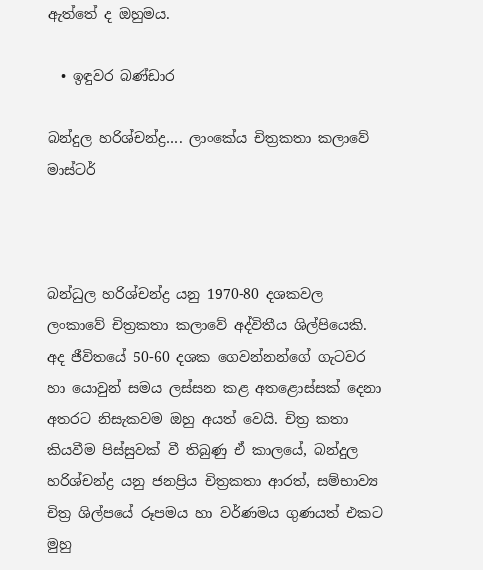ඇත්තේ ද ඔහුමය.

  • ඉඳුවර බණ්ඩාර

බන්දුල හරිශ්චන්ද්‍ර…. ලාංකේය චිත්‍රකතා කලාවේ මාස්ටර්



බන්ධුල හරිශ්චන්ද්‍ර යනු 1970-80 දශකවල ලංකාවේ චිත්‍රකතා කලාවේ අද්විතීය ශිල්පියෙකි. අද ජීවිතයේ 50-60 දශක ගෙවන්නන්ගේ ගැටවර හා යොවුන් සමය ලස්සන කළ අතළොස්සක් දෙනා අතරට නිසැකවම ඔහු අයත් වෙයි. චිත්‍ර කතා කියවීම පිස්සුවක් වී තිබුණු ඒ කාලයේ, බන්දුල හරිශ්චන්ද්‍ර යනු ජනප්‍රිය චිත්‍රකතා ආරත්, සම්භාව්‍ය චිත්‍ර ශිල්පයේ රූපමය හා වර්ණමය ගුණයත් එකට මුහු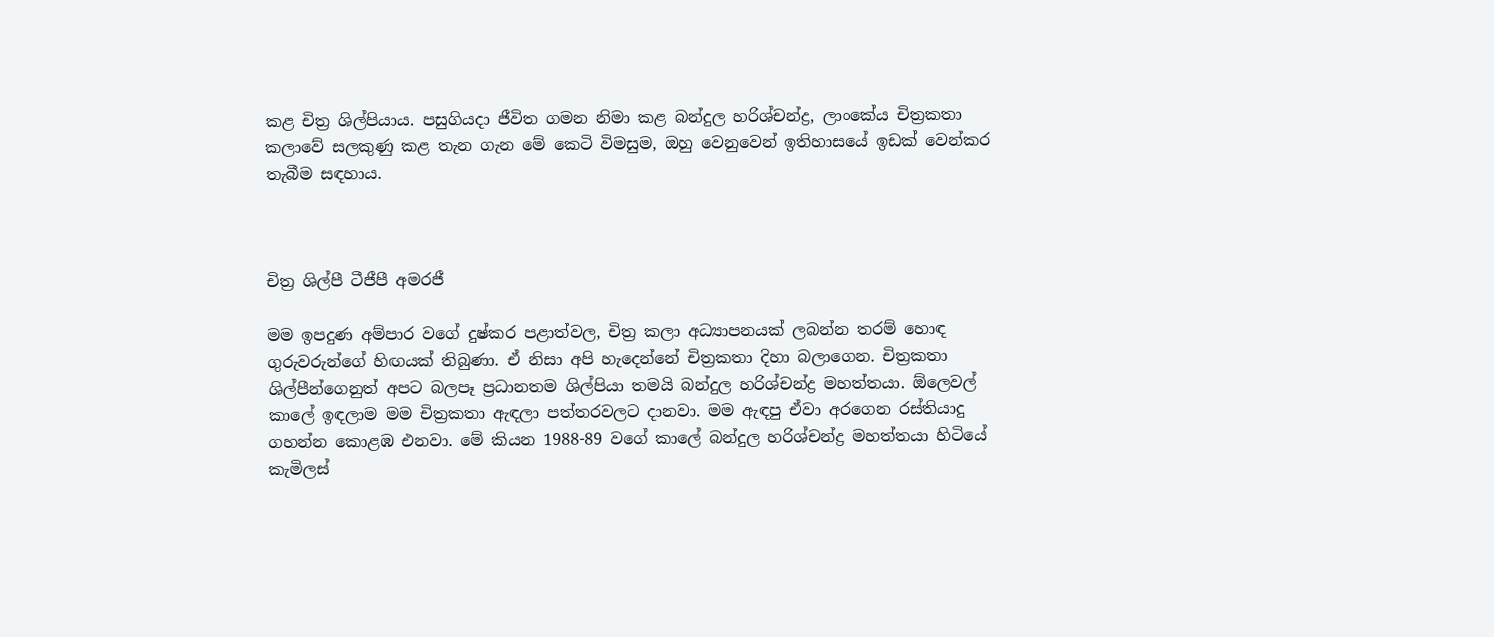කළ චිත්‍ර ශිල්පියාය. පසුගියදා ජීවිත ගමන නිමා කළ බන්දුල හරිශ්චන්ද්‍ර, ලාංකේය චිත්‍රකතා කලාවේ සලකුණු කළ තැන ගැන මේ කෙටි විමසුම, ඔහු වෙනුවෙන් ඉතිහාසයේ ඉඩක් වෙන්කර තැබීම සඳහාය.



චිත්‍ර ශිල්පී ටීජීපී අමරජී

මම ඉපදුණ අම්පාර වගේ දුෂ්කර පළාත්වල, චිත්‍ර කලා අධ්‍යාපනයක් ලබන්න තරම් හොඳ ගුරුවරුන්ගේ හිඟයක් තිබුණා. ඒ නිසා අපි හැදෙන්නේ චිත්‍රකතා දිහා බලාගෙන. චිත්‍රකතා ශිල්පීන්ගෙනුත් අපට බලපෑ ප්‍රධානතම ශිල්පියා තමයි බන්දුල හරිශ්චන්ද්‍ර මහත්තයා. ඕලෙවල් කාලේ ඉඳලාම මම චිත්‍රකතා ඇඳලා පත්තරවලට දානවා. මම ඇඳපු ඒවා අරගෙන රස්තියාදු ගහන්න කොළඹ එනවා. මේ කියන 1988-89 වගේ කාලේ බන්දුල හරිශ්චන්ද්‍ර මහත්තයා හිටියේ කැමිලස්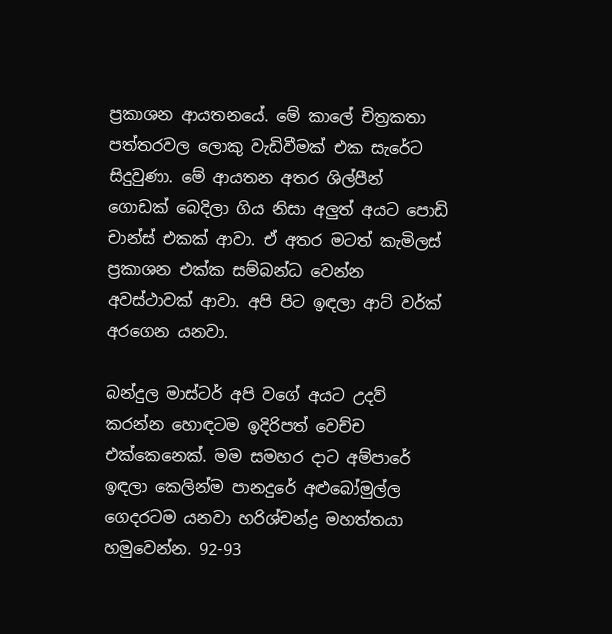ප්‍රකාශන ආයතනයේ. මේ කාලේ චිත්‍රකතා පත්තරවල ලොකු වැඩිවීමක් එක සැරේට සිදුවුණා. මේ ආයතන අතර ශිල්පීන් ගොඩක් බෙදිලා ගිය නිසා අලුත් අයට පොඩි චාන්ස් එකක් ආවා. ඒ අතර මටත් කැමිලස් ප්‍රකාශන එක්ක සම්බන්ධ වෙන්න අවස්ථාවක් ආවා. අපි පිට ඉඳලා ආට් වර්ක් අරගෙන යනවා.

බන්දුල මාස්ටර් අපි වගේ අයට උදව් කරන්න හොඳටම ඉදිරිපත් වෙච්ච එක්කෙනෙක්. මම සමහර දාට අම්පාරේ ඉඳලා කෙලින්ම පානදුරේ අළුබෝමුල්ල ගෙදරටම යනවා හරිශ්චන්ද්‍ර මහත්තයා හමුවෙන්න. 92-93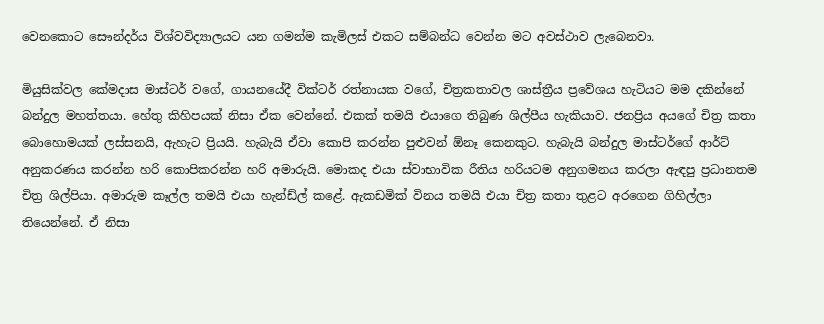වෙනකොට සෞන්දර්ය විශ්වවිද්‍යාලයට යන ගමන්ම කැමිලස් එකට සම්බන්ධ වෙන්න මට අවස්ථාව ලැබෙනවා.

මියුසික්වල කේමදාස මාස්ටර් වගේ, ගායනයේදී වික්ටර් රත්නායක වගේ, චිත්‍රකතාවල ශාස්ත්‍රීය ප්‍රවේශය හැටියට මම දකින්නේ බන්දුල මහත්තයා. හේතු කිහිපයක් නිසා ඒක වෙන්නේ. එකක් තමයි එයාගෙ තිබුණ ශිල්පීය හැකියාව. ජනප්‍රිය අයගේ චිත්‍ර කතා බොහොමයක් ලස්සනයි, ඇහැට ප්‍රියයි. හැබැයි ඒවා කොපි කරන්න පුළුවන් ඕනෑ කෙනකුට. හැබැයි බන්දුල මාස්ටර්ගේ ආර්ට් අනුකරණය කරන්න හරි කොපිකරන්න හරි අමාරුයි. මොකද එයා ස්වාභාවික රීතිය හරියටම අනුගමනය කරලා ඇඳපු ප්‍රධානතම චිත්‍ර ශිල්පියා. අමාරුම කෑල්ල තමයි එයා හැන්ඩ්ල් කළේ. ඇකඩමික් විනය තමයි එයා චිත්‍ර කතා තුළට අරගෙන ගිහිල්ලා තියෙන්නේ. ඒ නිසා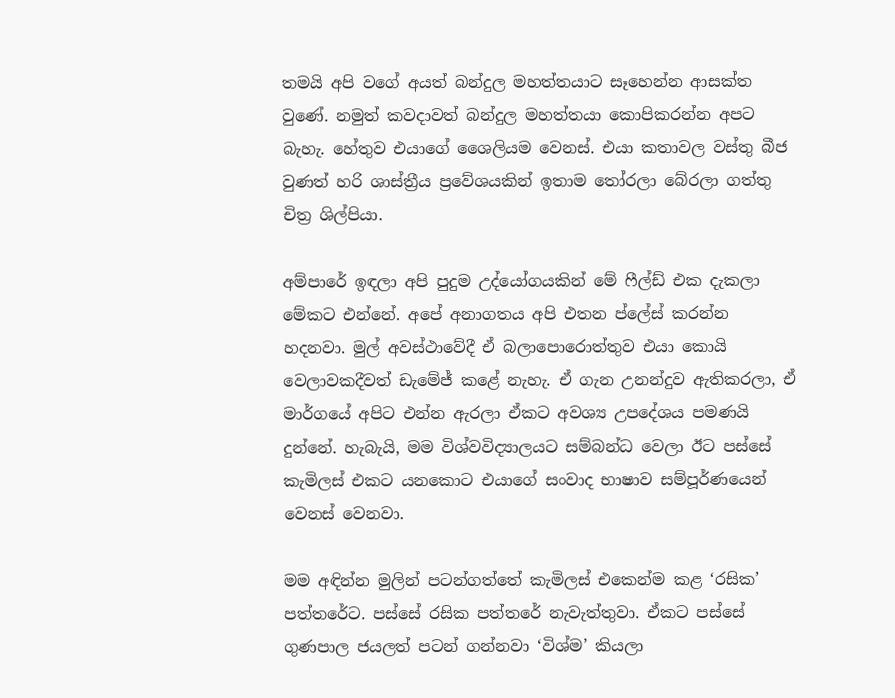තමයි අපි වගේ අයත් බන්දුල මහත්තයාට සෑහෙන්න ආසක්ත වුණේ. නමුත් කවදාවත් බන්දුල මහත්තයා කොපිකරන්න අපට බැහැ. හේතුව එයාගේ ශෛලියම වෙනස්. එයා කතාවල වස්තු බීජ වුණත් හරි ශාස්ත්‍රීය ප්‍රවේශයකින් ඉතාම තෝරලා බේරලා ගත්තු චිත්‍ර ශිල්පියා.

අම්පාරේ ඉඳලා අපි පුදුම උද්යෝගයකින් මේ ෆීල්ඩ් එක දැකලා මේකට එන්නේ. අපේ අනාගතය අපි එතන ප්ලේස් කරන්න හදනවා. මුල් අවස්ථාවේදී ඒ බලාපොරොත්තුව එයා කොයි වෙලාවකදීවත් ඩැමේජ් කළේ නැහැ. ඒ ගැන උනන්දුව ඇතිකරලා, ඒ මාර්ගයේ අපිට එන්න ඇරලා ඒකට අවශ්‍ය උපදේශය පමණයි දුන්නේ. හැබැයි, මම විශ්වවිද්‍යාලයට සම්බන්ධ වෙලා ඊට පස්සේ කැමිලස් එකට යනකොට එයාගේ සංවාද භාෂාව සම්පූර්ණයෙන් වෙනස් වෙනවා.

මම අඳින්න මුලින් පටන්ගත්තේ කැමිලස් එකෙන්ම කළ ‘රසික’ පත්තරේට. පස්සේ රසික පත්තරේ නැවැත්තුවා. ඒකට පස්සේ ගුණපාල ජයලත් පටන් ගන්නවා ‘විශ්ම’ කියලා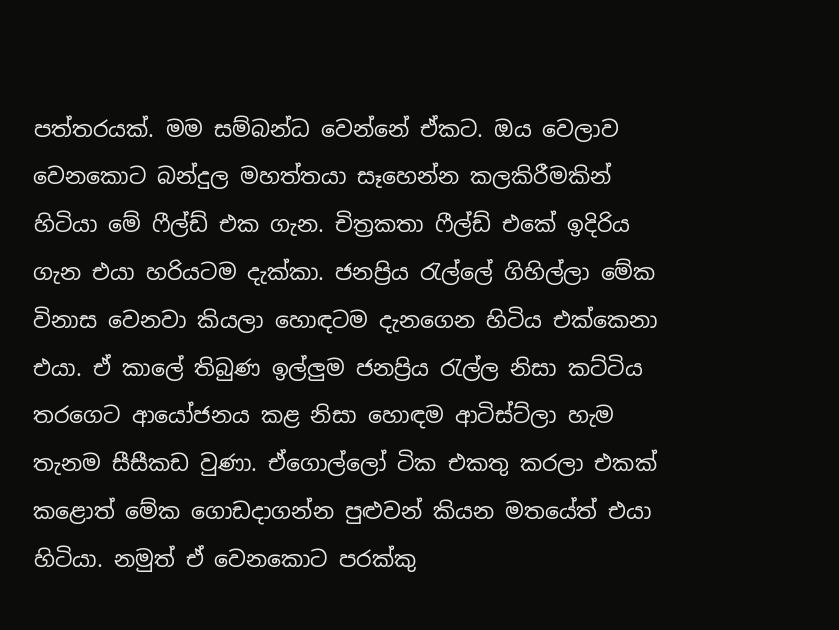පත්තරයක්. මම සම්බන්ධ වෙන්නේ ඒකට. ඔය වෙලාව වෙනකොට බන්දුල මහත්තයා සෑහෙන්න කලකිරීමකින් හිටියා මේ ෆීල්ඩ් එක ගැන. චිත්‍රකතා ෆීල්ඩ් එකේ ඉදිරිය ගැන එයා හරියටම දැක්කා. ජනප්‍රිය රැල්ලේ ගිහිල්ලා මේක විනාස වෙනවා කියලා හොඳටම දැනගෙන හිටිය එක්කෙනා එයා. ඒ කාලේ තිබුණ ඉල්ලුම ජනප්‍රිය රැල්ල නිසා කට්ටිය තරගෙට ආයෝජනය කළ නිසා හොඳම ආටිස්ට්ලා හැම තැනම සීසීකඩ වුණා. ඒගොල්ලෝ ටික එකතු කරලා එකක් කළොත් මේක ගොඩදාගන්න පුළුවන් කියන මතයේත් එයා හිටියා. නමුත් ඒ වෙනකොට පරක්කු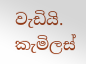වැඩියි. කැමිලස්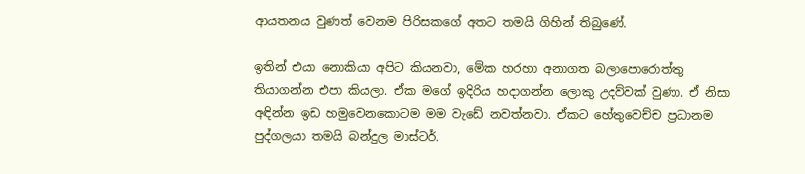ආයතනය වුණත් වෙනම පිරිසකගේ අතට තමයි ගිහින් තිබුණේ.

ඉතින් එයා නොකියා අපිට කියනවා, මේක හරහා අනාගත බලාපොරොත්තු තියාගන්න එපා කියලා. ඒක මගේ ඉදිරිය හදාගන්න ලොකු උදව්වක් වුණා. ඒ නිසා අඳින්න ඉඩ හමුවෙනකොටම මම වැඩේ නවත්නවා. ඒකට හේතුවෙච්ච ප්‍රධානම පුද්ගලයා තමයි බන්දුල මාස්ටර්.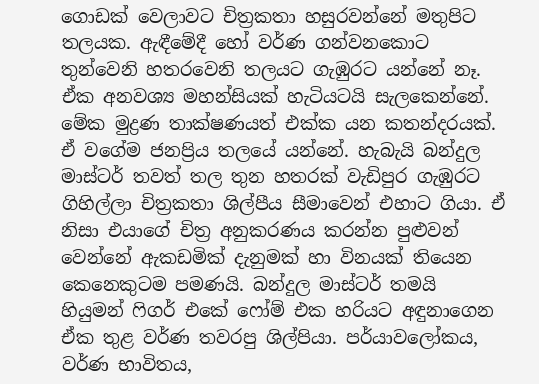ගොඩක් වෙලාවට චිත්‍රකතා හසුරවන්නේ මතුපිට තලයක. ඇඳීමේදී හෝ වර්ණ ගන්වනකොට තුන්වෙනි හතරවෙනි තලයට ගැඹුරට යන්නේ නෑ. ඒක අනවශ්‍ය මහන්සියක් හැටියටයි සැලකෙන්නේ. මේක මුද්‍රණ තාක්ෂණයත් එක්ක යන කතන්දරයක්. ඒ වගේම ජනප්‍රිය තලයේ යන්නේ. හැබැයි බන්දුල මාස්ටර් තවත් තල තුන හතරක් වැඩිපුර ගැඹුරට ගිහිල්ලා චිත්‍රකතා ශිල්පීය සීමාවෙන් එහාට ගියා. ඒ නිසා එයාගේ චිත්‍ර අනුකරණය කරන්න පුළුවන් වෙන්නේ ඇකඩමික් දැනුමක් හා විනයක් තියෙන කෙනෙකුටම පමණයි. බන්දුල මාස්ටර් තමයි හියුමන් ෆිගර් එකේ ෆෝම් එක හරියට අඳුනාගෙන ඒක තුළ වර්ණ තවරපු ශිල්පියා. පර්යාවලෝකය, වර්ණ භාවිතය,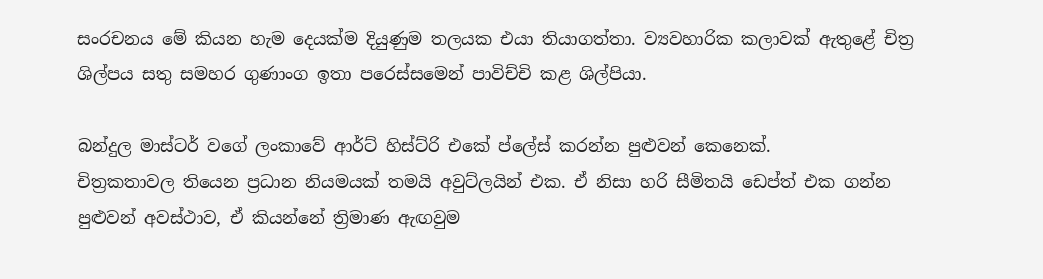සංරචනය මේ කියන හැම දෙයක්ම දියුණුම තලයක එයා තියාගත්තා. ව්‍යවහාරික කලාවක් ඇතුළේ චිත්‍ර ශිල්පය සතු සමහර ගුණාංග ඉතා පරෙස්සමෙන් පාවිච්චි කළ ශිල්පියා.

බන්දුල මාස්ටර් වගේ ලංකාවේ ආර්ට් හිස්ට්රි එකේ ප්ලේස් කරන්න පුළුවන් කෙනෙක්.
චිත්‍රකතාවල තියෙන ප්‍රධාන නියමයක් තමයි අවුට්ලයින් එක. ඒ නිසා හරි සීමිතයි ඩෙප්ත් එක ගන්න පුළුවන් අවස්ථාව, ඒ කියන්නේ ත්‍රිමාණ ඇඟවුම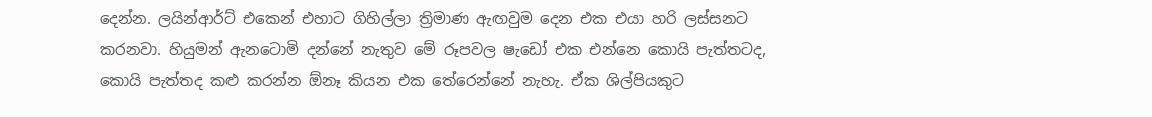දෙන්න. ලයින්ආර්ට් එකෙන් එහාට ගිහිල්ලා ත්‍රිමාණ ඇඟවුම දෙන එක එයා හරි ලස්සනට කරනවා. හියුමන් ඇනටොමි දන්නේ නැතුව මේ රූපවල ෂැඩෝ එක එන්නෙ කොයි පැත්තටද, කොයි පැත්තද කළු කරන්න ඕනෑ කියන එක තේරෙන්නේ නැහැ. ඒක ශිල්පියකුට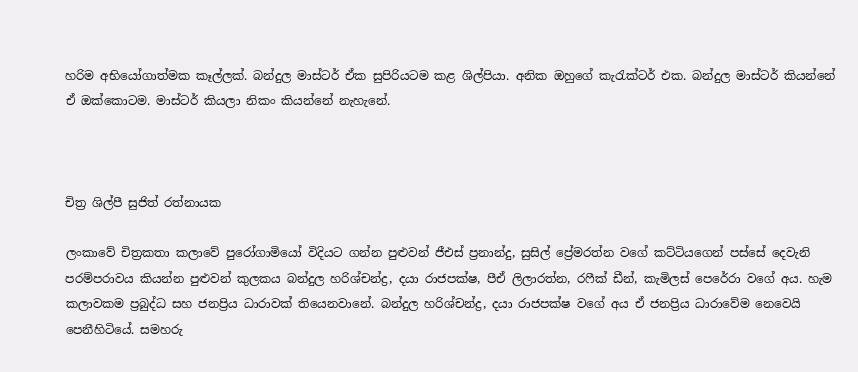හරිම අභියෝගාත්මක කෑල්ලක්. බන්දුල මාස්ටර් ඒක සුපිරියටම කළ ශිල්පියා. අනික ඔහුගේ කැරැක්ටර් එක. බන්දුල මාස්ටර් කියන්නේ ඒ ඔක්කොටම. මාස්ටර් කියලා නිකං කියන්නේ නැහැනේ.



චිත්‍ර ශිල්පී සුජිත් රත්නායක

ලංකාවේ චිත්‍රකතා කලාවේ පුරෝගාමියෝ විදියට ගන්න පුළුවන් ජීඑස් ප්‍රනාන්දු, සුසිල් ප්‍රේමරත්න වගේ කට්ටියගෙන් පස්සේ දෙවැනි පරම්පරාවය කියන්න පුළුවන් කුලකය බන්දුල හරිශ්චන්ද්‍ර, දයා රාජපක්ෂ, පීඒ ලිලාරත්න, රෆීක් ඩීන්, කැමිලස් පෙරේරා වගේ අය. හැම කලාවකම ප්‍රබුද්ධ සහ ජනප්‍රිය ධාරාවක් තියෙනවානේ. බන්දුල හරිශ්චන්ද්‍ර, දයා රාජපක්ෂ වගේ අය ඒ ජනප්‍රිය ධාරාවේම නෙවෙයි පෙනීහිටියේ. සමහරු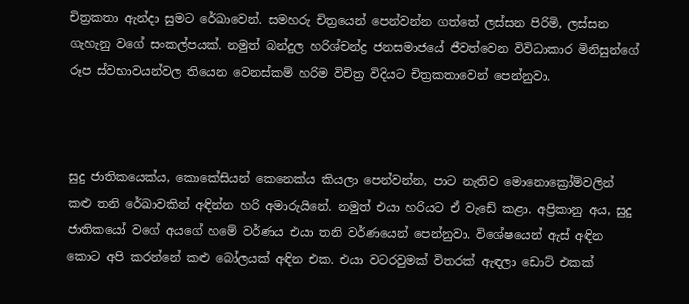චිත්‍රකතා ඇන්දා සුමට රේඛාවෙන්. සමහරු චිත්‍රයෙන් පෙන්වන්න ගත්තේ ලස්සන පිරිමි, ලස්සන ගැහැනු වගේ සංකල්පයක්. නමුත් බන්දුල හරිශ්චන්ද්‍ර ජනසමාජයේ ජීවත්වෙන විවිධාකාර මිනිසුන්ගේ රූප ස්වභාවයන්වල තියෙන වෙනස්කම් හරිම විචිත්‍ර විදියට චිත්‍රකතාවෙන් පෙන්නුවා.



සුදු ජාතිකයෙක්ය, කොකේසියන් කෙනෙක්ය කියලා පෙන්වන්න, පාට නැතිව මොනොක්‍රෝම්වලින් කළු තනි රේඛාවකින් අඳින්න හරි අමාරුයිනේ. නමුත් එයා හරියට ඒ වැඩේ කළා. අප්‍රිකානු අය, සුදු ජාතිකයෝ වගේ අයගේ හමේ වර්ණය එයා තනි වර්ණයෙන් පෙන්නුවා. විශේෂයෙන් ඇස් අඳින කොට අපි කරන්නේ කළු බෝලයක් අඳින එක. එයා වටරවුමක් විතරක් ඇඳලා ඩොට් එකක්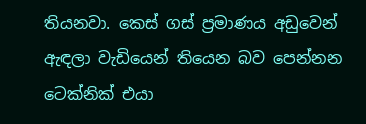තියනවා. කෙස් ගස් ප්‍රමාණය අඩුවෙන් ඇඳලා වැඩියෙන් තියෙන බව පෙන්නන ටෙක්නික් එයා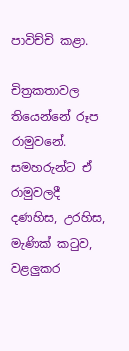පාවිච්චි කළා.

චිත්‍රකතාවල තියෙන්නේ රූප රාමුවනේ. සමහරුන්ට ඒ රාමුවලදී දණහිස, උරහිස, මැණික් කටුව, වළලුකර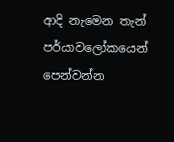ආදි නැමෙන තැන් පර්යාවලෝකයෙන් පෙන්වන්න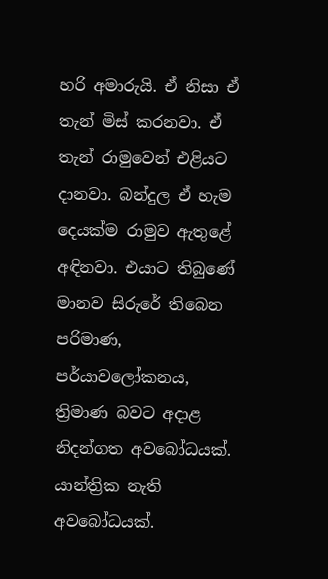හරි අමාරුයි. ඒ නිසා ඒ තැන් මිස් කරනවා. ඒ තැන් රාමුවෙන් එළියට දානවා. බන්දුල ඒ හැම දෙයක්ම රාමුව ඇතුළේ අඳිනවා. එයාට තිබුණේ මානව සිරුරේ තිබෙන පරිමාණ, පර්යාවලෝකනය, ත්‍රිමාණ බවට අදාළ නිදන්ගත අවබෝධයක්. යාන්ත්‍රික නැති අවබෝධයක්.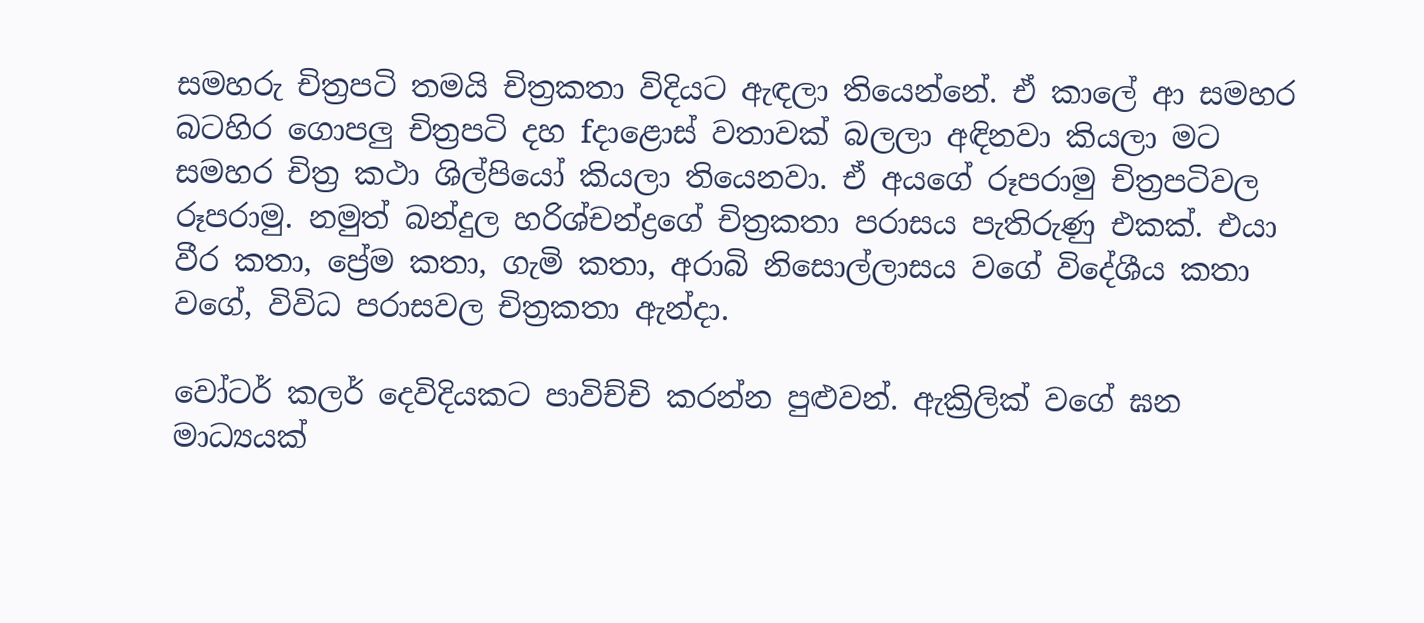සමහරු චිත්‍රපටි තමයි චිත්‍රකතා විදියට ඇඳලා තියෙන්නේ. ඒ කාලේ ආ සමහර බටහිර ගොපලු චිත්‍රපටි දහ fදාළොස් වතාවක් බලලා අඳිනවා කියලා මට සමහර චිත්‍ර කථා ශිල්පියෝ කියලා තියෙනවා. ඒ අයගේ රූපරාමු චිත්‍රපටිවල රූපරාමු. නමුත් බන්දුල හරිශ්චන්ද්‍රගේ චිත්‍රකතා පරාසය පැතිරුණු එකක්. එයා වීර කතා, ප්‍රේම කතා, ගැමි කතා, අරාබි නිසොල්ලාසය වගේ විදේශීය කතා වගේ, විවිධ පරාසවල චිත්‍රකතා ඇන්දා.

වෝටර් කලර් දෙවිදියකට පාවිච්චි කරන්න පුළුවන්. ඇක්‍රිලික් වගේ ඝන මාධ්‍යයක්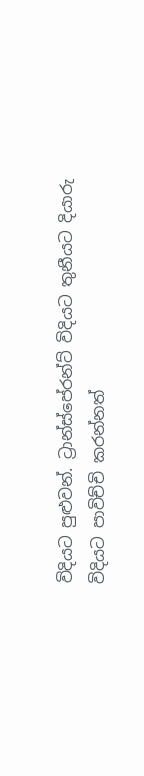විදියට පුළුවන්. ට්‍රාන්ස්පේරන්ට් විදියට තුනීයට දියාරු විදියට පාවිච්චි කරන්නත්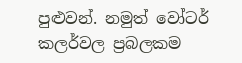පුළුවන්. නමුත් වෝටර් කලර්වල ප්‍රබලකම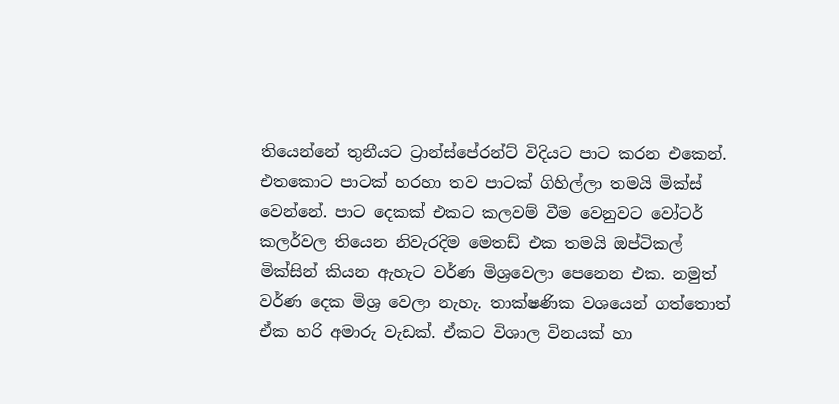තියෙන්නේ තුනීයට ට්‍රාන්ස්පේරන්ට් විදියට පාට කරන එකෙන්. එතකොට පාටක් හරහා තව පාටක් ගිහිල්ලා තමයි මික්ස් වෙන්නේ. පාට දෙකක් එකට කලවම් වීම වෙනුවට වෝටර් කලර්වල තියෙන නිවැරදිම මෙතඩ් එක තමයි ඔප්ටිකල් මික්සින් කියන ඇහැට වර්ණ මිශ්‍රවෙලා පෙනෙන එක. නමුත් වර්ණ දෙක මිශ්‍ර වෙලා නැහැ. තාක්ෂණික වශයෙන් ගත්තොත් ඒක හරි අමාරු වැඩක්. ඒකට විශාල විනයක් හා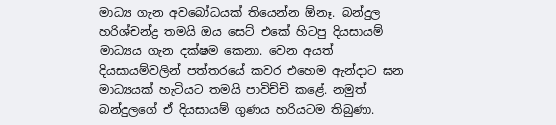මාධ්‍ය ගැන අවබෝධයක් තියෙන්න ඕනෑ. බන්දුල හරිශ්චන්ද්‍ර තමයි ඔය සෙට් එකේ හිටපු දියසායම් මාධ්‍යය ගැන දක්ෂම කෙනා. වෙන අයත් දියසායම්වලින් පත්තරයේ කවර එහෙම ඇන්දාට ඝන මාධ්‍යයක් හැටියට තමයි පාවිච්චි කළේ. නමුත් බන්දුලගේ ඒ දියසායම් ගුණය හරියටම තිබුණා.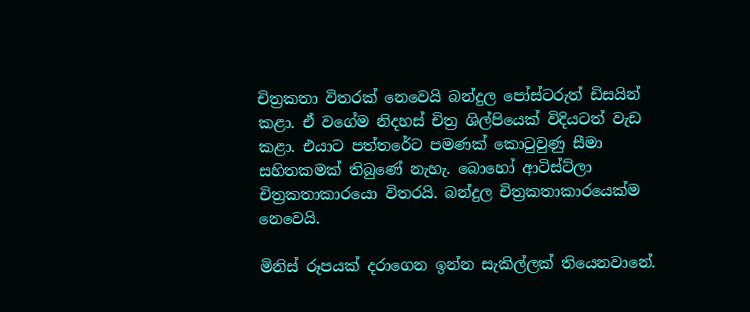චිත්‍රකතා විතරක් නෙවෙයි බන්දුල පෝස්ටරුත් ඩිසයින් කළා. ඒ වගේම නිදහස් චිත්‍ර ශිල්පියෙක් විදියටත් වැඩ කළා. එයාට පත්තරේට පමණක් කොටුවුණු සීමා සහිතකමක් තිබුණේ නැහැ. බොහෝ ආටිස්ට්ලා චිත්‍රකතාකාරයො විතරයි. බන්දුල චිත්‍රකතාකාරයෙක්ම නෙවෙයි.

මිනිස් රූපයක් දරාගෙන ඉන්න සැකිල්ලක් තියෙනවානේ.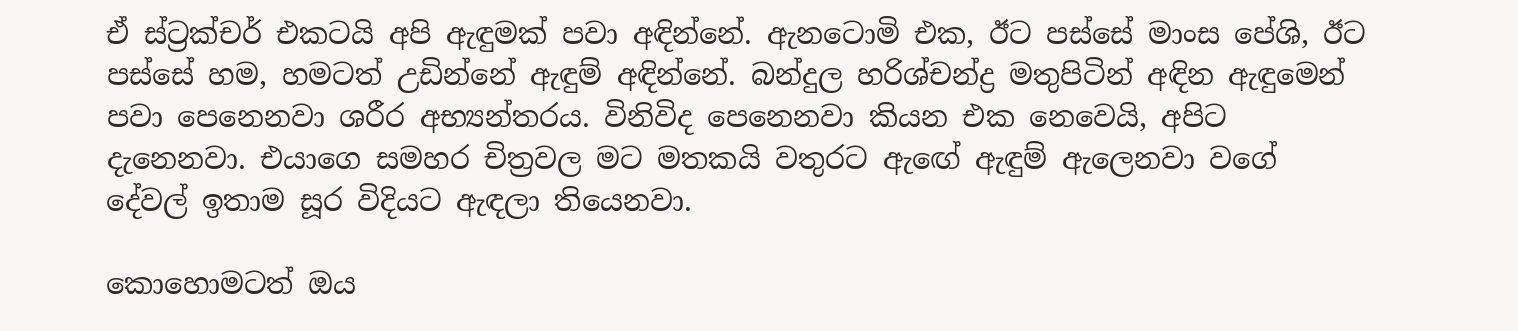ඒ ස්ට්‍රක්චර් එකටයි අපි ඇඳුමක් පවා අඳින්නේ. ඇනටොමි එක, ඊට පස්සේ මාංස පේශි, ඊට පස්සේ හම, හමටත් උඩින්නේ ඇඳුම් අඳින්නේ. බන්දුල හරිශ්චන්ද්‍ර මතුපිටින් අඳින ඇඳුමෙන් පවා පෙනෙනවා ශරීර අභ්‍යන්තරය. විනිවිද පෙනෙනවා කියන එක නෙවෙයි, අපිට දැනෙනවා. එයාගෙ සමහර චිත්‍රවල මට මතකයි වතුරට ඇඟේ ඇඳුම් ඇලෙනවා වගේ දේවල් ඉතාම සූර විදියට ඇඳලා තියෙනවා.

කොහොමටත් ඔය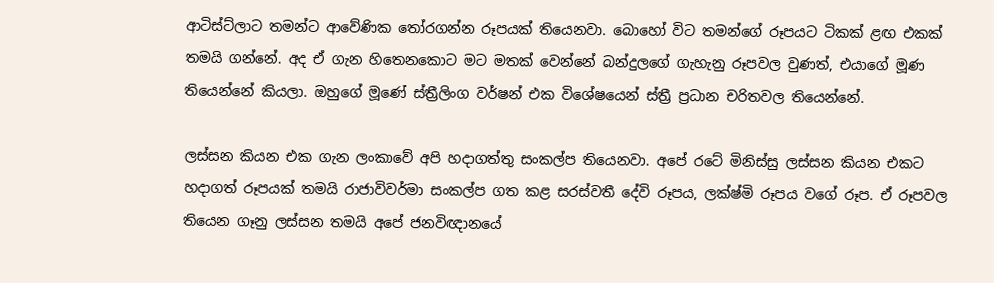ආටිස්ට්ලාට තමන්ට ආවේණික තෝරගන්න රූපයක් තියෙනවා. බොහෝ විට තමන්ගේ රූපයට ටිකක් ළඟ එකක් තමයි ගන්නේ. අද ඒ ගැන හිතෙනකොට මට මතක් වෙන්නේ බන්දුලගේ ගැහැනු රූපවල වුණත්, එයාගේ මූණ තියෙන්නේ කියලා. ඔහුගේ මූණේ ස්ත්‍රීලිංග වර්ෂන් එක විශේෂයෙන් ස්ත්‍රී ප්‍රධාන චරිතවල තියෙන්නේ.

ලස්සන කියන එක ගැන ලංකාවේ අපි හදාගත්තු සංකල්ප තියෙනවා. අපේ රටේ මිනිස්සු ලස්සන කියන එකට හදාගත් රූපයක් තමයි රාජාවිවර්මා සංකල්ප ගත කළ සරස්වතී දේවි රූපය, ලක්ෂ්මි රූපය වගේ රූප. ඒ රූපවල තියෙන ගෑනු ලස්සන තමයි අපේ ජනවිඥානයේ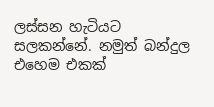ලස්සන හැටියට සලකන්නේ. නමුත් බන්දුල එහෙම එකක්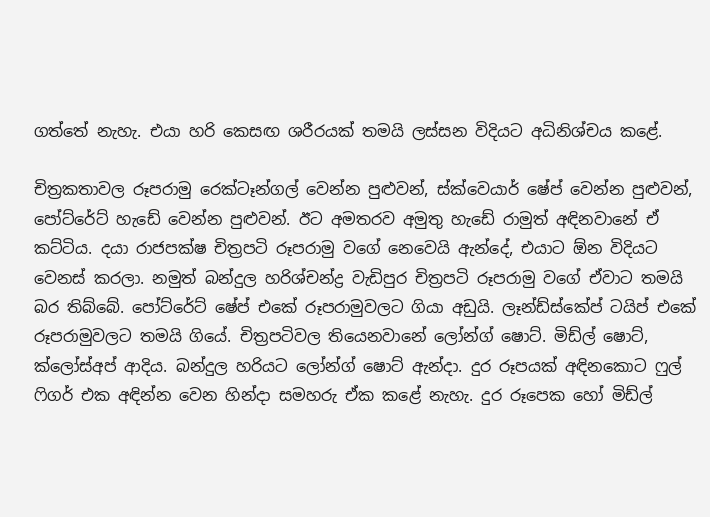ගත්තේ නැහැ. එයා හරි කෙසඟ ශරීරයක් තමයි ලස්සන විදියට අධිනිශ්චය කළේ.

චිත්‍රකතාවල රූපරාමු රෙක්ටෑන්ගල් වෙන්න පුළුවන්, ස්ක්වෙයාර් ෂේප් වෙන්න පුළුවන්, පෝට්රේට් හැඩේ වෙන්න පුළුවන්. ඊට අමතරව අමුතු හැඩේ රාමුත් අඳිනවානේ ඒ කට්ටිය. දයා රාජපක්ෂ චිත්‍රපටි රූපරාමු වගේ නෙවෙයි ඇන්දේ, එයාට ඕන විදියට වෙනස් කරලා. නමුත් බන්දුල හරිශ්චන්ද්‍ර වැඩිපුර චිත්‍රපටි රූපරාමු වගේ ඒවාට තමයි බර තිබ්බේ. පෝට්රේට් ෂේප් එකේ රූපරාමුවලට ගියා අඩුයි. ලෑන්ඩ්ස්කේප් ටයිප් එකේ රූපරාමුවලට තමයි ගියේ. චිත්‍රපටිවල තියෙනවානේ ලෝන්ග් ෂොට්. මිඩ්ල් ෂොට්, ක්ලෝස්අප් ආදිය. බන්දුල හරියට ලෝන්ග් ෂොට් ඇන්දා. දුර රූපයක් අඳිනකොට ෆුල් ෆිගර් එක අඳින්න වෙන හින්දා සමහරු ඒක කළේ නැහැ. දුර රූපෙක හෝ මිඩ්ල්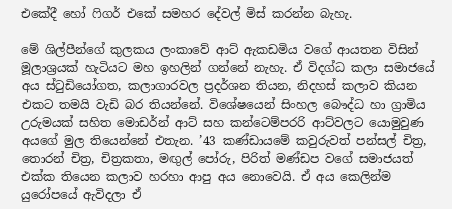එකේදී හෝ ෆිගර් එකේ සමහර දේවල් මිස් කරන්න බැහැ.

මේ ශිල්පීන්ගේ කුලකය ලංකාවේ ආට් ඇකඩමිය වගේ ආයතන විසින් මූලාශ්‍රයක් හැටියට මහ ඉහලින් ගන්නේ නැහැ. ඒ විදග්ධ කලා සමාජයේ අය ස්ටුඩියෝගත, කලාගාරවල ප්‍රදර්ශන තියන, නිදහස් කලාව කියන එකට තමයි වැඩි බර තියන්නේ. විශේෂයෙන් සිංහල බෞද්ධ හා ග්‍රාමිය උරුමයක් සහිත මොඩර්න් ආට් සහ කන්ටෙම්පරරි ආට්වලට යොමුවුණ අයගේ මුල තියෙන්නේ එතැන. ’43 කණ්ඩායමේ කවුරුවත් පන්සල් චිත්‍ර, තොරන් චිත්‍ර, චිත්‍රකතා, මඟුල් පෝරු, පිරිත් මණ්ඩප වගේ සමාජයත් එක්ක තියෙන කලාව හරහා ආපු අය නොවෙයි. ඒ අය කෙලින්ම යුරෝපයේ ඇවිදලා ඒ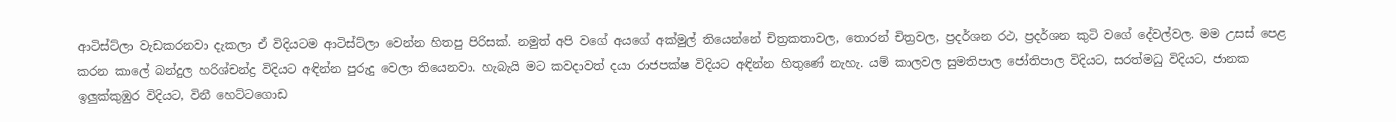ආටිස්ට්ලා වැඩකරනවා දැකලා ඒ විදියටම ආටිස්ට්ලා වෙන්න හිතපු පිරිසක්. නමුත් අපි වගේ අයගේ අක්මුල් තියෙන්නේ චිත්‍රකතාවල, තොරන් චිත්‍රවල, ප්‍රදර්ශන රථ, ප්‍රදර්ශන කුටි වගේ දේවල්වල. මම උසස් පෙළ කරන කාලේ බන්දුල හරිශ්චන්ද්‍ර විදියට අඳින්න පුරුදු වෙලා තියෙනවා. හැබැයි මට කවදාවත් දයා රාජපක්ෂ විදියට අඳින්න හිතුණේ නැහැ. යම් කාලවල සුමතිපාල ජෝතිපාල විදියට, සරත්මධු විදියට, ජානක ඉලුක්කුඹුර විදියට, විනී හෙට්ටගොඩ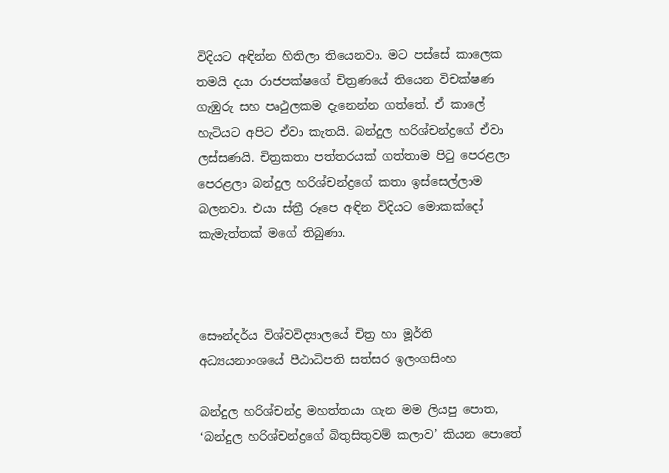විදියට අඳින්න හිතිලා තියෙනවා. මට පස්සේ කාලෙක තමයි දයා රාජපක්ෂගේ චිත්‍රණයේ තියෙන විචක්ෂණ ගැඹුරු සහ පෘථුලකම දැනෙන්න ගත්තේ. ඒ කාලේ හැටියට අපිට ඒවා කැතයි. බන්දුල හරිශ්චන්ද්‍රගේ ඒවා ලස්සණයි. චිත්‍රකතා පත්තරයක් ගත්තාම පිටු පෙරළලා පෙරළලා බන්දුල හරිශ්චන්ද්‍රගේ කතා ඉස්සෙල්ලාම බලනවා. එයා ස්ත්‍රී රූපෙ අඳින විදියට මොකක්දෝ කැමැත්තක් මගේ තිබුණා.



සෞන්දර්ය විශ්වවිද්‍යාලයේ චිත්‍ර හා මූර්ති අධ්‍යයනාංශයේ පීඨාධිපති සත්සර ඉලංගසිංහ

බන්දුල හරිශ්චන්ද්‍ර මහත්තයා ගැන මම ලියපු පොත, ‘බන්දුල හරිශ්චන්ද්‍රගේ බිතුසිතුවම් කලාව’ කියන පොතේ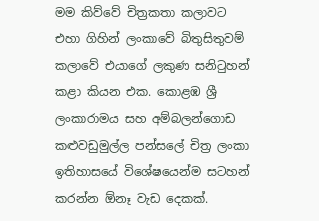මම කිව්වේ චිත්‍රකතා කලාවට එහා ගිහින් ලංකාවේ බිතුසිතුවම් කලාවේ එයාගේ ලකුණ සනිටුහන් කළා කියන එක. කොළඹ ශ්‍රී ලංකාරාමය සහ අම්බලන්ගොඩ කළුවඩුමුල්ල පන්සලේ චිත්‍ර ලංකා ඉතිහාසයේ විශේෂයෙන්ම සටහන් කරන්න ඕනෑ වැඩ දෙකක්.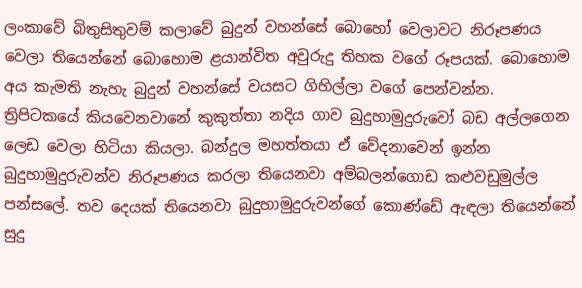ලංකාවේ බිතුසිතුවම් කලාවේ බුදුන් වහන්සේ බොහෝ වෙලාවට නිරූපණය වෙලා තියෙන්නේ බොහොම ළයාන්විත අවුරුදු තිහක වගේ රූපයක්. බොහොම අය කැමති නැහැ බුදුන් වහන්සේ වයසට ගිහිල්ලා වගේ පෙන්වන්න. ත්‍රිපිටකයේ කියවෙනවානේ කුකුත්තා නදිය ගාව බුදුහාමුදුරුවෝ බඩ අල්ලගෙන ලෙඩ වෙලා හිටියා කියලා. බන්දුල මහත්තයා ඒ වේදනාවෙන් ඉන්න බුදුහාමුදුරුවන්ව නිරූපණය කරලා තියෙනවා අම්බලන්ගොඩ කළුවඩුමුල්ල පන්සලේ. තව දෙයක් තියෙනවා බුදුහාමුදුරුවන්ගේ කොණ්ඩේ ඇඳලා තියෙන්නේ සුදු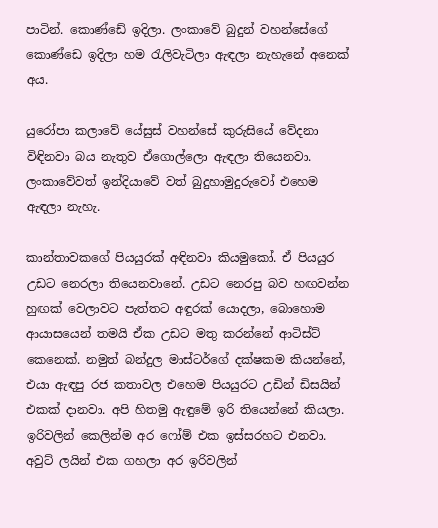පාටින්. කොණ්ඩේ ඉදිලා. ලංකාවේ බුදුන් වහන්සේගේ කොණ්ඩෙ ඉදිලා හම රැලිවැටිලා ඇඳලා නැහැනේ අනෙක් අය.

යුරෝපා කලාවේ යේසුස් වහන්සේ කුරුසියේ වේදනා විඳිනවා බය නැතුව ඒගොල්ලො ඇඳලා තියෙනවා. ලංකාවේවත් ඉන්දියාවේ වත් බුදුහාමුදුරුවෝ එහෙම ඇඳලා නැහැ.

කාන්තාවකගේ පියයුරක් අඳිනවා කියමුකෝ. ඒ පියයුර උඩට නෙරලා තියෙනවානේ. උඩට නෙරපු බව හඟවන්න හුඟක් වෙලාවට පැත්තට අඳුරක් යොදලා, බොහොම ආයාසයෙන් තමයි ඒක උඩට මතු කරන්නේ ආටිස්ට් කෙනෙක්. නමුත් බන්දුල මාස්ටර්ගේ දක්ෂකම කියන්නේ, එයා ඇඳපු රජ කතාවල එහෙම පියයුරට උඩින් ඩිසයින් එකක් දානවා. අපි හිතමු ඇඳුමේ ඉරි තියෙන්නේ කියලා. ඉරිවලින් කෙලින්ම අර ෆෝම් එක ඉස්සරහට එනවා. අවුට් ලයින් එක ගහලා අර ඉරිවලින්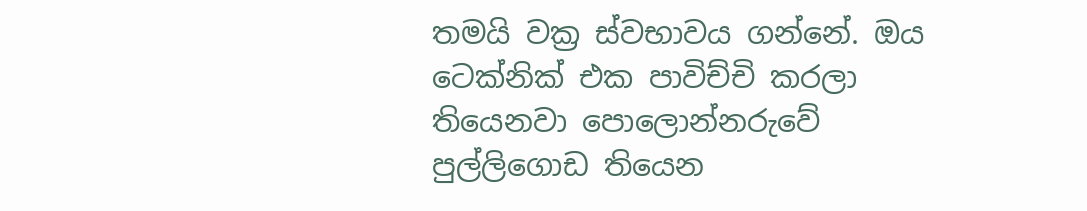තමයි වක්‍ර ස්වභාවය ගන්නේ. ඔය ටෙක්නික් එක පාවිච්චි කරලා තියෙනවා පොලොන්නරුවේ පුල්ලිගොඩ තියෙන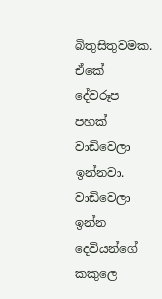බිතුසිතුවමක. ඒකේ දේවරූප පහක් වාඩිවෙලා ඉන්නවා. වාඩිවෙලා ඉන්න දෙවියන්ගේ කකුලෙ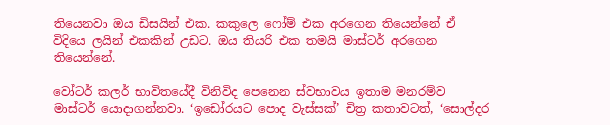තියෙනවා ඔය ඩිසයින් එක. කකුලෙ ෆෝම් එක අරගෙන තියෙන්නේ ඒ විදියෙ ලයින් එකකින් උඩට. ඔය තියරි එක තමයි මාස්ටර් අරගෙන තියෙන්නේ.

වෝටර් කලර් භාවිතයේදී විනිවිද පෙනෙන ස්වභාවය ඉතාම මනරම්ව මාස්ටර් යොදාගන්නවා. ‘ඉඩෝරයට පොද වැස්සක්’ චිත්‍ර කතාවටත්, ‘සොල්දර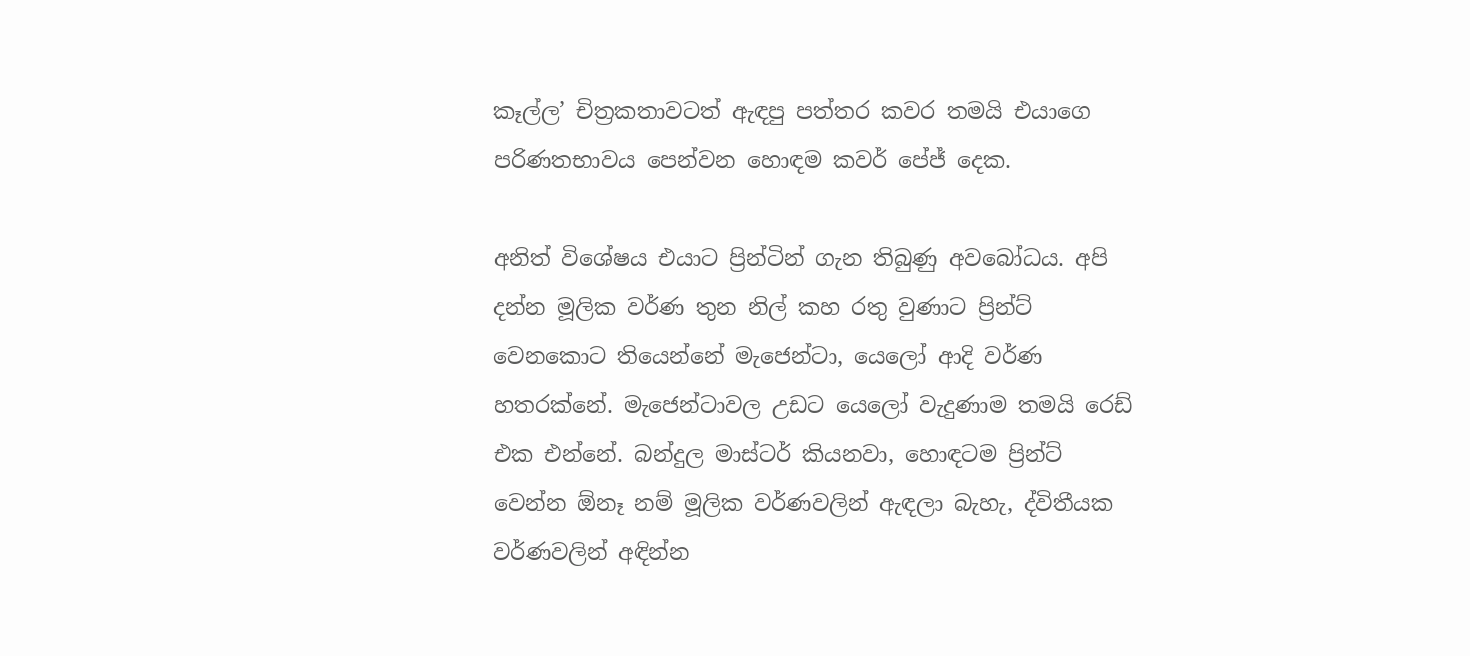කෑල්ල’ චිත්‍රකතාවටත් ඇඳපු පත්තර කවර තමයි එයාගෙ පරිණතභාවය පෙන්වන හොඳම කවර් පේජ් දෙක.

අනිත් විශේෂය එයාට ප්‍රින්ටින් ගැන තිබුණු අවබෝධය. අපි දන්න මූලික වර්ණ තුන නිල් කහ රතු වුණාට ප්‍රින්ට් වෙනකොට තියෙන්නේ මැජෙන්ටා, යෙලෝ ආදි වර්ණ හතරක්නේ. මැජෙන්ටාවල උඩට යෙලෝ වැදුණාම තමයි රෙඩ් එක එන්නේ. බන්දුල මාස්ටර් කියනවා, හොඳටම ප්‍රින්ට් වෙන්න ඕනෑ නම් මූලික වර්ණවලින් ඇඳලා බැහැ, ද්විතීයක වර්ණවලින් අඳින්න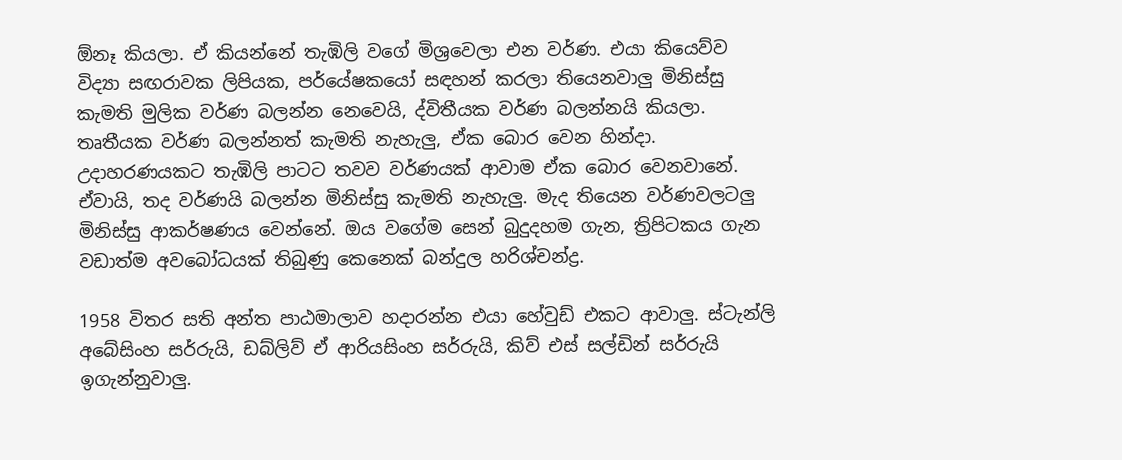ඕනෑ කියලා. ඒ කියන්නේ තැඹිලි වගේ මිශ්‍රවෙලා එන වර්ණ. එයා කියෙව්ව විද්‍යා සඟරාවක ලිපියක, පර්යේෂකයෝ සඳහන් කරලා තියෙනවාලු මිනිස්සු කැමති මුලික වර්ණ බලන්න නෙවෙයි, ද්විතීයක වර්ණ බලන්නයි කියලා. තෘතීයක වර්ණ බලන්නත් කැමති නැහැලු, ඒක බොර වෙන හින්දා. උදාහරණයකට තැඹිලි පාටට තවව වර්ණයක් ආවාම ඒක බොර වෙනවානේ. ඒවායි, තද වර්ණයි බලන්න මිනිස්සු කැමති නැහැලු. මැද තියෙන වර්ණවලටලු මිනිස්සු ආකර්ෂණය වෙන්නේ. ඔය වගේම සෙන් බුදුදහම ගැන, ත්‍රිපිටකය ගැන වඩාත්ම අවබෝධයක් තිබුණු කෙනෙක් බන්දුල හරිශ්චන්ද්‍ර.

1958 විතර සති අන්ත පාඨමාලාව හදාරන්න එයා හේවුඩ් එකට ආවාලු. ස්ටැන්ලි අබේසිංහ සර්රුයි, ඩබ්ලිව් ඒ ආරියසිංහ සර්රුයි, කිව් එස් සල්ඩින් සර්රුයි ඉගැන්නුවාලු.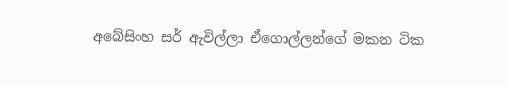අබේසිංහ සර් ඇවිල්ලා ඒගොල්ලන්ගේ මකන ටික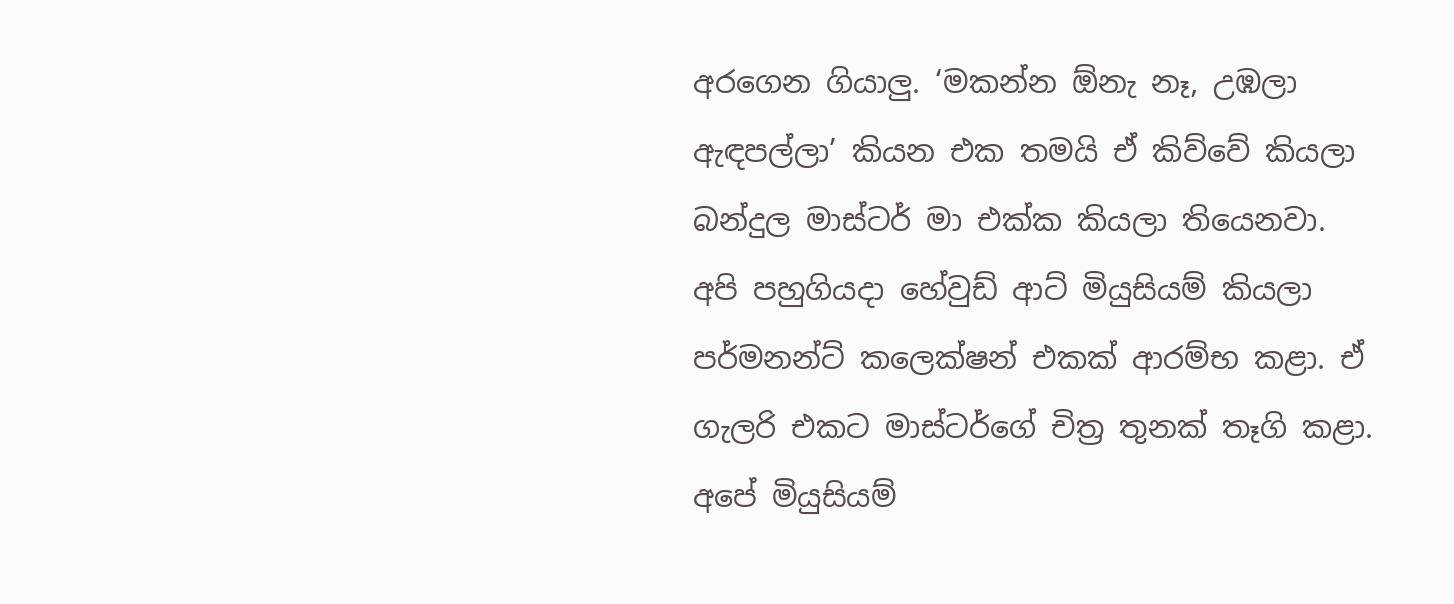අරගෙන ගියාලු. ‘මකන්න ඕනැ නෑ, උඹලා ඇඳපල්ලා’ කියන එක තමයි ඒ කිව්වේ කියලා බන්දුල මාස්ටර් මා එක්ක කියලා තියෙනවා.
අපි පහුගියදා හේවුඩ් ආට් මියුසියම් කියලා පර්මනන්ට් කලෙක්ෂන් එකක් ආරම්භ කළා. ඒ ගැලරි එකට මාස්ටර්ගේ චිත්‍ර තුනක් තෑගි කළා. අපේ මියුසියම්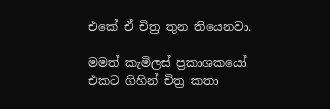එකේ ඒ චිත්‍ර තුන තියෙනවා.

මමත් කැමිලස් ප්‍රකාශකයෝ එකට ගිහින් චිත්‍ර කතා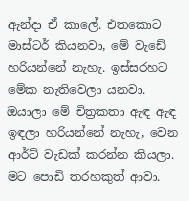ඇන්දා ඒ කාලේ. එතකොට මාස්ටර් කියනවා, මේ වැඩේ හරියන්නේ නැහැ. ඉස්සරහට මේක නැතිවෙලා යනවා. ඔයාලා මේ චිත්‍රකතා ඇඳ ඇඳ ඉඳලා හරියන්නේ නැහැ, වෙන ආර්ට් වැඩක් කරන්න කියලා. මට පොඩි තරහකුත් ආවා.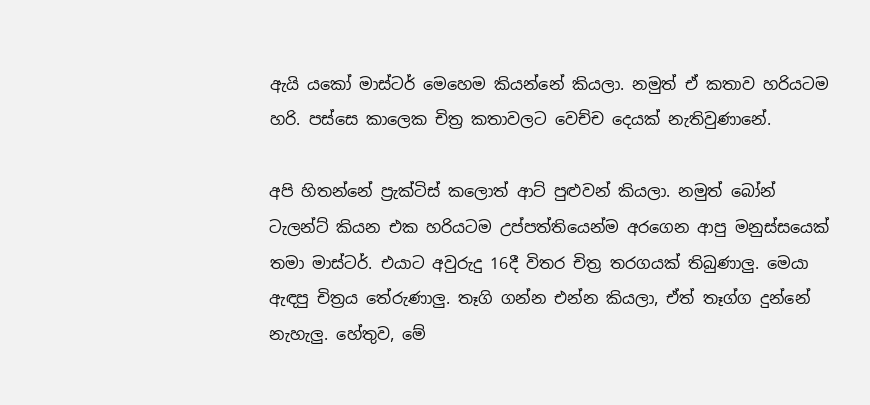ඇයි යකෝ මාස්ටර් මෙහෙම කියන්නේ කියලා. නමුත් ඒ කතාව හරියටම හරි. පස්සෙ කාලෙක චිත්‍ර කතාවලට වෙච්ච දෙයක් නැතිවුණානේ.

අපි හිතන්නේ ප්‍රැක්ටිස් කලොත් ආට් පුළුවන් කියලා. නමුත් බෝන් ටැලන්ට් කියන එක හරියටම උප්පත්තියෙන්ම අරගෙන ආපු මනුස්සයෙක් තමා මාස්ටර්. එයාට අවුරුදු 16දී විතර චිත්‍ර තරගයක් තිබුණාලු. මෙයා ඇඳපු චිත්‍රය තේරුණාලු. තෑගි ගන්න එන්න කියලා, ඒත් තෑග්ග දුන්නේ නැහැලු. හේතුව, මේ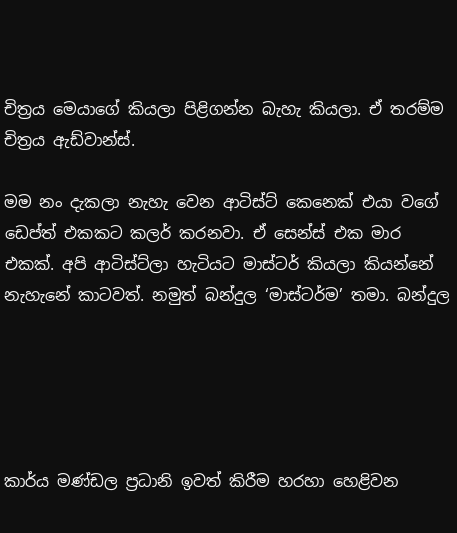චිත්‍රය මෙයාගේ කියලා පිළිගන්න බැහැ කියලා. ඒ තරම්ම චිත්‍රය ඇඩ්වාන්ස්.

මම නං දැකලා නැහැ වෙන ආටිස්ට් කෙනෙක් එයා වගේ ඩෙප්ත් එකකට කලර් කරනවා. ඒ සෙන්ස් එක මාර එකක්. අපි ආටිස්ට්ලා හැටියට මාස්ටර් කියලා කියන්නේ නැහැනේ කාටවත්. නමුත් බන්දුල ‘මාස්ටර්ම’ තමා. බන්දුල





කාර්ය මණ්ඩල ප්‍රධානි ඉවත් කිරීම හරහා හෙළිවන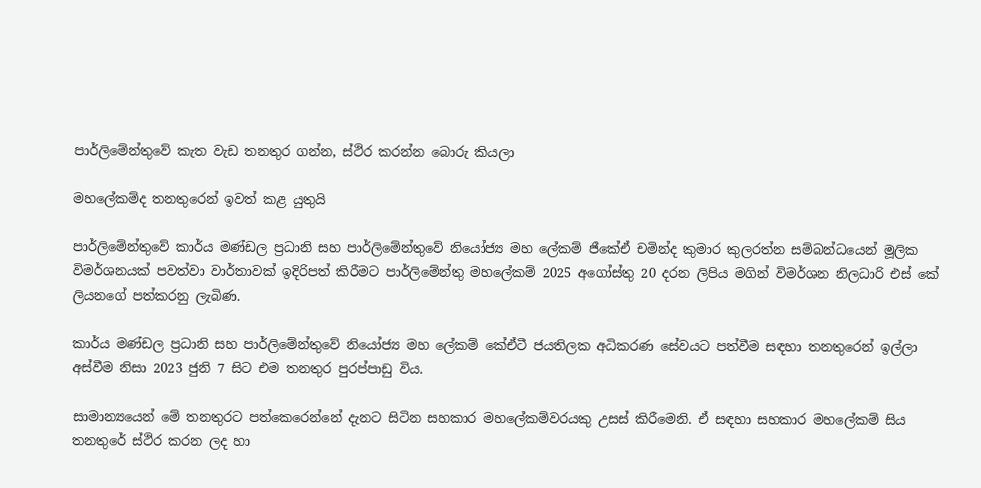පාර්ලිමේන්තුවේ කැත වැඩ තනතුර ගන්න, ස්ථිර කරන්න බොරු කියලා

මහලේකම්ද තනතුරෙන් ඉවත් කළ යුතුයි

පාර්ලිමේන්තුවේ කාර්ය මණ්ඩල ප්‍රධානි සහ පාර්ලිමේන්තුවේ නියෝජ්‍ය මහ ලේකම් ජීකේඒ චමින්ද කුමාර කුලරත්න සම්බන්ධයෙන් මූලික විමර්ශනයක් පවත්වා වාර්තාවක් ඉදිරිපත් කිරීමට පාර්ලිමේන්තු මහලේකම් 2025 අගෝස්තු 20 දරන ලිපිය මගින් විමර්ශන නිලධාරි එස් කේ ලියනගේ පත්කරනු ලැබිණ.

කාර්ය මණ්ඩල ප්‍රධානි සහ පාර්ලිමේන්තුවේ නියෝජ්‍ය මහ ලේකම් කේඒටී ජයතිලක අධිකරණ සේවයට පත්වීම සඳහා තනතුරෙන් ඉල්ලා අස්වීම නිසා 2023 ජුනි 7 සිට එම තනතුර පුරප්පාඩු විය.

සාමාන්‍යයෙන් මේ තනතුරට පත්කෙරෙන්නේ දැනට සිටින සහකාර මහලේකම්වරයකු උසස් කිරීමෙනි. ඒ සඳහා සහකාර මහලේකම් සිය තනතුරේ ස්ථිර කරන ලද හා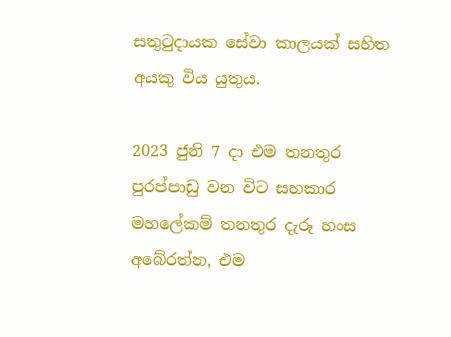සතුටුදායක සේවා කාලයක් සහිත අයකු විය යුතුය.

2023 ජුනි 7 දා එම තනතුර පුරප්පාඩු වන විට සහකාර මහලේකම් තනතුර දැරූ හංස අබේරත්න, එම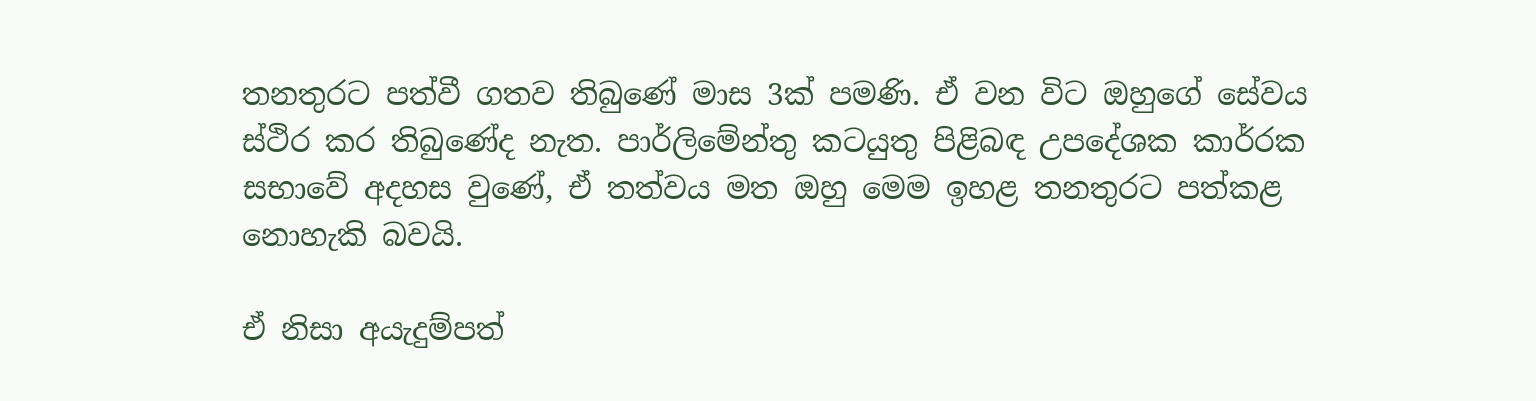තනතුරට පත්වී ගතව තිබුණේ මාස 3ක් පමණි. ඒ වන විට ඔහුගේ සේවය ස්ථිර කර තිබුණේද නැත. පාර්ලිමේන්තු කටයුතු පිළිබඳ උපදේශක කාර්රක සභාවේ අදහස වුණේ, ඒ තත්වය මත ඔහු මෙම ඉහළ තනතුරට පත්කළ නොහැකි බවයි.

ඒ නිසා අයැදුම්පත්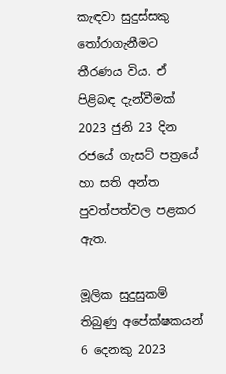කැඳවා සුදුස්සකු තෝරාගැනීමට තීරණය විය. ඒ පිළිබඳ දැන්වීමක් 2023 ජුනි 23 දින රජයේ ගැසට් පත්‍රයේ හා සති අන්ත පුවත්පත්වල පළකර ඇත.

මූලික සුදුසුකම් තිබුණු අපේක්ෂකයන් 6 දෙනකු 2023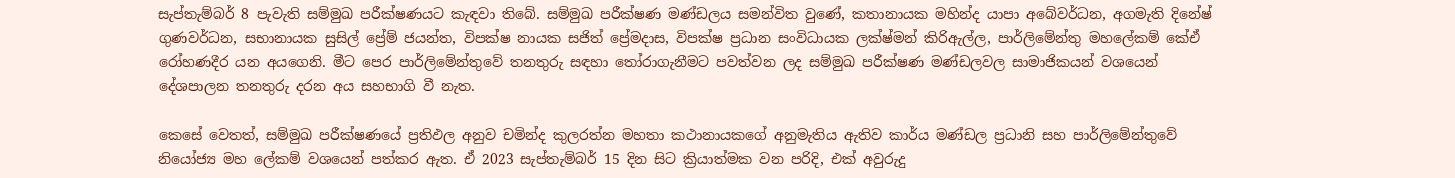සැප්තැම්බර් 8 පැවැති සම්මුඛ පරීක්ෂණයට කැඳවා තිබේ. සම්මුඛ පරීක්ෂණ මණ්ඩලය සමන්විත වුණේ, කතානායක මහින්ද යාපා අබේවර්ධන, අගමැති දිනේෂ් ගුණවර්ධන, සභානායක සුසිල් ප්‍රේම් ජයන්ත, විපක්ෂ නායක සජිත් ප්‍රේමදාස, විපක්ෂ ප්‍රධාන සංවිධායක ලක්ෂ්මන් කිරිඇල්ල, පාර්ලිමේන්තු මහලේකම් කේඒ රෝහණදීර යන අයගෙනි. මීට පෙර පාර්ලිමේන්තුවේ තනතුරු සඳහා තෝරාගැනීමට පවත්වන ලද සම්මුඛ පරීක්ෂණ මණ්ඩලවල සාමාජිකයන් වශයෙන් දේශපාලන තනතුරු දරන අය සහභාගි වී නැත.

කෙසේ වෙතත්, සම්මුඛ පරීක්ෂණයේ ප්‍රතිඵල අනුව චමින්ද කුලරත්න මහතා කථානායකගේ අනුමැතිය ඇතිව කාර්ය මණ්ඩල ප්‍රධානි සහ පාර්ලිමේන්තුවේ නියෝජ්‍ය මහ ලේකම් වශයෙන් පත්කර ඇත. ඒ 2023 සැප්තැම්බර් 15 දින සිට ක්‍රියාත්මක වන පරිදි, එක් අවුරුදු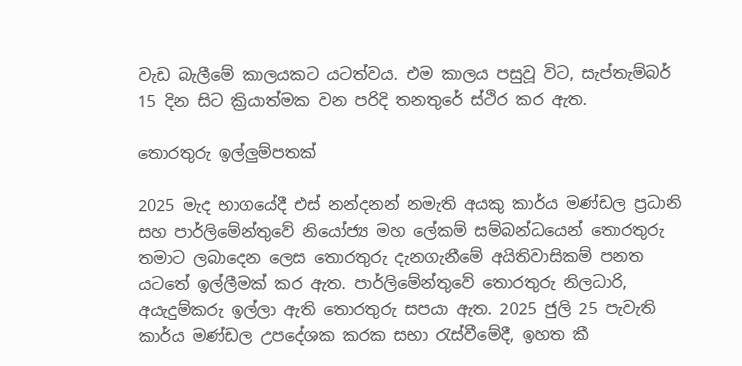වැඩ බැලීමේ කාලයකට යටත්වය. එම කාලය පසුවූ විට, සැප්තැම්බර් 15 දින සිට ක්‍රියාත්මක වන පරිදි තනතුරේ ස්ථිර කර ඇත.

තොරතුරු ඉල්ලුම්පතක්

2025 මැද භාගයේදී එස් නන්දනන් නමැති අයකු කාර්ය මණ්ඩල ප්‍රධානි සහ පාර්ලිමේන්තුවේ නියෝජ්‍ය මහ ලේකම් සම්බන්ධයෙන් තොරතුරු තමාට ලබාදෙන ලෙස තොරතුරු දැනගැනීමේ අයිතිවාසිකම් පනත යටතේ ඉල්ලීමක් කර ඇත. පාර්ලිමේන්තුවේ තොරතුරු නිලධාරි, අයැදුම්කරු ඉල්ලා ඇති තොරතුරු සපයා ඇත. 2025 ජුලි 25 පැවැති කාර්ය මණ්ඩල උපදේශක කරක සභා රැස්වීමේදී, ඉහත කී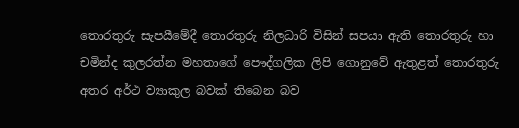තොරතුරු සැපයීමේදී තොරතුරු නිලධාරි විසින් සපයා ඇති තොරතුරු හා චමින්ද කුලරත්න මහතාගේ පෞද්ගලික ලිපි ගොනුවේ ඇතුළත් තොරතුරු අතර අර්ථ ව්‍යාකුල බවක් තිබෙන බව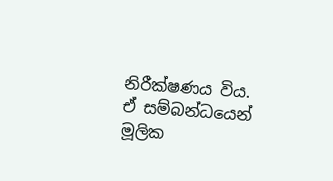නිරීක්ෂණය විය.
ඒ සම්බන්ධයෙන් මූලික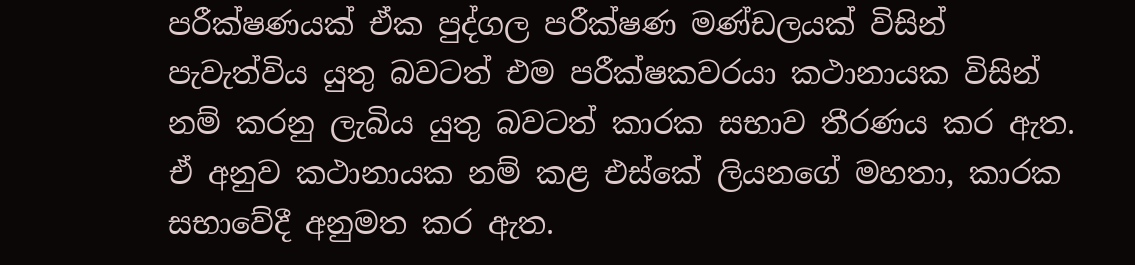පරීක්ෂණයක් ඒක පුද්ගල පරීක්ෂණ මණ්ඩලයක් විසින් පැවැත්විය යුතු බවටත් එම පරීක්ෂකවරයා කථානායක විසින් නම් කරනු ලැබිය යුතු බවටත් කාරක සභාව තීරණය කර ඇත. ඒ අනුව කථානායක නම් කළ එස්කේ ලියනගේ මහතා, කාරක සභාවේදී අනුමත කර ඇත.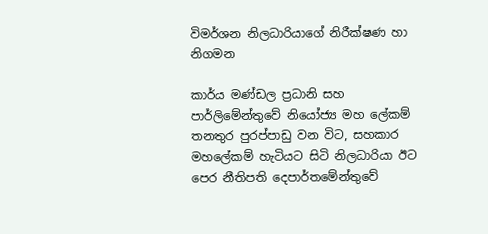විමර්ශන නිලධාරියාගේ නිරීක්ෂණ හා නිගමන

කාර්ය මණ්ඩල ප්‍රධානි සහ පාර්ලිමේන්තුවේ නියෝජ්‍ය මහ ලේකම් තනතුර පුරප්පාඩු වන විට, සහකාර මහලේකම් හැටියට සිටි නිලධාරියා ඊට පෙර නීතිපති දෙපාර්තමේන්තුවේ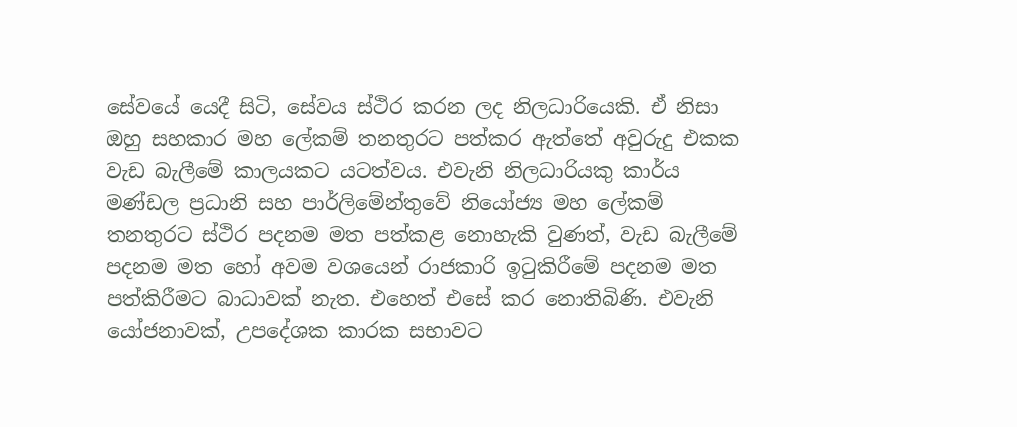සේවයේ යෙදී සිටි, සේවය ස්ථිර කරන ලද නිලධාරියෙකි. ඒ නිසා ඔහු සහකාර මහ ලේකම් තනතුරට පත්කර ඇත්තේ අවුරුදු එකක වැඩ බැලීමේ කාලයකට යටත්වය. එවැනි නිලධාරියකු කාර්ය මණ්ඩල ප්‍රධානි සහ පාර්ලිමේන්තුවේ නියෝජ්‍ය මහ ලේකම් තනතුරට ස්ථිර පදනම මත පත්කළ නොහැකි වුණත්, වැඩ බැලීමේ පදනම මත හෝ අවම වශයෙන් රාජකාරි ඉටුකිරීමේ පදනම මත පත්කිරීමට බාධාවක් නැත. එහෙත් එසේ කර නොතිබිණි. එවැනි යෝජනාවක්, උපදේශක කාරක සභාවට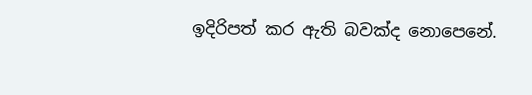ඉදිරිපත් කර ඇති බවක්ද නොපෙනේ.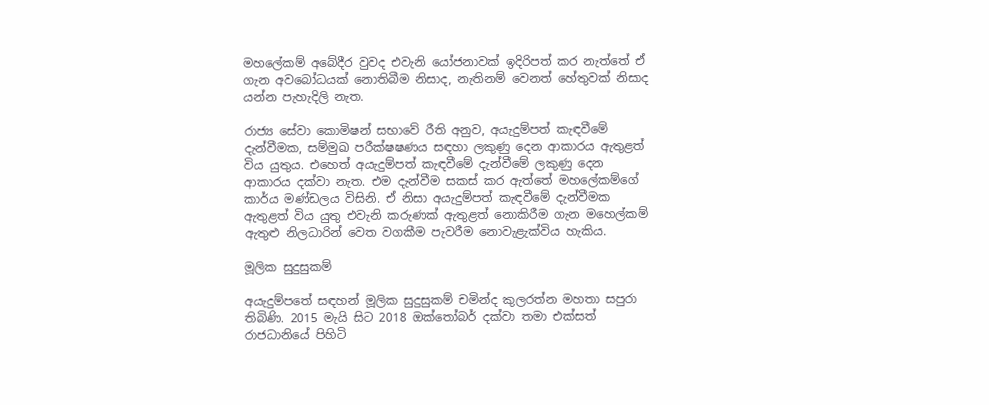මහලේකම් අබේදීර වුවද එවැනි යෝජනාවක් ඉදිරිපත් කර නැත්තේ ඒ ගැන අවබෝධයක් නොතිබීම නිසාද, නැතිනම් වෙනත් හේතුවක් නිසාද යන්න පැහැදිලි නැත.

රාජ්‍ය සේවා කොමිෂන් සභාවේ රීති අනුව, අයැදුම්පත් කැඳවීමේ දැන්වීමක, සම්මුඛ පරීක්ෂෂණය සඳහා ලකුණු දෙන ආකාරය ඇතුළත් විය යුතුය. එහෙත් අයැදුම්පත් කැඳවීමේ දැන්වීමේ ලකුණු දෙන ආකාරය දක්වා නැත. එම දැන්වීම සකස් කර ඇත්තේ මහලේකම්ගේ කාර්ය මණ්ඩලය විසිනි. ඒ නිසා අයැදුම්පත් කැඳවීමේ දැන්වීමක ඇතුළත් විය යුතු එවැනි කරුණක් ඇතුළත් නොකිරීම ගැන මහෙල්කම් ඇතුළු නිලධාරින් වෙත වගකීම පැවරීම නොවැළැක්විය හැකිය.

මූලික සුදුසුකම්

අයැදුම්පතේ සඳහන් මූලික සුදුසුකම් චමින්ද කුලරත්න මහතා සපුරා තිබිණි. 2015 මැයි සිට 2018 ඔක්තෝබර් දක්වා තමා එක්සත් රාජධානියේ පිහිටි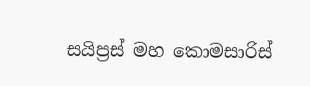සයිප්‍රස් මහ කොමසාරිස්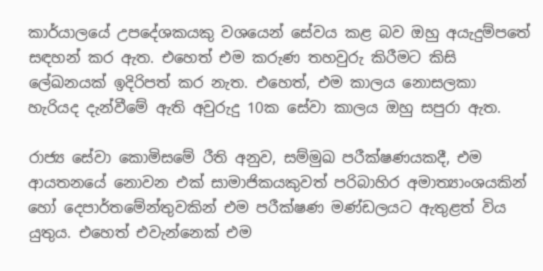කාර්යාලයේ උපදේශකයකු වශයෙන් සේවය කළ බව ඔහු අයැදුම්පතේ සඳහන් කර ඇත. එහෙත් එම කරුණ තහවුරු කිරීමට කිසි ලේඛනයක් ඉදිරිපත් කර නැත. එහෙත්, එම කාලය නොසලකා හැරියද දැන්වීමේ ඇති අවුරුදු 10ක සේවා කාලය ඔහු සපුරා ඇත.

රාජ්‍ය සේවා කොමිසමේ රීති අනුව, සම්මුඛ පරීක්ෂණයකදී, එම ආයතනයේ නොවන එක් සාමාජිකයකුවත් පරිබාහිර අමාත්‍යාංශයකින් හෝ දෙපාර්තමේන්තුවකින් එම පරීක්ෂණ මණ්ඩලයට ඇතුළත් විය යුතුය. එහෙත් එවැන්නෙක් එම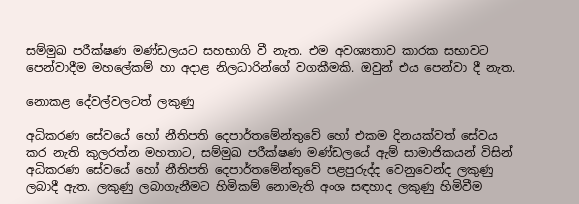සම්මුඛ පරීක්ෂණ මණ්ඩලයට සහභාගි වී නැත. එම අවශ්‍යතාව කාරක සභාවට පෙන්වාදීම මහලේකම් හා අදාළ නිලධාරින්ගේ වගකීමකි. ඔවුන් එය පෙන්වා දී නැත.

නොකළ දේවල්වලටත් ලකුණු

අධිකරණ සේවයේ හෝ නීතිපති දෙපාර්තමේන්තුවේ හෝ එකම දිනයක්වත් සේවය කර නැති කුලරත්න මහතාට, සම්මුඛ පරීක්ෂණ මණ්ඩලයේ ඇම් සාමාජිකයන් විසින් අධිකරණ සේවයේ හෝ නීතිපති දෙපාර්තමේන්තුවේ පළපුරුද්ද වෙනුවෙන්ද ලකුණු ලබාදී ඇත. ලකුණු ලබාගැනීමට හිමිකම් නොමැති අංශ සඳහාද ලකුණු හිමිවීම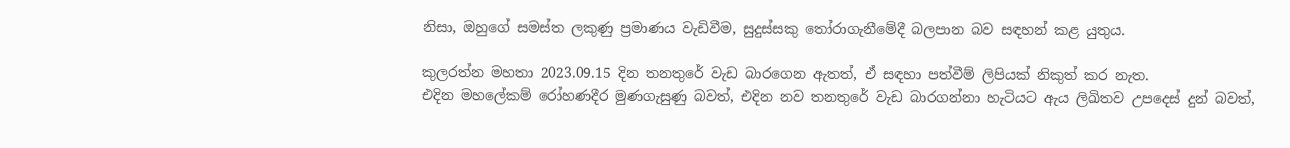නිසා, ඔහුගේ සමස්ත ලකුණු ප්‍රමාණය වැඩිවීම, සුදුස්සකු තෝරාගැනීමේදී බලපාන බව සඳහන් කළ යුතුය.

කුලරත්න මහතා 2023.09.15 දින තනතුරේ වැඩ බාරගෙන ඇතත්, ඒ සඳහා පත්වීම් ලිපියක් නිකුත් කර නැත.
එදින මහලේකම් රෝහණදීර මුණගැසුණු බවත්, එදින නව තනතුරේ වැඩ බාරගන්නා හැටියට ඇය ලිඛිතව උපදෙස් දුන් බවත්,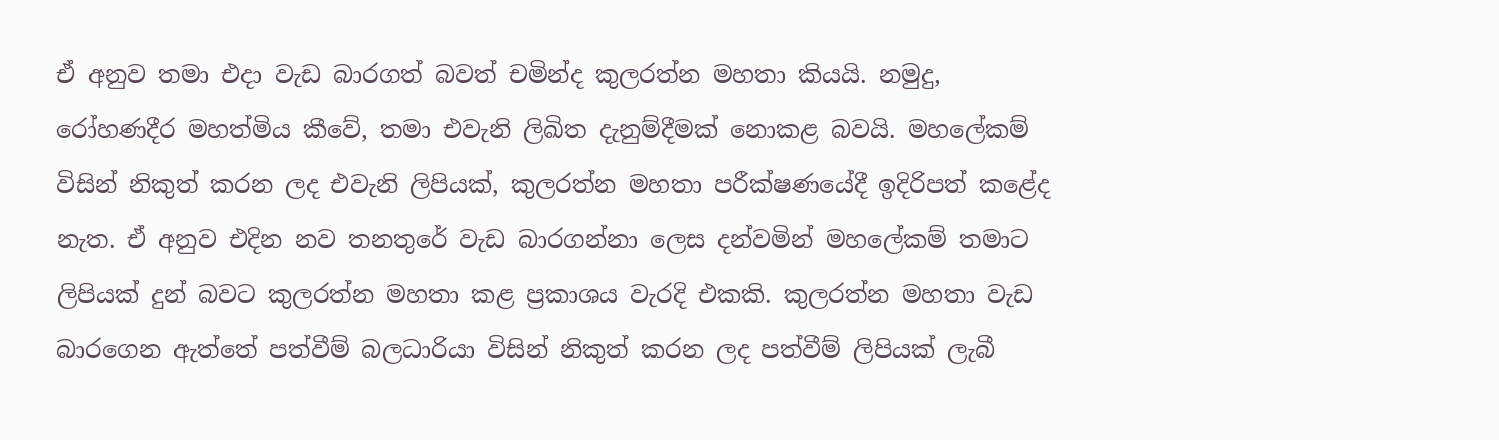ඒ අනුව තමා එදා වැඩ බාරගත් බවත් චමින්ද කුලරත්න මහතා කියයි. නමුදු, රෝහණදීර මහත්මිය කීවේ, තමා එවැනි ලිඛිත දැනුම්දීමක් නොකළ බවයි. මහලේකම් විසින් නිකුත් කරන ලද එවැනි ලිපියක්, කුලරත්න මහතා පරීක්ෂණයේදී ඉදිරිපත් කළේද නැත. ඒ අනුව එදින නව තනතුරේ වැඩ බාරගන්නා ලෙස දන්වමින් මහලේකම් තමාට ලිපියක් දුන් බවට කුලරත්න මහතා කළ ප්‍රකාශය වැරදි එකකි. කුලරත්න මහතා වැඩ බාරගෙන ඇත්තේ පත්වීම් බලධාරියා විසින් නිකුත් කරන ලද පත්වීම් ලිපියක් ලැබී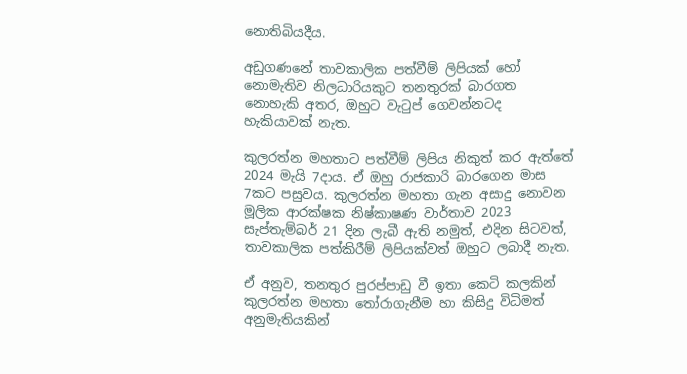නොතිබියදීය.

අඩුගණනේ තාවකාලික පත්වීම් ලිපියක් හෝ නොමැතිව නිලධාරියකුට තනතුරක් බාරගත නොහැකි අතර, ඔහුට වැටුප් ගෙවන්නටද හැකියාවක් නැත.

කුලරත්න මහතාට පත්වීම් ලිපිය නිකුත් කර ඇත්තේ 2024 මැයි 7දාය. ඒ ඔහු රාජකාරි බාරගෙන මාස 7කට පසුවය. කුලරත්න මහතා ගැන අසාදු නොවන මූලික ආරක්ෂක නිෂ්කාෂණ වාර්තාව 2023 සැප්තැම්බර් 21 දින ලැබී ඇති නමුත්, එදින සිටවත්, තාවකාලික පත්කිරීම් ලිපියක්වත් ඔහුට ලබාදී නැත.

ඒ අනුව, තනතුර පුරප්පාඩු වී ඉතා කෙටි කලකින් කුලරත්න මහතා තෝරාගැනීම හා කිසිදු විධිමත් අනුමැතියකින්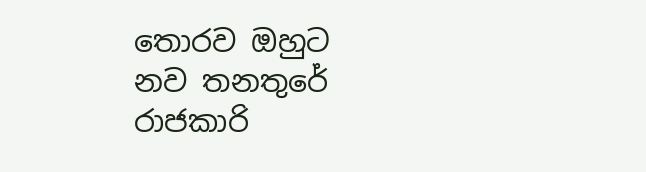තොරව ඔහුට නව තනතුරේ රාජකාරි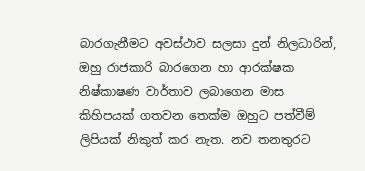බාරගැනීමට අවස්ථාව සලසා දුන් නිලධාරින්, ඔහු රාජකාරි බාරගෙන හා ආරක්ෂක නිෂ්කාෂණ වාර්තාව ලබාගෙන මාස කිහිපයක් ගතවන තෙක්ම ඔහුට පත්වීම් ලිපියක් නිකුත් කර නැත. නව තනතුරට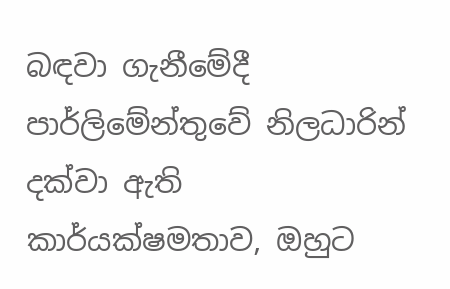බඳවා ගැනීමේදී පාර්ලිමේන්තුවේ නිලධාරින් දක්වා ඇති කාර්යක්ෂමතාව, ඔහුට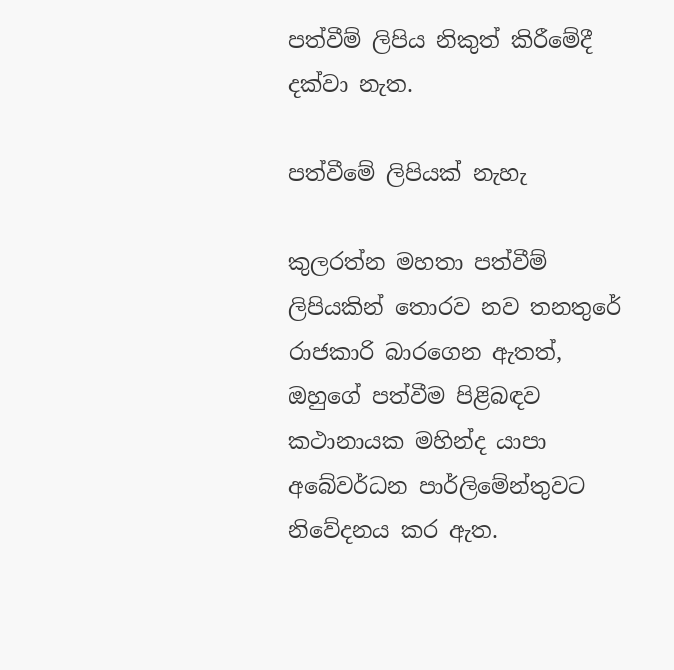පත්වීම් ලිපිය නිකුත් කිරීමේදී දක්වා නැත.

පත්වීමේ ලිපියක් නැහැ

කුලරත්න මහතා පත්වීම් ලිපියකින් තොරව නව තනතුරේ රාජකාරි බාරගෙන ඇතත්, ඔහුගේ පත්වීම පිළිබඳව කථානායක මහින්ද යාපා අබේවර්ධන පාර්ලිමේන්තුවට නිවේදනය කර ඇත.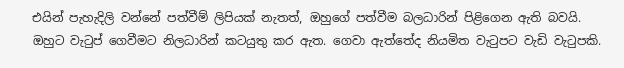එයින් පැහැදිලි වන්නේ පත්වීම් ලිපියක් නැතත්, ඔහුගේ පත්වීම බලධාරින් පිළිගෙන ඇති බවයි. ඔහුට වැටුප් ගෙවීමට නිලධාරින් කටයුතු කර ඇත. ගෙවා ඇත්තේද නියමිත වැටුපට වැඩි වැටුපකි.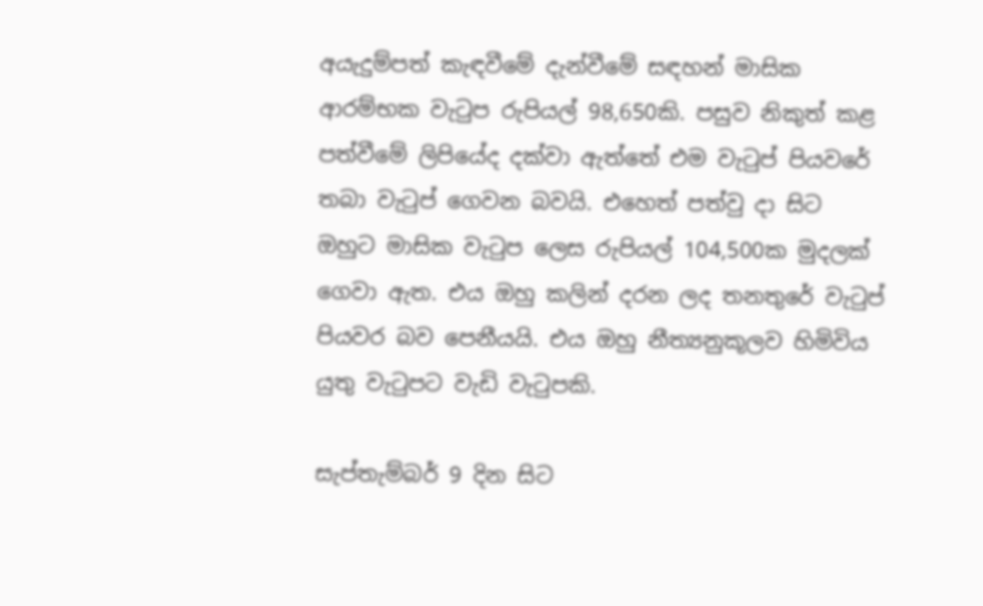අයැදුම්පත් කැඳවීමේ දැන්වීමේ සඳහන් මාසික ආරම්භක වැටුප රුපියල් 98,650කි. පසුව නිකුත් කළ පත්වීමේ ලිපියේද දක්වා ඇත්තේ එම වැටුප් පියවරේ තබා වැටුප් ගෙවන බවයි. එහෙත් පත්වු දා සිට ඔහුට මාසික වැටුප ලෙස රුපියල් 104,500ක මුදලක් ගෙවා ඇත. එය ඔහු කලින් දරන ලද තනතුරේ වැටුප් පියවර බව පෙනීයයි. එය ඔහු නීත්‍යනුකූලව හිමිවිය යුතු වැටුපට වැඩි වැටුපකි.

සැප්තැම්බර් 9 දින සිට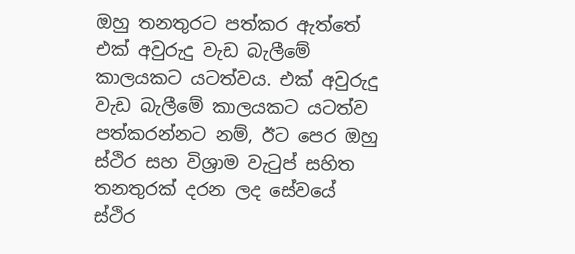ඔහු තනතුරට පත්කර ඇත්තේ එක් අවුරුදු වැඩ බැලීමේ කාලයකට යටත්වය. එක් අවුරුදු වැඩ බැලීමේ කාලයකට යටත්ව පත්කරන්නට නම්, ඊට පෙර ඔහු ස්ථිර සහ විශ්‍රාම වැටුප් සහිත තනතුරක් දරන ලද සේවයේ ස්ථිර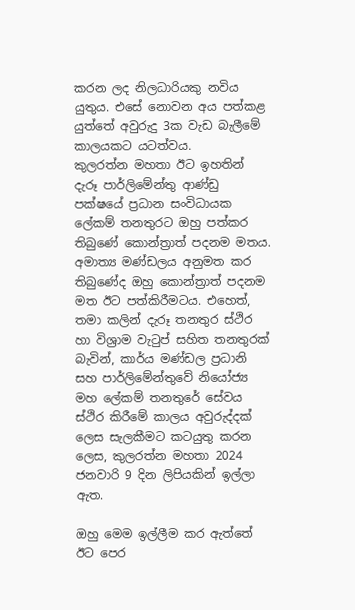කරන ලද නිලධාරියකු නවිය යුතුය. එසේ නොවන අය පත්කළ යුත්තේ අවුරුදු 3ක වැඩ බැලීමේ කාලයකට යටත්වය.
කුලරත්න මහතා ඊට ඉහතින් දැරූ පාර්ලිමේන්තු ආණ්ඩු පක්ෂයේ ප්‍රධාන සංවිධායක ලේකම් තනතුරට ඔහු පත්කර තිබුණේ කොන්ත්‍රාත් පදනම මතය. අමාත්‍ය මණ්ඩලය අනුමත කර තිබුණේද ඔහු කොන්ත්‍රාත් පදනම මත ඊට පත්කිරීමටය. එහෙත්, තමා කලින් දැරූ තනතුර ස්ථිර හා විශ්‍රාම වැටුප් සහිත තනතුරක් බැවින්, කාර්ය මණ්ඩල ප්‍රධානි සහ පාර්ලිමේන්තුවේ නියෝජ්‍ය මහ ලේකම් තනතුරේ සේවය ස්ථිර කිරීමේ කාලය අවුරුද්දක් ලෙස සැලකීමට කටයුතු කරන ලෙස, කුලරත්න මහතා 2024 ජනවාරි 9 දින ලිපියකින් ඉල්ලා ඇත.

ඔහු මෙම ඉල්ලීම කර ඇත්තේ ඊට පෙර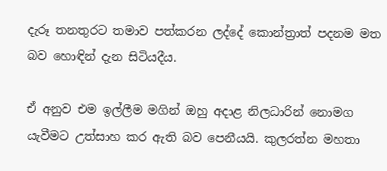දැරූ තනතුරට තමාව පත්කරන ලද්දේ කොන්ත්‍රාත් පදනම මත බව හොඳින් දැන සිටියදීය.

ඒ අනුව එම ඉල්ලීම මගින් ඔහු අදාළ නිලධාරින් නොමග යැවීමට උත්සාහ කර ඇති බව පෙනීයයි. කුලරත්න මහතා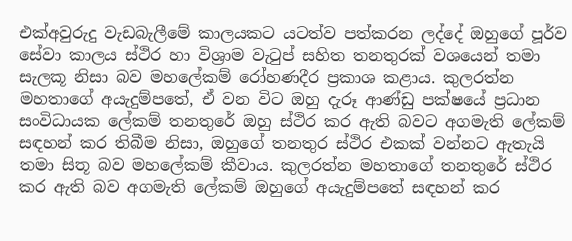එක්අවුරුදු වැඩබැලීමේ කාලයකට යටත්ව පත්කරන ලද්දේ ඔහුගේ පූර්ව සේවා කාලය ස්ථිර හා විශ්‍රාම වැටුප් සහිත තනතුරක් වශයෙන් තමා සැලකූ නිසා බව මහලේකම් රෝහණදීර ප්‍රකාශ කළාය. කුලරත්න මහතාගේ අයැදුම්පතේ, ඒ වන විට ඔහු දැරූ ආණ්ඩු පක්ෂයේ ප්‍රධාන සංවිධායක ලේකම් තනතුරේ ඔහු ස්ථිර කර ඇති බවට අගමැති ලේකම් සඳහන් කර තිබීම නිසා, ඔහුගේ තනතුර ස්ථිර එකක් වන්නට ඇතැයි තමා සිතූ බව මහලේකම් කීවාය. කුලරත්න මහතාගේ තනතුරේ ස්ථිර කර ඇති බව අගමැති ලේකම් ඔහුගේ අයැදුම්පතේ සඳහන් කර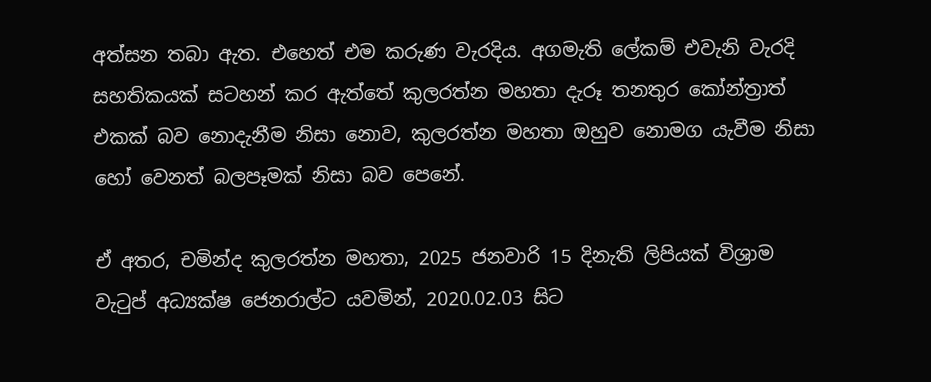අත්සන තබා ඇත. එහෙත් එම කරුණ වැරදිය. අගමැති ලේකම් එවැනි වැරදි සහතිකයක් සටහන් කර ඇත්තේ කුලරත්න මහතා දැරූ තනතුර කෝන්ත්‍රාත් එකක් බව නොදැනීම නිසා නොව, කුලරත්න මහතා ඔහුව නොමග යැවීම නිසා හෝ වෙනත් බලපෑමක් නිසා බව පෙනේ.

ඒ අතර, චමින්ද කුලරත්න මහතා, 2025 ජනවාරි 15 දිනැති ලිපියක් විශ්‍රාම වැටුප් අධ්‍යක්ෂ ජෙනරාල්ට යවමින්, 2020.02.03 සිට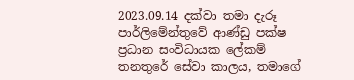2023.09.14 දක්වා තමා දැරූ පාර්ලිමේන්තුවේ ආණ්ඩු පක්ෂ ප්‍රධාන සංවිධායක ලේකම් තනතුරේ සේවා කාලය, තමාගේ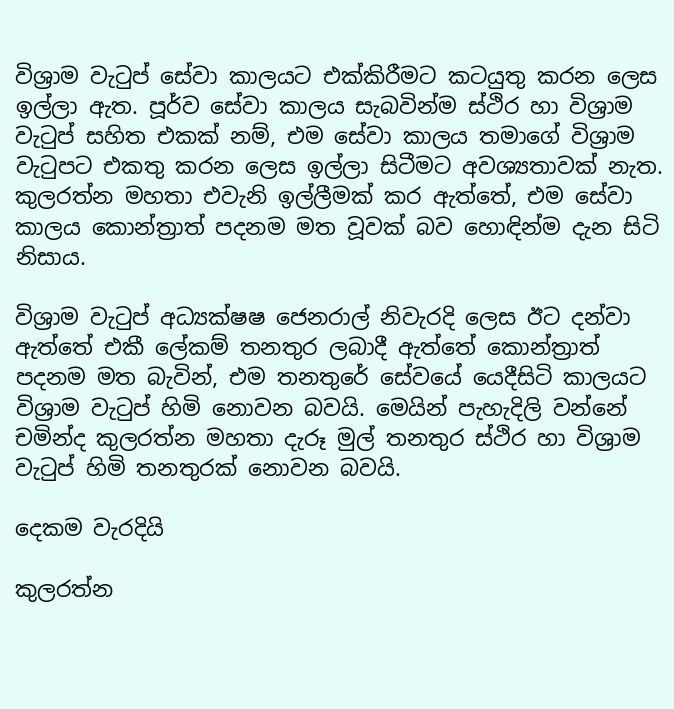විශ්‍රාම වැටුප් සේවා කාලයට එක්කිරීමට කටයුතු කරන ලෙස ඉල්ලා ඇත. පූර්ව සේවා කාලය සැබවින්ම ස්ථිර හා විශ්‍රාම වැටුප් සහිත එකක් නම්, එම සේවා කාලය තමාගේ විශ්‍රාම වැටුපට එකතු කරන ලෙස ඉල්ලා සිටීමට අවශ්‍යතාවක් නැත. කුලරත්න මහතා එවැනි ඉල්ලීමක් කර ඇත්තේ, එම සේවා කාලය කොන්ත්‍රාත් පදනම මත වූවක් බව හොඳින්ම දැන සිටි නිසාය.

විශ්‍රාම වැටුප් අධ්‍යක්ෂෂ ජෙනරාල් නිවැරදි ලෙස ඊට දන්වා ඇත්තේ එකී ලේකම් තනතුර ලබාදී ඇත්තේ කොන්ත්‍රාත් පදනම මත බැවින්, එම තනතුරේ සේවයේ යෙදීසිටි කාලයට විශ්‍රාම වැටුප් හිමි නොවන බවයි. මෙයින් පැහැදිලි වන්නේ චමින්ද කුලරත්න මහතා දැරූ මුල් තනතුර ස්ථිර හා විශ්‍රාම වැටුප් හිමි තනතුරක් නොවන බවයි.

දෙකම වැරදියි

කුලරත්න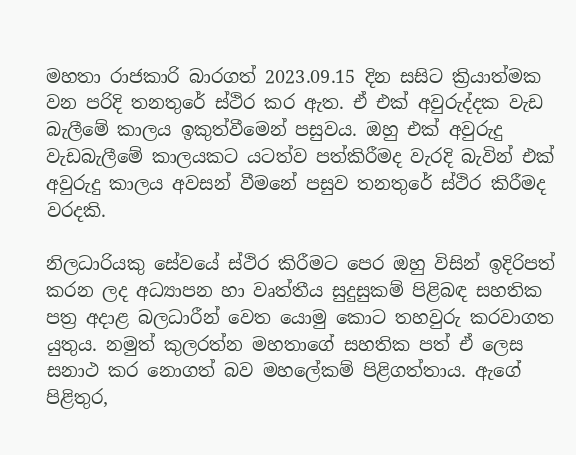මහතා රාජකාරි බාරගත් 2023.09.15 දින සසිට ක්‍රියාත්මක වන පරිදි තනතුරේ ස්ථිර කර ඇත. ඒ එක් අවුරුද්දක වැඩ බැලීමේ කාලය ඉකුත්වීමෙන් පසුවය. ඔහු එක් අවුරුදු වැඩබැලීමේ කාලයකට යටත්ව පත්කිරීමද වැරදි බැවින් එක් අවුරුදු කාලය අවසන් වීමනේ පසුව තනතුරේ ස්ථිර කිරීමද වරදකි.

නිලධාරියකු සේවයේ ස්ථිර කිරීමට පෙර ඔහු විසින් ඉදිරිපත් කරන ලද අධ්‍යාපන හා වෘත්තීය සුදුසුකම් පිළිබඳ සහතික පත්‍ර අදාළ බලධාරීන් වෙත යොමු කොට තහවුරු කරවාගත යුතුය. නමුත් කුලරත්න මහතාගේ සහතික පත් ඒ ලෙස සනාථ කර නොගත් බව මහලේකම් පිළිගත්තාය. ඇගේ පිළිතුර,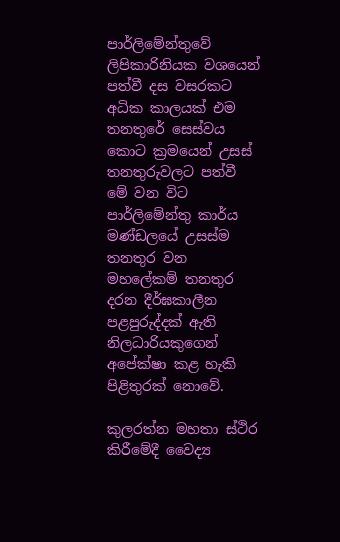පාර්ලිමේන්තුවේ ලිපිකාරිනියක වශයෙන් පත්වී දස වසරකට අධික කාලයක් එම තනතුරේ සෙස්වය කොට ක්‍රමයෙන් උසස් තනතුරුවලට පත්වී මේ වන විට පාර්ලිමේන්තු කාර්ය මණ්ඩලයේ උසස්ම තනතුර වන මහලේකම් තනතුර දරන දීර්ඝකාලීන පළපුරුද්දක් ඇති නිලධාරියකුගෙන් අපේක්ෂා කළ හැකි පිළිතුරක් නොවේ.

කුලරත්න මහතා ස්ථිර කිරීමේදී වෛද්‍ය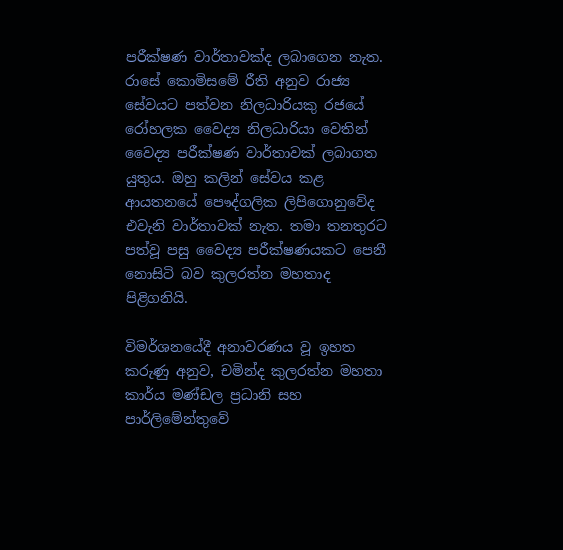පරීක්ෂණ වාර්තාවක්ද ලබාගෙන නැත. රාසේ කොමිසමේ රීති අනුව රාජ්‍ය සේවයට පත්වන නිලධාරියකු රජයේ රෝහලක වෛද්‍ය නිලධාරියා වෙතින් වෛද්‍ය පරීක්ෂණ වාර්තාවක් ලබාගත යුතුය. ඔහු කලින් සේවය කළ ආයතනයේ පෞද්ගලික ලිපිගොනුවේද එවැනි වාර්තාවක් නැත. තමා තනතුරට පත්වූ පසු වෛද්‍ය පරීක්ෂණයකට පෙනී නොසිටි බව කුලරත්න මහතාද පිළිගනියි.

විමර්ශනයේදී අනාවරණය වූ ඉහත කරුණු අනුව, චමින්ද කුලරත්න මහතා කාර්ය මණ්ඩල ප්‍රධානි සහ පාර්ලිමේන්තුවේ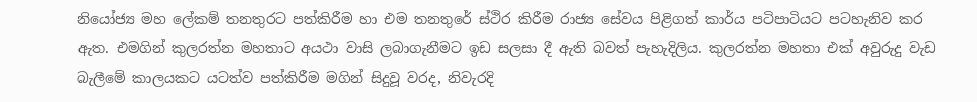නියෝජ්‍ය මහ ලේකම් තනතුරට පත්කිරීම හා එම තනතුරේ ස්ථිර කිරීම රාජ්‍ය සේවය පිළිගත් කාර්ය පටිපාටියට පටහැනිව කර ඇත. එමගින් කුලරත්න මහතාට අයථා වාසි ලබාගැනීමට ඉඩ සලසා දී ඇති බවත් පැහැදිලිය. කුලරත්න මහතා එක් අවුරුදු වැඩ බැලීමේ කාලයකට යටත්ව පත්කිරීම මගින් සිදුවූ වරද, නිවැරදි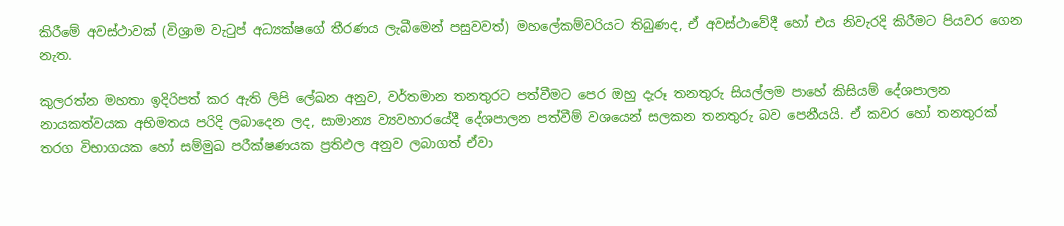කිරීමේ අවස්ථාවක් (විශ්‍රාම වැටුප් අධ්‍යක්ෂගේ තීරණය ලැබීමෙන් පසුවවත්) මහලේකම්වරියට තිබුණද, ඒ අවස්ථාවේදී හෝ එය නිවැරදි කිරීමට පියවර ගෙන නැත.

කුලරත්න මහතා ඉදිරිපත් කර ඇති ලිපි ලේඛන අනුව, වර්තමාන තනතුරට පත්වීමට පෙර ඔහු දැරූ තනතුරු සියල්ලම පාහේ කිසියම් දේශපාලන නායකත්වයක අභිමතය පරිදි ලබාදෙන ලද, සාමාන්‍ය ව්‍යවහාරයේදී දේශපාලන පත්වීම් වශයෙන් සලකන තනතුරු බව පෙනීයයි. ඒ කවර හෝ තනතුරක් තරග විභාගයක හෝ සම්මුඛ පරීක්ෂණයක ප්‍රතිඵල අනුව ලබාගත් ඒවා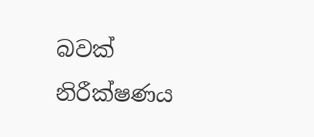බවක් නිරීක්ෂණය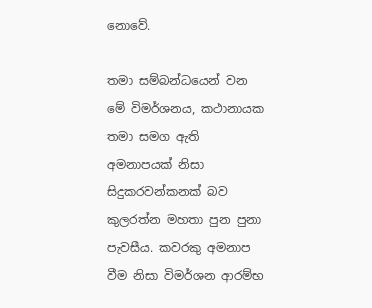නොවේ.

තමා සම්බන්ධයෙන් වන මේ විමර්ශනය, කථානායක තමා සමග ඇති අමනාපයක් නිසා සිදුකරවන්කනක් බව කුලරත්න මහතා පුන පුනා පැවසීය. කවරකු අමනාප වීම නිසා විමර්ශන ආරම්භ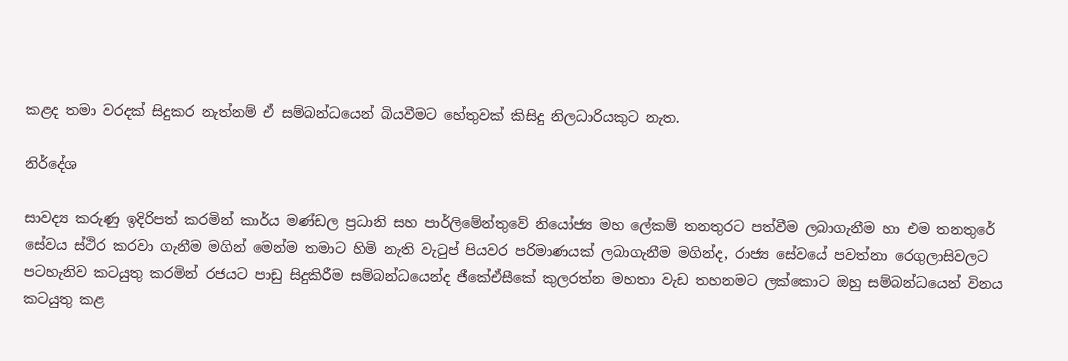කළද තමා වරදක් සිදුකර නැත්නම් ඒ සම්බන්ධයෙන් බියවීමට හේතුවක් කිසිදු නිලධාරියකුට නැත.

නිර්දේශ

සාවද්‍ය කරුණු ඉදිරිපත් කරමින් කාර්ය මණ්ඩල ප්‍රධානි සහ පාර්ලිමේන්තුවේ නියෝජ්‍ය මහ ලේකම් තනතුරට පත්වීම ලබාගැනීම හා එම තනතුරේ සේවය ස්ථිර කරවා ගැනීම මගින් මෙන්ම තමාට හිමි නැති වැටුප් පියවර පරිමාණයක් ලබාගැනීම මගින්ද, රාජ්‍ය සේවයේ පවත්නා රෙගුලාසිවලට පටහැනිව කටයුතු කරමින් රජයට පාඩු සිදුකිරීම සම්බන්ධයෙන්ද ජීකේඒසීකේ කුලරත්න මහතා වැඩ තහනමට ලක්කොට ඔහු සම්බන්ධයෙන් විනය කටයුතු කළ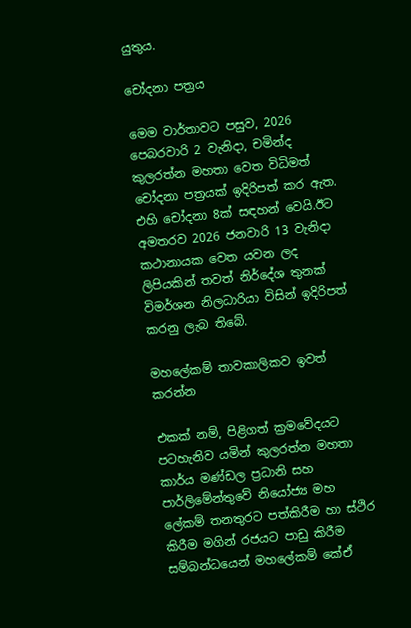යුතුය.

චෝදනා පත්‍රය

මෙම වාර්තාවට පසුව, 2026 පෙබරවාරි 2 වැනිදා, චමින්ද කුලරත්න මහතා වෙත විධිමත් චෝදනා පත්‍රයක් ඉදිරිපත් කර ඇත. එහි චෝදනා 8ක් සඳහන් වෙයි.ඊට අමතරව 2026 ජනවාරි 13 වැනිදා කථානායක වෙත යවන ලද ලිපියකින් තවත් නිර්දේශ තුනක් විමර්ශන නිලධාරියා විසින් ඉදිරිපත් කරනු ලැබ තිබේ.

මහලේකම් තාවකාලිකව ඉවත් කරන්න

එකක් නම්, පිළිගත් ක්‍රමවේදයට පටහැනිව යමින් කුලරත්න මහතා කාර්ය මණ්ඩල ප්‍රධානි සහ පාර්ලිමේන්තුවේ නියෝජ්‍ය මහ ලේකම් තනතුරට පත්කිරීම හා ස්ථිර කිරීම මගින් රජයට පාඩු කිරීම සම්බන්ධයෙන් මහලේකම් කේඒ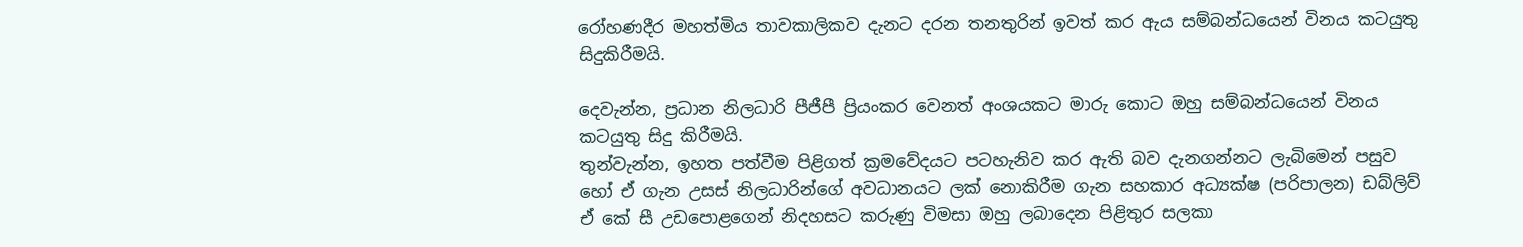රෝහණදීර මහත්මිය තාවකාලිකව දැනට දරන තනතුරින් ඉවත් කර ඇය සම්බන්ධයෙන් විනය කටයුතු සිදුකිරීමයි.

දෙවැන්න, ප්‍රධාන නිලධාරි පීජීපී ප්‍රියංකර වෙනත් අංශයකට මාරු කොට ඔහු සම්බන්ධයෙන් විනය කටයුතු සිදු කිරීමයි.
තුන්වැන්න, ඉහත පත්වීම පිළිගත් ක්‍රමවේදයට පටහැනිව කර ඇති බව දැනගන්නට ලැබිමෙන් පසුව හෝ ඒ ගැන උසස් නිලධාරින්ගේ අවධානයට ලක් නොකිරීම ගැන සහකාර අධ්‍යක්ෂ (පරිපාලන) ඩබ්ලිව් ඒ කේ සී උඩපොළගෙන් නිදහසට කරුණු විමසා ඔහු ලබාදෙන පිළිතුර සලකා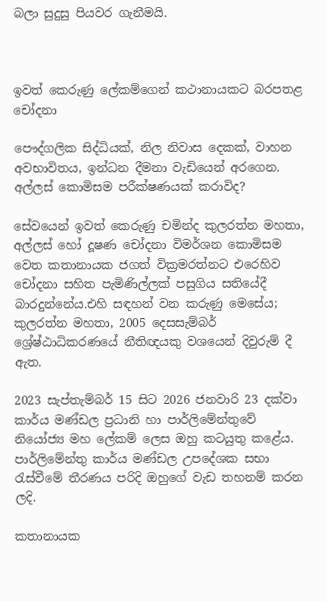බලා සුදුසු පියවර ගැනීමයි.



ඉවත් කෙරුණු ලේකම්ගෙන් කථානායකට බරපතළ චෝදනා

පෞද්ගලික සිද්ධියක්, නිල නිවාස දෙකක්, වාහන අවභාවිතය, ඉන්ධන දීමනා වැඩියෙන් අරගෙන.
අල්ලස් කොමිසම පරීක්ෂණයක් කරාවිද?

සේවයෙන් ඉවත් කෙරුණු චමින්ද කුලරත්න මහතා, අල්ලස් හෝ දූෂණ චෝදනා විමර්ශන කොමිසම වෙත කතානායක ජගත් වික්‍රමරත්නට එරෙහිව චෝදනා සහිත පැමිණිල්ලක් පසුගිය සතියේදී බාරදුන්නේය.එහි සඳහන් වන කරුණු මෙසේය;
කුලරත්න මහතා, 2005 දෙසසැම්බර් ශ්‍රේෂ්ඨාධිකරණයේ නීතිඥයකු වශයෙන් දිවුරුම් දී ඇත.

2023 සැප්තැම්බර් 15 සිට 2026 ජනවාරි 23 දක්වා කාර්ය මණ්ඩල ප්‍රධානි හා පාර්ලිමේන්තුවේ නියෝජ්‍ය මහ ලේකම් ලෙස ඔහු කටයුතු කළේය. පාර්ලිමේන්තු කාර්ය මණ්ඩල උපදේශක සභා රැස්වීමේ තීරණය පරිදි ඔහුගේ වැඩ තහනම් කරන ලදි.

කතානායක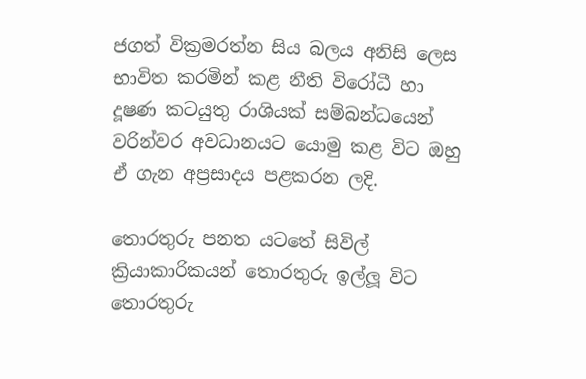ජගත් වික්‍රමරත්න සිය බලය අනිසි ලෙස භාවිත කරමින් කළ නීති විරෝධී හා දූෂණ කටයුතු රාශියක් සම්බන්ධයෙන් වරින්වර අවධානයට යොමු කළ විට ඔහු ඒ ගැන අප්‍රසාදය පළකරන ලදි.

තොරතුරු පනත යටතේ සිවිල් ක්‍රියාකාරිකයන් තොරතුරු ඉල්ලූ විට තොරතුරු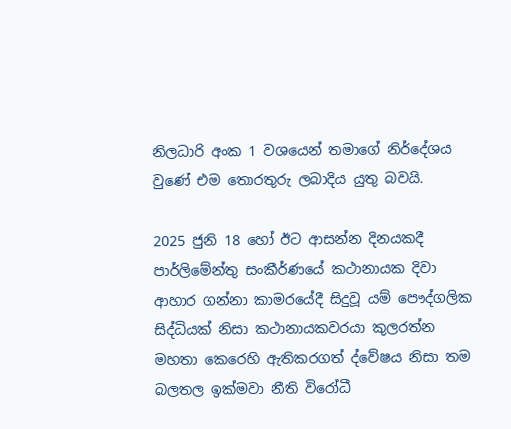නිලධාරි අංක 1 වශයෙන් තමාගේ නිර්දේශය වුණේ එම තොරතුරු ලබාදිය යුතු බවයි.

2025 ජුනි 18 හෝ ඊට ආසන්න දිනයකදී පාර්ලිමේන්තු සංකීර්ණයේ කථානායක දිවා ආහාර ගන්නා කාමරයේදී සිදුවූ යම් පෞද්ගලික සිද්ධියක් නිසා කථානායකවරයා කුලරත්න මහතා කෙරෙහි ඇතිකරගත් ද්වේෂය නිසා තම බලතල ඉක්මවා නීති විරෝධී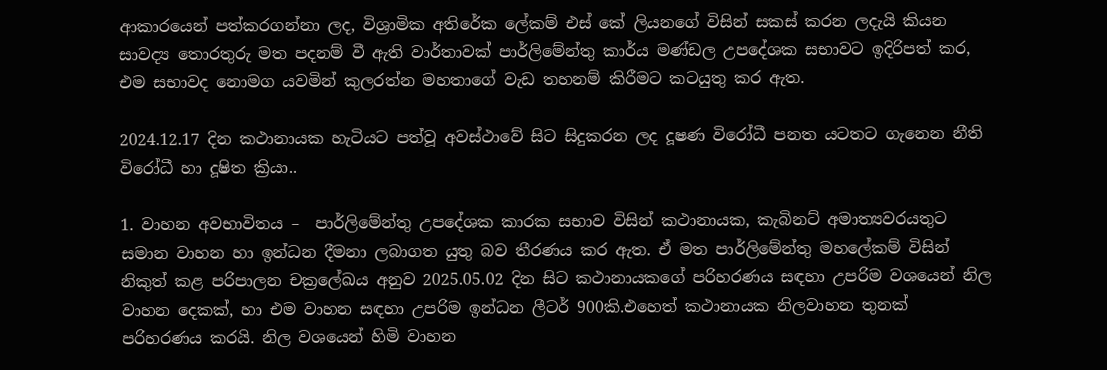ආකාරයෙන් පත්කරගන්නා ලද, විශ්‍රාමික අතිරේක ලේකම් එස් කේ ලියනගේ විසින් සකස් කරන ලදැයි කියන සාවද්‍ය තොරතුරු මත පදනම් වී ඇති වාර්තාවක් පාර්ලිමේන්තු කාර්ය මණ්ඩල උපදේශක සභාවට ඉදිරිපත් කර, එම සභාවද නොමග යවමින් කුලරත්න මහතාගේ වැඩ තහනම් කිරීමට කටයුතු කර ඇත.

2024.12.17 දින කථානායක හැටියට පත්වූ අවස්ථාවේ සිට සිදුකරන ලද දූෂණ විරෝධී පනත යටතට ගැනෙන නීති විරෝධී හා දූෂිත ක්‍රියා..

1. වාහන අවභාවිතය –  පාර්ලිමේන්තු උපදේශක කාරක සභාව විසින් කථානායක, කැබිනට් අමාත්‍යවරයතුට සමාන වාහන හා ඉන්ධන දීමනා ලබාගත යුතු බව තීරණය කර ඇත. ඒ මත පාර්ලිමේන්තු මහලේකම් විසින් නිකුත් කළ පරිපාලන චක්‍රලේඛය අනුව 2025.05.02 දින සිට කථානායකගේ පරිහරණය සඳහා උපරිම වශයෙන් නිල වාහන දෙකක්, හා එම වාහන සඳහා උපරිම ඉන්ධන ලීටර් 900කි.එහෙත් කථානායක නිලවාහන තුනක් පරිහරණය කරයි. නිල වශයෙන් හිමි වාහන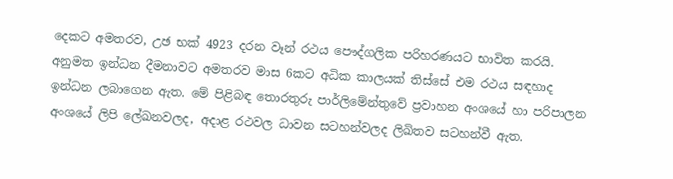දෙකට අමතරව, උඡ භක්‍ 4923 දරන වෑන් රථය පෞද්ගලික පරිහරණයට භාවිත කරයි. අනුමත ඉන්ධන දීමනාවට අමතරව මාස 6කට අධික කාලයක් තිස්සේ එම රථය සඳහාද ඉන්ධන ලබාගෙන ඇත. මේ පිළිබඳ තොරතුරු පාර්ලිමේන්තුවේ ප්‍රවාහන අංශයේ හා පරිපාලන අංශයේ ලිපි ලේඛනවලද, අදාළ රථවල ධාවන සටහන්වලද ලිඛිතව සටහන්වී ඇත.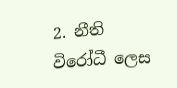2. නීති විරෝධී ලෙස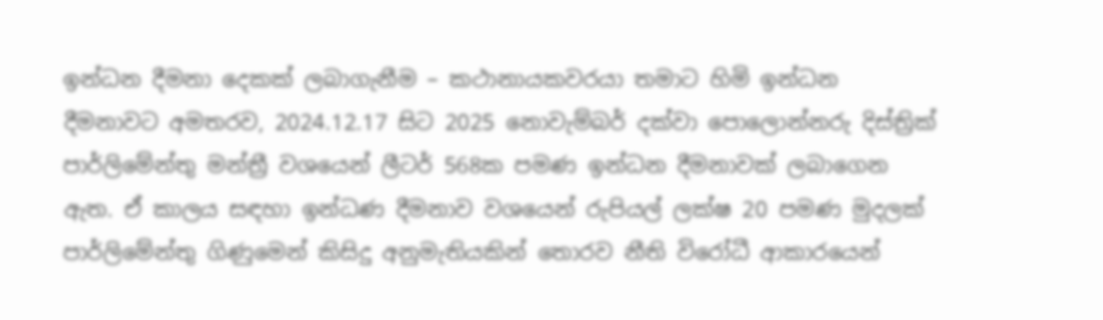ඉන්ධන දීමනා දෙකක් ලබාගැනීම – කථානායකවරයා තමාට හිමි ඉන්ධන දීමනාවට අමතරව, 2024.12.17 සිට 2025 නොවැම්බර් දක්වා පොලොන්නරු දිස්ත්‍රික් පාර්ලිමේන්තු මන්ත්‍රී වශයෙන් ලීටර් 568ක පමණ ඉන්ධන දීමනාවක් ලබාගෙන ඇත. ඒ කාලය සඳහා ඉන්ධණ දීමනාව වශයෙන් රුපියල් ලක්ෂ 20 පමණ මුදලක් පාර්ලිමේන්තු ගිණුමෙන් කිසිදු අනුමැතියකින් තොරව නීති විරෝධී ආකාරයෙන්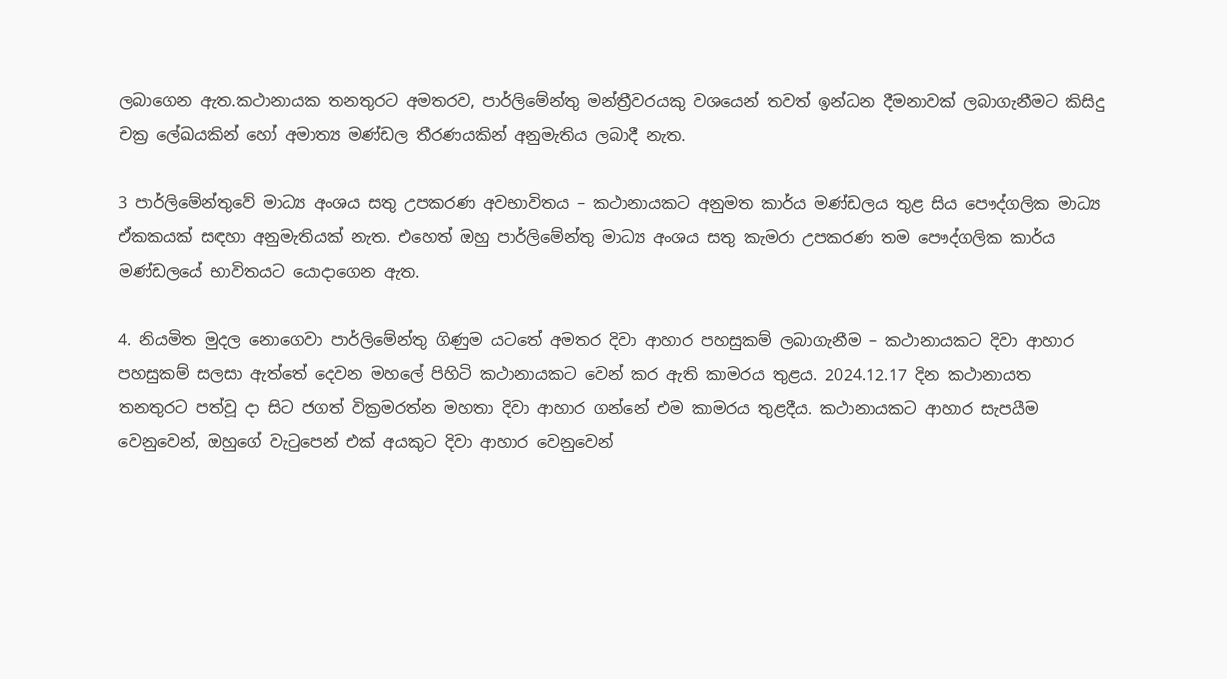ලබාගෙන ඇත.කථානායක තනතුරට අමතරව, පාර්ලිමේන්තු මන්ත්‍රීවරයකු වශයෙන් තවත් ඉන්ධන දීමනාවක් ලබාගැනීමට කිසිදු චක්‍ර ලේඛයකින් හෝ අමාත්‍ය මණ්ඩල තීරණයකින් අනුමැතිය ලබාදී නැත.

3 පාර්ලිමේන්තුවේ මාධ්‍ය අංශය සතු උපකරණ අවභාවිතය – කථානායකට අනුමත කාර්ය මණ්ඩලය තුළ සිය පෞද්ගලික මාධ්‍ය ඒකකයක් සඳහා අනුමැතියක් නැත. එහෙත් ඔහු පාර්ලිමේන්තු මාධ්‍ය අංශය සතු කැමරා උපකරණ තම පෞද්ගලික කාර්ය මණ්ඩලයේ භාවිතයට යොදාගෙන ඇත.

4. නියමිත මුදල නොගෙවා පාර්ලිමේන්තු ගිණුම යටතේ අමතර දිවා ආහාර පහසුකම් ලබාගැනීම – කථානායකට දිවා ආහාර පහසුකම් සලසා ඇත්තේ දෙවන මහලේ පිහිටි කථානායකට වෙන් කර ඇති කාමරය තුළය. 2024.12.17 දින කථානායත තනතුරට පත්වූ දා සිට ජගත් වික්‍රමරත්න මහතා දිවා ආහාර ගන්නේ එම කාමරය තුළදීය. කථානායකට ආහාර සැපයීම වෙනුවෙන්, ඔහුගේ වැටුපෙන් එක් අයකුට දිවා ආහාර වෙනුවෙන්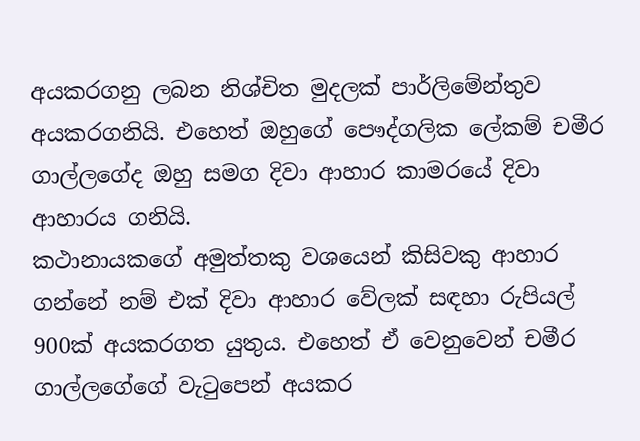අයකරගනු ලබන නිශ්චිත මුදලක් පාර්ලිමේන්තුව අයකරගනියි. එහෙත් ඔහුගේ පෞද්ගලික ලේකම් චමීර ගාල්ලගේද ඔහු සමග දිවා ආහාර කාමරයේ දිවා ආහාරය ගනියි.
කථානායකගේ අමුත්තකු වශයෙන් කිසිවකු ආහාර ගන්නේ නම් එක් දිවා ආහාර වේලක් සඳහා රුපියල් 900ක් අයකරගත යුතුය. එහෙත් ඒ වෙනුවෙන් චමීර ගාල්ලගේගේ වැටුපෙන් අයකර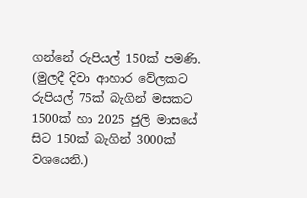ගන්නේ රුපියල් 150ක් පමණි. (මුලදී දිවා ආහාර වේලකට රුපියල් 75ක් බැගින් මසකට 1500ක් හා 2025 ජුලි මාසයේ සිට 150ක් බැගින් 3000ක් වශයෙනි.)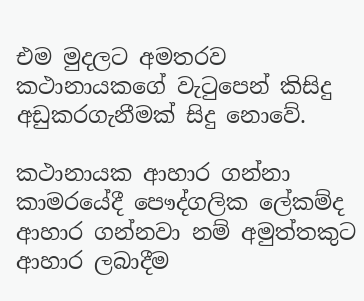එම මුදලට අමතරව කථානායකගේ වැටුපෙන් කිසිදු අඩුකරගැනීමක් සිදු නොවේ.

කථානායක ආහාර ගන්නා කාමරයේදී පෞද්ගලික ලේකම්ද ආහාර ගන්නවා නම් අමුත්තකුට ආහාර ලබාදීම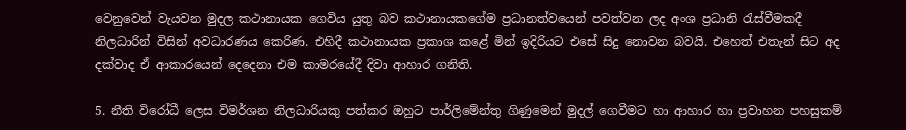වෙනුවෙන් වැයවන මුදල කථානායක ගෙවිය යුතු බව කථානායකගේම ප්‍රධානත්වයෙන් පවත්වන ලද අංශ ප්‍රධානි රැස්වීමකදී නිලධාරින් විසින් අවධාරණය කෙරිණ. එහිදී කථානායක ප්‍රකාශ කළේ මින් ඉදිරියට එසේ සිදු නොවන බවයි. එහෙත් එතැන් සිට අද දක්වාද ඒ ආකාරයෙන් දෙදෙනා එම කාමරයේදී දිවා ආහාර ගනිති.

5. නීති විරෝධී ලෙස විමර්ශන නිලධාරියකු පත්කර ඔහුට පාර්ලිමේන්තු ගිණුමෙන් මුදල් ගෙවීමට හා ආහාර හා ප්‍රවාහන පහසුකම්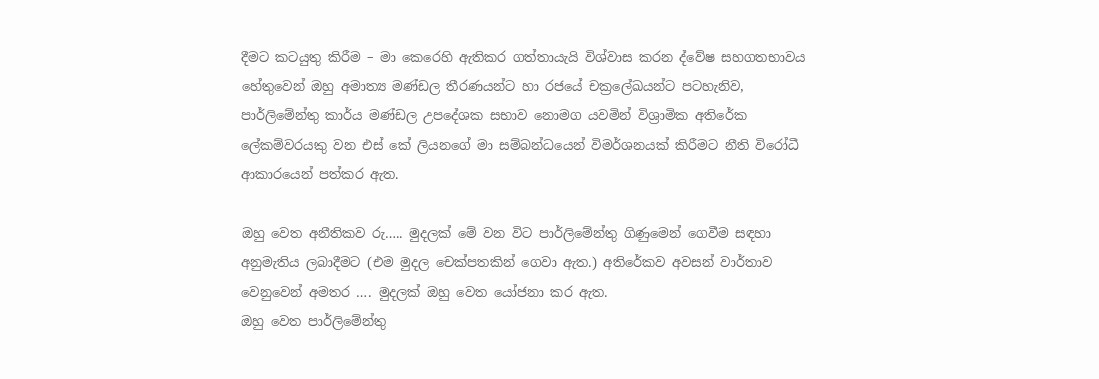දීමට කටයුතු කිරීම – මා කෙරෙහි ඇතිකර ගත්තායැයි විශ්වාස කරන ද්වේෂ සහගතභාවය හේතුවෙන් ඔහු අමාත්‍ය මණ්ඩල තීරණයන්ට හා රජයේ චක්‍රලේඛයන්ට පටහැනිව, පාර්ලිමේන්තු කාර්ය මණ්ඩල උපදේශක සභාව නොමග යවමින් විශ්‍රාමික අතිරේක ලේකම්වරයකු වන එස් කේ ලියනගේ මා සම්බන්ධයෙන් විමර්ශනයක් කිරීමට නීති විරෝධී ආකාරයෙන් පත්කර ඇත.

ඔහු වෙත අනීතිකව රු….. මුදලක් මේ වන විට පාර්ලිමේන්තු ගිණුමෙන් ගෙවීම සඳහා අනුමැතිය ලබාදීමට (එම මුදල චෙක්පතකින් ගෙවා ඇත.) අතිරේකව අවසන් වාර්තාව වෙනුවෙන් අමතර …. මුදලක් ඔහු වෙත යෝජනා කර ඇත.
ඔහු වෙත පාර්ලිමේන්තු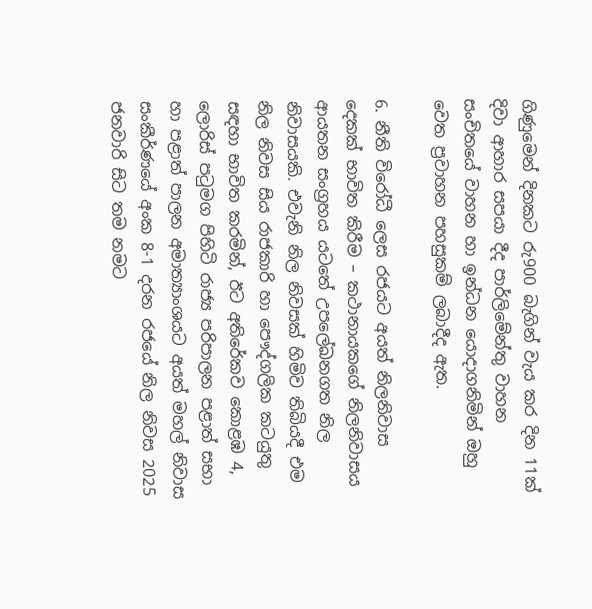ගිණුමෙන් දිනකට රු900 බැගින් වැය කර දින 11ක් දිවා ආහාර සපයා දීද පාර්ලිමේන්තු වාහන සංචිතයේ වාහන හා ඉන්ධන යොදාගනිමින් ඔහු වෙත ප්‍රවාහන පහසුකම් ලබාදීද ඇත.

6. නීති විරෝධී ලෙස රජයට අයත් නිලනිවාස දෙකක් භාවිත කිරීම – කථානායකගේ නිලනිවාසය ආයතන සංග්‍රහය යටතේ උපලේඛනගත නිල නිවාසයකි. එවැනි නිල නිවසක් හිමිව තිබියදී එම නිල නිවස සිය රාජකාරි හා පෞද්ගලික කටයුතු සඳහා භාවිත කරමින්, ඊට අතිරේකව කොළඹ 4, ලොරිස් පටුමග පිහිටි රාජ්‍ය පරිපාලන පළාත් සභා හා පළාත් පාලන අමාත්‍යාංශයට අයත් මහල් නිවාස සංකීර්ණයේ අංක 8-1 දරන රජයේ නිල නිවස 2025 ජනවාරි සිට තම නමට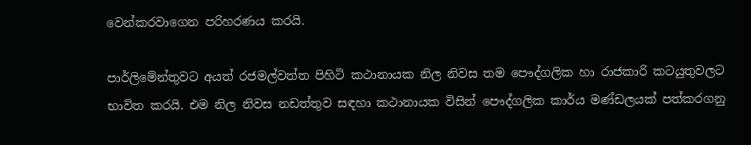වෙන්කරවාගෙන පරිහරණය කරයි.

පාර්ලිමේන්තුවට අයත් රජමල්වත්ත පිහිටි කථානායක නිල නිවස තම පෞද්ගලික හා රාජකාරි කටයුතුවලට භාවිත කරයි. එම නිල නිවස නඩත්තුව සඳහා කථානායක විසින් පෞද්ගලික කාර්ය මණ්ඩලයක් පත්කරගනු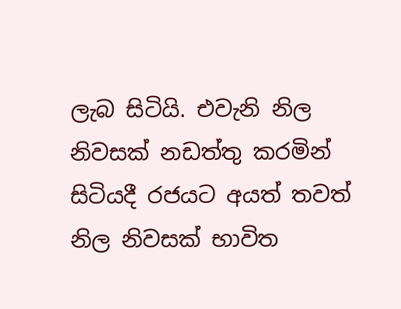ලැබ සිටියි. එවැනි නිල නිවසක් නඩත්තු කරමින් සිටියදී රජයට අයත් තවත් නිල නිවසක් භාවිත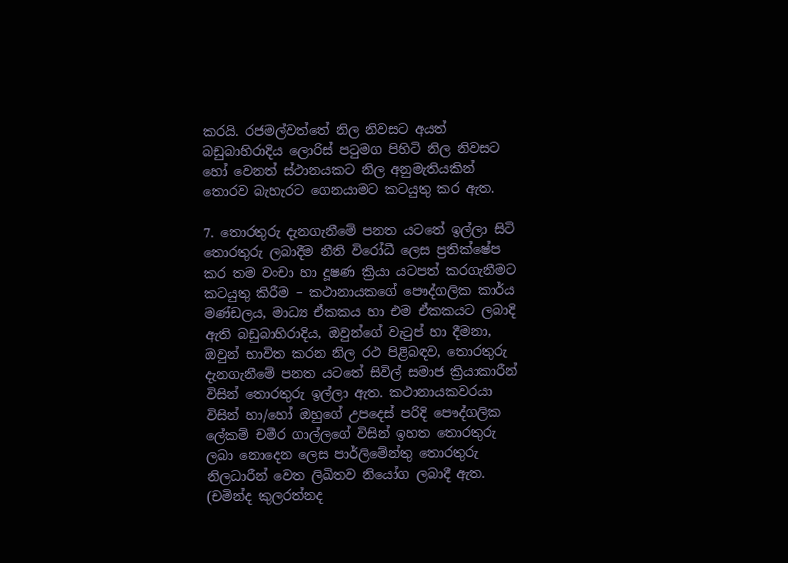කරයි. රජමල්වත්තේ නිල නිවසට අයත් බඩුබාහිරාදිය ලොරිස් පටුමග පිහිටි නිල නිවසට හෝ වෙනත් ස්ථානයකට නිල අනුමැතියකින් තොරව බැහැරට ගෙනයාමට කටයුතු කර ඇත.

7. තොරතුරු දැනගැනීමේ පනත යටතේ ඉල්ලා සිටි තොරතුරු ලබාදීම නීති විරෝධී ලෙස ප්‍රතික්ෂේප කර තම වංචා හා දූෂණ ක්‍රියා යටපත් කරගැනීමට කටයුතු කිරීම – කථානායකගේ පෞද්ගලික කාර්ය මණ්ඩලය, මාධ්‍ය ඒකකය හා එම ඒකකයට ලබාදි ඇති බඩුබාහිරාදිය, ඔවුන්ගේ වැටුප් හා දීමනා, ඔවුන් භාවිත කරන නිල රථ පිළිබඳව, තොරතුරු දැනගැනීමේ පනත යටතේ සිවිල් සමාජ ක්‍රියාකාරීන් විසින් තොරතුරු ඉල්ලා ඇත. කථානායකවරයා විසින් හා/හෝ ඔහුගේ උපදෙස් පරිදි පෞද්ගලික ලේකම් චමීර ගාල්ලගේ විසින් ඉහත තොරතුරු ලබා නොදෙන ලෙස පාර්ලිමේන්තු තොරතුරු නිලධාරීන් වෙත ලිඛිතව නියෝග ලබාදී ඇත. (චමින්ද කුලරත්නද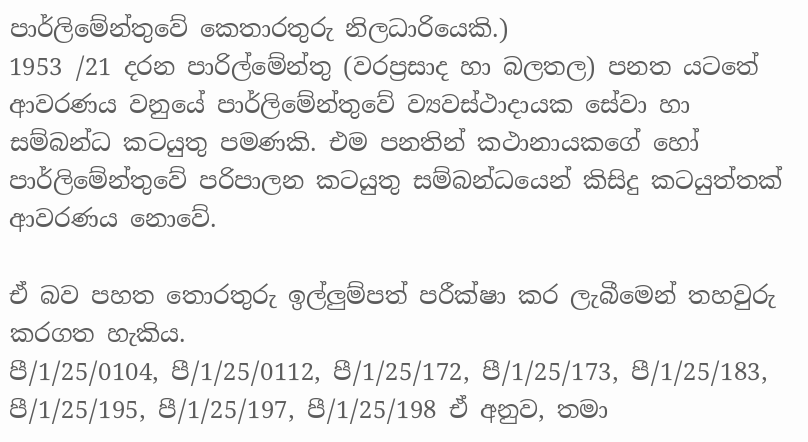පාර්ලිමේන්තුවේ කෙතාරතුරු නිලධාරියෙකි.)
1953 /21 දරන පාරිල්මේන්තු (වරප්‍රසාද හා බලතල) පනත යටතේ ආවරණය වනුයේ පාර්ලිමේන්තුවේ ව්‍යවස්ථාදායක සේවා හා සම්බන්ධ කටයුතු පමණකි. එම පනතින් කථානායකගේ හෝ පාර්ලිමේන්තුවේ පරිපාලන කටයුතු සම්බන්ධයෙන් කිසිදු කටයුත්තක් ආවරණය නොවේ.

ඒ බව පහත තොරතුරු ඉල්ලුම්පත් පරීක්ෂා කර ලැබීමෙන් තහවුරු කරගත හැකිය.
පී/1/25/0104, පී/1/25/0112, පී/1/25/172, පී/1/25/173, පී/1/25/183, පී/1/25/195, පී/1/25/197, පී/1/25/198 ඒ අනුව, තමා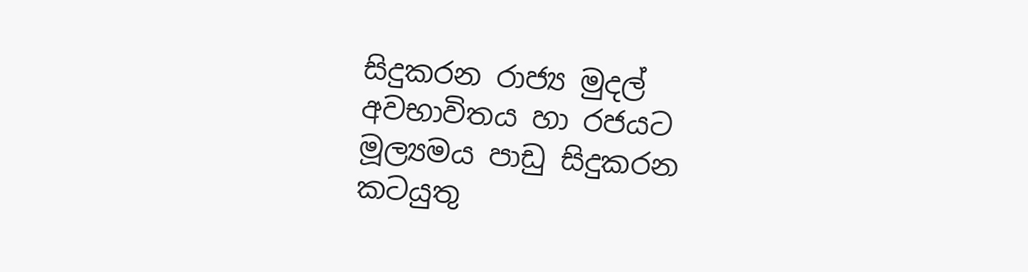සිදුකරන රාජ්‍ය මුදල් අවභාවිතය හා රජයට මූල්‍යමය පාඩු සිදුකරන කටයුතු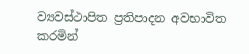ව්‍යවස්ථාපිත ප්‍රතිපාදන අවභාවිත කරමින්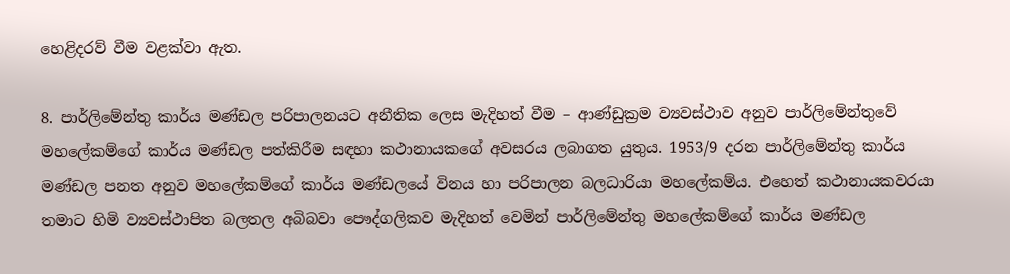හෙළිදරව් වීම වළක්වා ඇත.

8. පාර්ලිමේන්තු කාර්ය මණ්ඩල පරිපාලනයට අනීතික ලෙස මැදිහත් වීම – ආණ්ඩුක්‍රම ව්‍යවස්ථාව අනුව පාර්ලිමේන්තුවේ මහලේකම්ගේ කාර්ය මණ්ඩල පත්කිරීම සඳහා කථානායකගේ අවසරය ලබාගත යුතුය. 1953/9 දරන පාර්ලිමේන්තු කාර්ය මණ්ඩල පනත අනුව මහලේකම්ගේ කාර්ය මණ්ඩලයේ විනය හා පරිපාලන බලධාරියා මහලේකම්ය. එහෙත් කථානායකවරයා තමාට හිමි ව්‍යවස්ථාපිත බලතල අබිබවා පෞද්ගලිකව මැදිහත් වෙමින් පාර්ලිමේන්තු මහලේකම්ගේ කාර්ය මණ්ඩල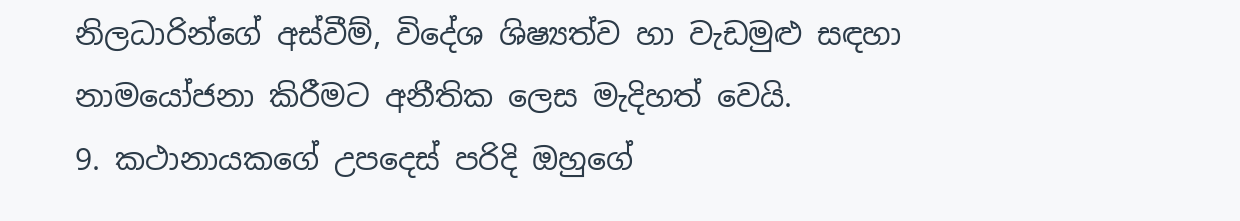නිලධාරින්ගේ අස්වීම්, විදේශ ශිෂ්‍යත්ව හා වැඩමුළු සඳහා නාමයෝජනා කිරීමට අනීතික ලෙස මැදිහත් වෙයි.
9. කථානායකගේ උපදෙස් පරිදි ඔහුගේ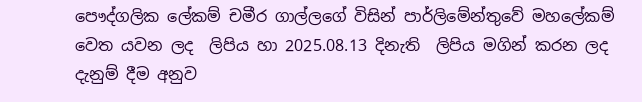පෞද්ගලික ලේකම් චමීර ගාල්ලගේ විසින් පාර්ලිමේන්තුවේ මහලේකම් වෙත යවන ලද  ලිපිය හා 2025.08.13 දිනැති  ලිපිය මගින් කරන ලද දැනුම් දීම අනුව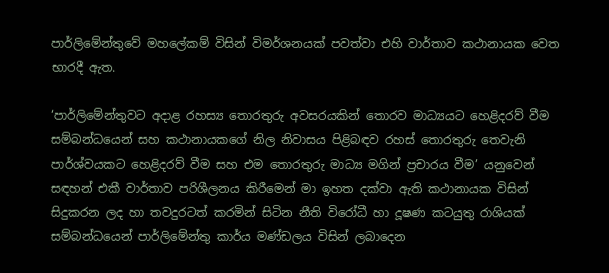පාර්ලිමේන්තුවේ මහලේකම් විසින් විමර්ශනයක් පවත්වා එහි වාර්තාව කථානායක වෙත භාරදී ඇත.

‘පාර්ලිමේන්තුවට අදාළ රහස්‍ය තොරතුරු අවසරයකින් තොරව මාධ්‍යයට හෙළිදරව් වීම සම්බන්ධයෙන් සහ කථානායකගේ නිල නිවාසය පිළිබඳව රහස් තොරතුරු තෙවැනි පාර්ශ්වයකට හෙළිදරව් වීම සහ එම තොරතුරු මාධ්‍ය මගින් ප්‍රචාරය වීම’ යනුවෙන් සඳහන් එකී වාර්තාව පරිශීලනය කිරීමෙන් මා ඉහත දක්වා ඇති කථානායක විසින් සිදුකරන ලද හා තවදුරටත් කරමින් සිටින නීති විරෝධී හා දූෂණ කටයුතු රාශියක් සම්බන්ධයෙන් පාර්ලිමේන්තු කාර්ය මණ්ඩලය විසින් ලබාදෙන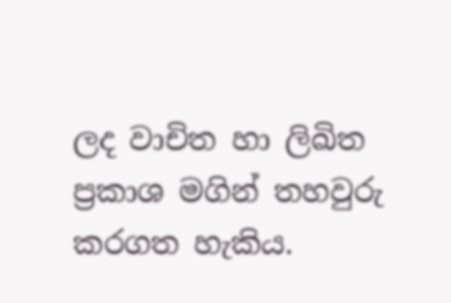ලද වාචිත හා ලිඛිත ප්‍රකාශ මගින් තහවුරු කරගත හැකිය.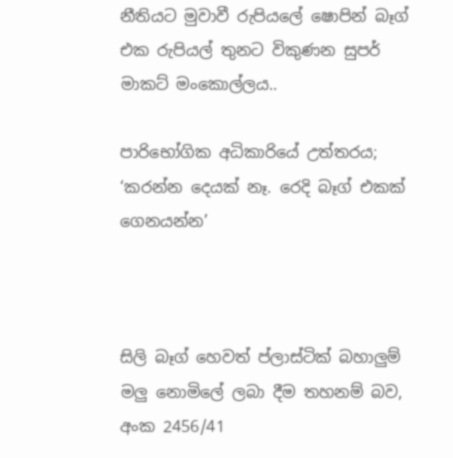නීතියට මුවාවී රුපියලේ ෂොපින් බෑග් එක රුපියල් තුනට විකුණන සුපර් මාකට් මංකොල්ලය..

පාරිභෝගික අධිකාරියේ උත්තරය; ‘කරන්න දෙයක් නෑ. රෙදි බෑග් එකක් ගෙනයන්න’



සිලි බෑග් හෙවත් ප්ලාස්ටික් බහාලු‍ම් මලු‍ නොමිලේ ලබා දීම තහනම් බව, අංක 2456/41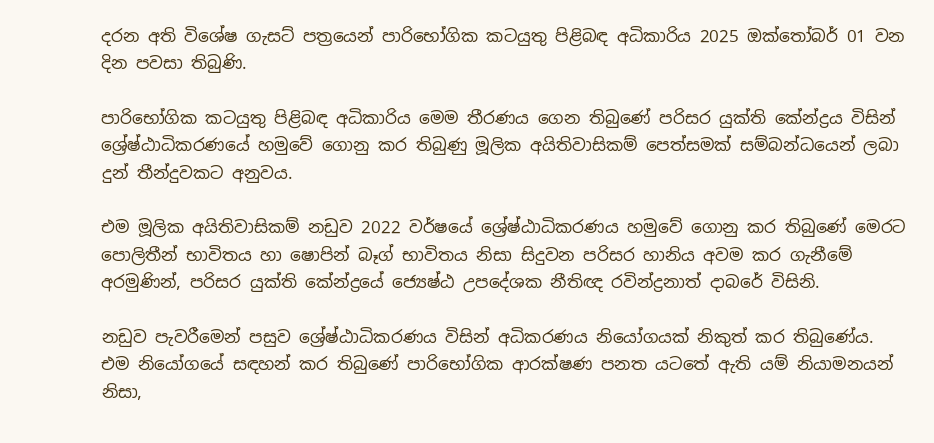දරන අති විශේෂ ගැසට් පත්‍රයෙන් පාරිභෝගික කටයුතු පිළිබඳ අධිකාරිය 2025 ඔක්තෝබර් 01 වන දින පවසා තිබුණි.

පාරිභෝගික කටයුතු පිළිබඳ අධිකාරිය මෙම තීරණය ගෙන තිබුණේ පරිසර යුක්ති කේන්ද්‍රය විසින් ශ්‍රේෂ්ඨාධිකරණයේ හමුවේ ගොනු කර තිබුණු මූලික අයිතිවාසිකම් පෙත්සමක් සම්බන්ධයෙන් ලබා දුන් තීන්දුවකට අනුවය.

එම මූලික අයිතිවාසිකම් නඩුව 2022 වර්ෂයේ ශ්‍රේෂ්ඨාධිකරණය හමුවේ ගොනු කර තිබුණේ මෙරට පොලිතීන් භාවිතය හා ෂොපින් බෑග් භාවිතය නිසා සිදුවන පරිසර හානිය අවම කර ගැනීමේ අරමුණින්, පරිසර යුක්ති කේන්ද්‍රයේ ජ්‍යෙෂ්ඨ උපදේශක නීතිඥ රවින්ද්‍රනාත් දාබරේ විසිනි.

නඩුව පැවරීමෙන් පසුව ශ්‍රේෂ්ඨාධිකරණය විසින් අධිකරණය නියෝගයක් නිකුත් කර තිබුණේය. එම නියෝගයේ සඳහන් කර තිබුණේ පාරිභෝගික ආරක්ෂණ පනත යටතේ ඇති යම් නියාමනයන් නිසා,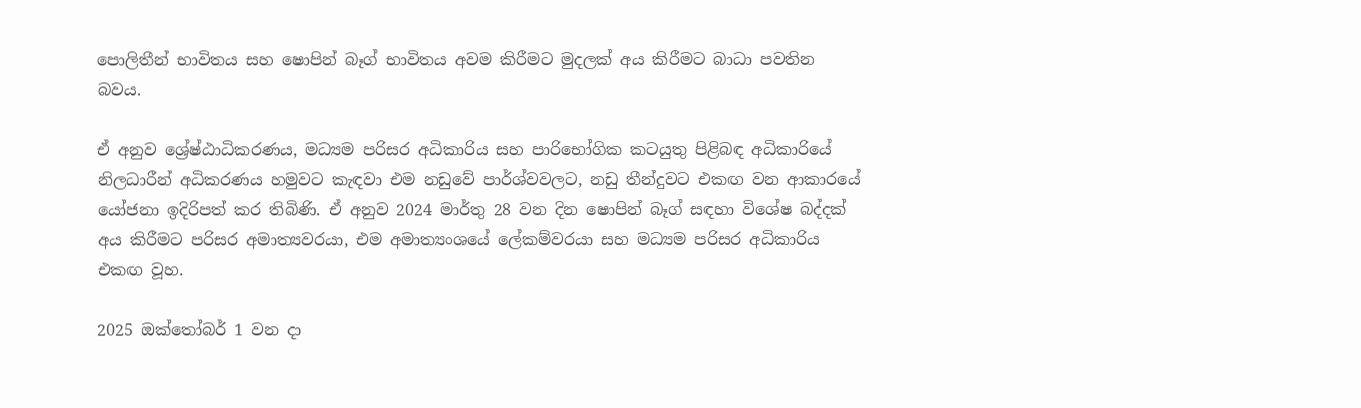පොලිතීන් භාවිතය සහ ෂොපින් බෑග් භාවිතය අවම කිරීමට මුදලක් අය කිරීමට බාධා පවතින බවය.

ඒ අනුව ශ්‍රේෂ්ඨාධිකරණය, මධ්‍යම පරිසර අධිකාරිය සහ පාරිභෝගික කටයුතු පිළිබඳ අධිකාරියේ නිලධාරීන් අධිකරණය හමුවට කැඳවා එම නඩුවේ පාර්ශ්වවලට, නඩු තීන්දුවට එකඟ වන ආකාරයේ යෝජනා ඉදිරිපත් කර තිබිණි. ඒ අනුව 2024 මාර්තු 28 වන දින ෂොපින් බෑග් සඳහා විශේෂ බද්දක් අය කිරීමට පරිසර අමාත්‍යවරයා, එම අමාත්‍යංශයේ ලේකම්වරයා සහ මධ්‍යම පරිසර අධිකාරිය එකඟ වූහ.

2025 ඔක්තෝබර් 1 වන දා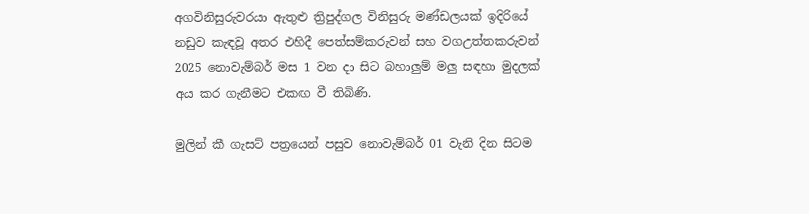අගවිනිසුරුවරයා ඇතුළු ත්‍රිපුද්ගල විනිසුරු මණ්ඩලයක් ඉදිරියේ නඩුව කැඳවූ අතර එහිදී පෙත්සම්කරුවන් සහ වගඋත්තකරුවන් 2025 නොවැම්බර් මස 1 වන දා සිට බහාලු‍ම් මලු‍ සඳහා මුදලක් අය කර ගැනීමට එකඟ වී තිබිණි.

මුලින් කී ගැසට් පත්‍රයෙන් පසුව නොවැම්බර් 01 වැනි දින සිටම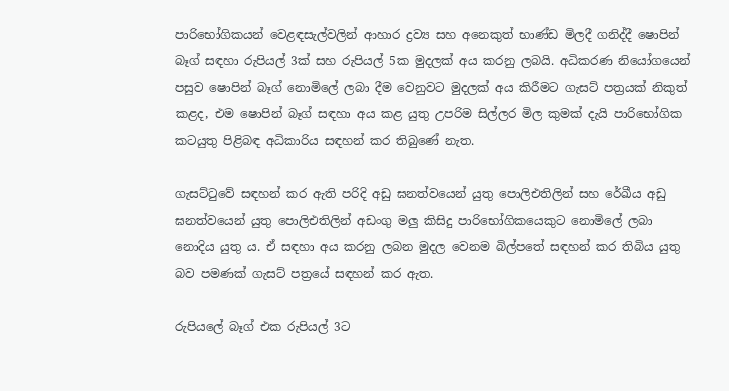පාරිභෝගිකයන් වෙළඳසැල්වලින් ආහාර ද්‍රව්‍ය සහ අනෙකුත් භාණ්ඩ මිලදී ගනිද්දී ෂොපින් බෑග් සඳහා රුපියල් 3ක් සහ රුපියල් 5ක මුදලක් අය කරනු ලබයි. අධිකරණ නියෝගයෙන් පසුව ෂොපින් බෑග් නොමිලේ ලබා දීම වෙනුවට මුදලක් අය කිරීමට ගැසට් පත්‍රයක් නිකුත් කළද, එම ෂොපින් බෑග් සඳහා අය කළ යුතු උපරිම සිල්ලර මිල කුමක් දැයි පාරිභෝගික කටයුතු පිළිබඳ අධිකාරිය සඳහන් කර තිබුණේ නැත.

ගැසට්ටුවේ සඳහන් කර ඇති පරිදි අඩු ඝනත්වයෙන් යුතු පොලිඑතිලින් සහ රේඛීය අඩු ඝනත්වයෙන් යුතු පොලිඑතිලින් අඩංගු මලු‍ කිසිදු පාරිභෝගිකයෙකුට නොමිලේ ලබා නොදිය යුතු ය. ඒ සඳහා අය කරනු ලබන මුදල වෙනම බිල්පතේ සඳහන් කර තිබිය යුතු බව පමණක් ගැසට් පත්‍රයේ සඳහන් කර ඇත.

රුපියලේ බෑග් එක රුපියල් 3ට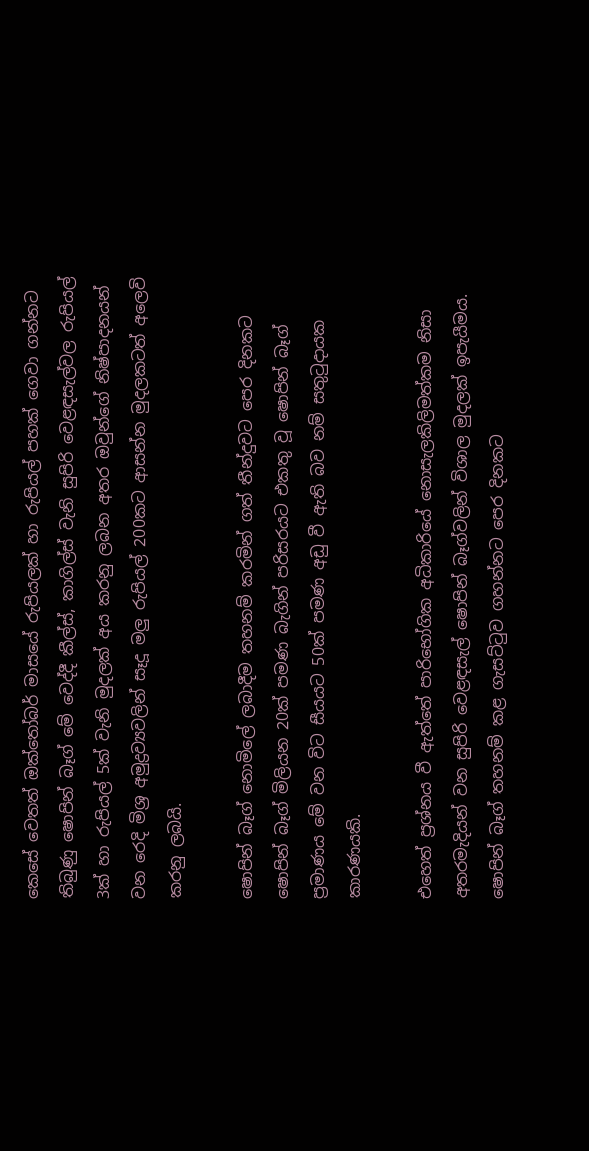කෙසේ වෙතත් ඔක්තෝබර් මාසයේ රුපියලක් හා රුපියල් පහක් ගෙවා ගන්නට තිබුණු ෂොපින් බෑග් මේ වෙද්දී කීල්ස්, කාගිල්ස් වැනි සුපිරි වෙළඳසැල්වල රුපියල් 3ක් හා රුපියල් 5ක් වැනි මුදලක් අය කරනු ලබන අතර ඔවුන්ගේ නිෂ්පාදනයන් වන රෙදි මිශ්‍ර අමුද්‍රව්‍යවලින් සෑදූ මලු රුපියල් 200කට ආසන්න මුදලකටත් අලෙවි කරනු ලබයි.

ෂොපින් බෑග් නොමිලේ ලබාදීම තහනම් කරමින් ගත් තීන්දුවට පෙර දිනකට ෂොපින් බෑග් මිලියන 20ක් පමණ බැගින් පරිසරයට එකතු වූ ෂොපින් බෑග් ප්‍රමාණය මේ වන විට සීයයට 50ක් පමණ අඩු වී ඇති බව නම් සතුටුදායක කාරණයකි.

එහෙත් ප්‍රශ්නය වී ඇත්තේ පාරිභෝගික අධිකාරියේ නොසැලකිලිමත්කම නිසා අතරමැදියන් වන සුපිරි වෙළඳසැල් ෂොපින් බෑග්වලින් විශාල මුදලක් ඉපැයීමය. ෂොපින් බෑග් තහනම් කළ ගැසට්ටුව ගහන්නට පෙර දිනකට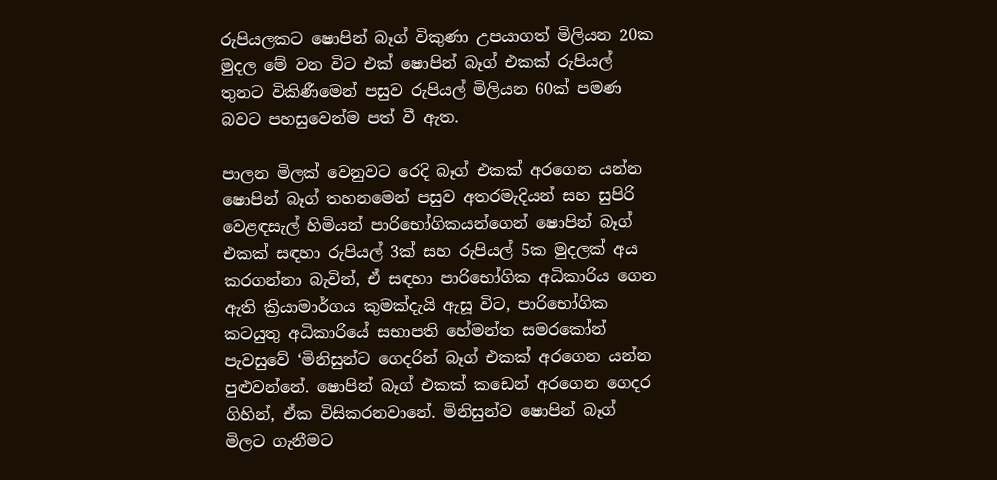රුපියලකට ෂොපින් බෑග් විකුණා උපයාගත් මිලියන 20ක මුදල මේ වන විට එක් ෂොපින් බෑග් එකක් රුපියල් තුනට විකිණීමෙන් පසුව රුපියල් මිලියන 60ක් පමණ බවට පහසුවෙන්ම පත් වී ඇත.

පාලන මිලක් වෙනුවට රෙදි බෑග් එකක් අරගෙන යන්න
ෂොපින් බෑග් තහනමෙන් පසුව අතරමැදියන් සහ සුපිරි වෙළඳසැල් හිමියන් පාරිභෝගිකයන්ගෙන් ෂොපින් බෑග් එකක් සඳහා රුපියල් 3ක් සහ රුපියල් 5ක මුදලක් අය කරගන්නා බැවින්, ඒ සඳහා පාරිභෝගික අධිකාරිය ගෙන ඇති ක්‍රියාමාර්ගය කුමක්දැයි ඇසූ විට, පාරිභෝගික කටයුතු අධිකාරියේ සභාපති හේමන්ත සමරකෝන් පැවසුවේ ‘මිනිසුන්ට ගෙදරින් බෑග් එකක් අරගෙන යන්න පුළුවන්නේ. ෂොපින් බෑග් එකක් කඩෙන් අරගෙන ගෙදර ගිහින්, ඒක විසිකරනවානේ. මිනිසුන්ව ෂොපින් බෑග් මිලට ගැනීමට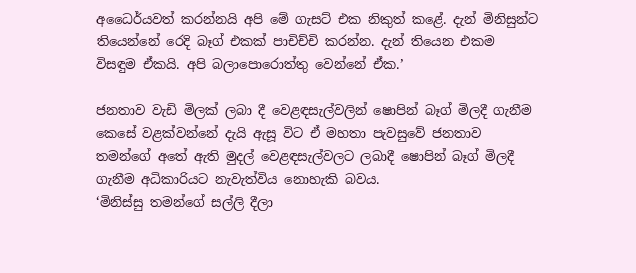අධෛර්යවත් කරන්නයි අපි මේ ගැසට් එක නිකුත් කළේ. දැන් මිනිසුන්ට තියෙන්නේ රෙදි බෑග් එකක් පාචිච්චි කරන්න. දැන් තියෙන එකම විසඳුම ඒකයි. අපි බලාපොරොත්තු වෙන්නේ ඒක.’

ජනතාව වැඩි මිලක් ලබා දී වෙළඳසැල්වලින් ෂොපින් බෑග් මිලදී ගැනීම කෙසේ වළක්වන්නේ දැයි ඇසූ විට ඒ මහතා පැවසුවේ ජනතාව තමන්ගේ අතේ ඇති මුදල් වෙළඳසැල්වලට ලබාදී ෂොපින් බෑග් මිලදී ගැනීම අධිකාරියට නැවැත්විය නොහැකි බවය.
‘මිනිස්සු තමන්ගේ සල්ලි දීලා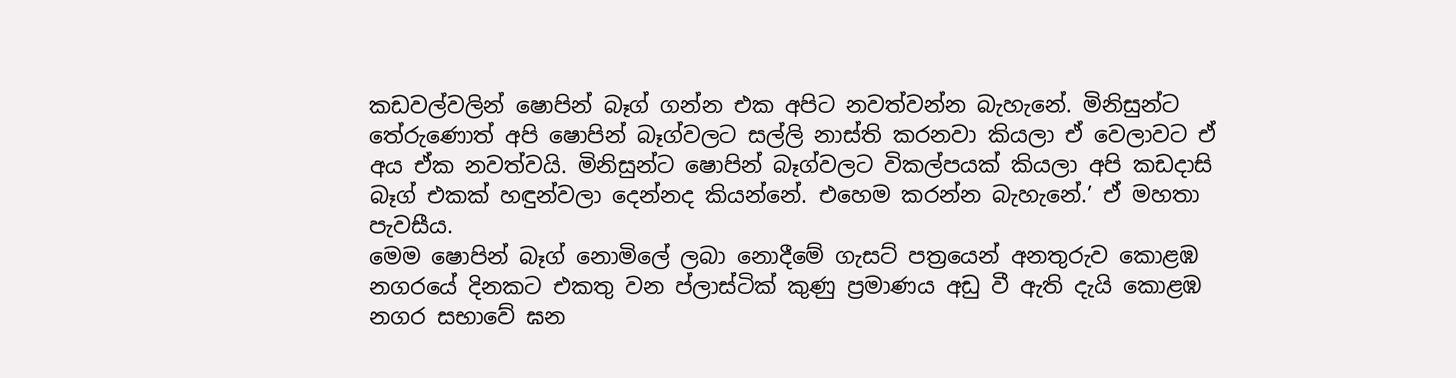කඩවල්වලින් ෂොපින් බෑග් ගන්න එක අපිට නවත්වන්න බැහැනේ. මිනිසුන්ට තේරුණොත් අපි ෂොපින් බෑග්වලට සල්ලි නාස්ති කරනවා කියලා ඒ වෙලාවට ඒ අය ඒක නවත්වයි. මිනිසුන්ට ෂොපින් බෑග්වලට විකල්පයක් කියලා අපි කඩදාසි බෑග් එකක් හඳුන්වලා දෙන්නද කියන්නේ. එහෙම කරන්න බැහැනේ.’ ඒ මහතා පැවසීය.
මෙම ෂොපින් බෑග් නොමිලේ ලබා නොදීමේ ගැසට් පත්‍රයෙන් අනතුරුව කොළඹ නගරයේ දිනකට එකතු වන ප්ලාස්ටික් කුණු ප්‍රමාණය අඩු වී ඇති දැයි කොළඹ නගර සභාවේ ඝන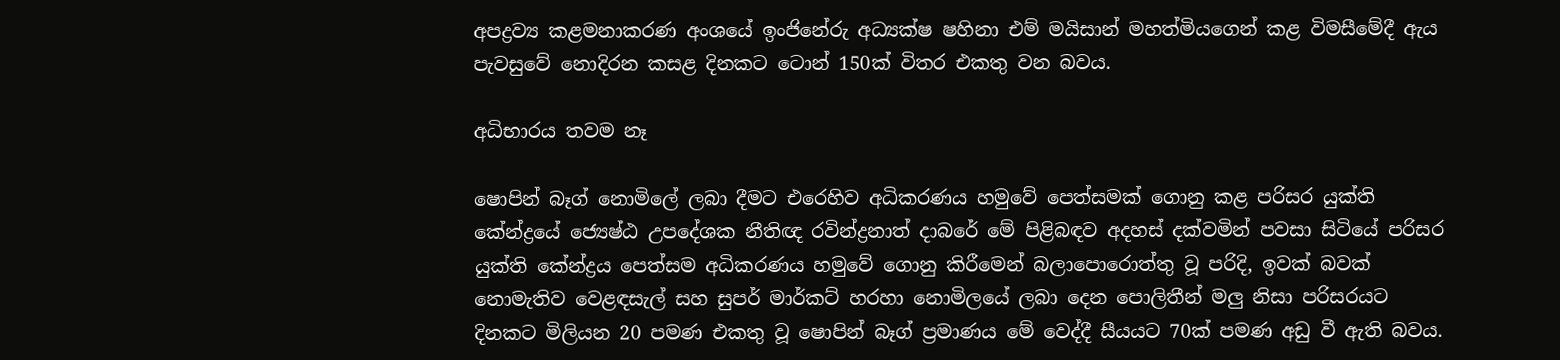අපද්‍රව්‍ය කළමනාකරණ අංශයේ ඉංජිනේරු අධ්‍යක්ෂ ෂහිනා එම් මයිසාන් මහත්මියගෙන් කළ විමසීමේදී ඇය පැවසුවේ නොදිරන කසළ දිනකට ටොන් 150ක් විතර එකතු වන බවය.

අධිභාරය තවම නෑ

ෂොපින් බෑග් නොමිලේ ලබා දීමට එරෙහිව අධිකරණය හමුවේ පෙත්සමක් ගොනු කළ පරිසර යුක්ති කේන්ද්‍රයේ ජ්‍යෙෂ්ඨ උපදේශක නීතිඥ රවින්ද්‍රනාත් දාබරේ මේ පිළිබඳව අදහස් දක්වමින් පවසා සිටියේ පරිසර යුක්ති කේන්ද්‍රය පෙත්සම අධිකරණය හමුවේ ගොනු කිරීමෙන් බලාපොරොත්තු වූ පරිදි, ඉවක් බවක් නොමැතිව වෙළඳසැල් සහ සුපර් මාර්කට් හරහා නොමිලයේ ලබා දෙන පොලිතීන් මලු නිසා පරිසරයට දිනකට මිලියන 20 පමණ එකතු වූ ෂොපින් බෑග් ප්‍රමාණය මේ වෙද්දී සීයයට 70ක් පමණ අඩු වී ඇති බවය.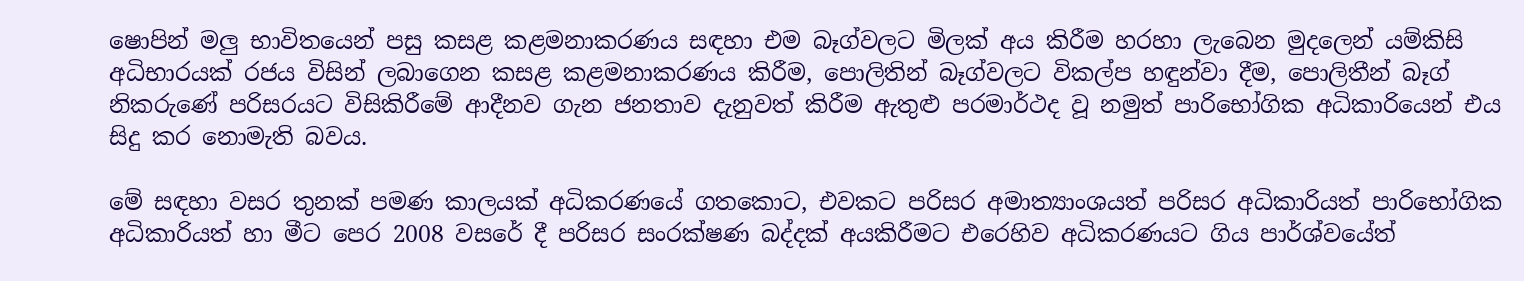ෂොපින් මලු‍ භාවිතයෙන් පසු කසළ කළමනාකරණය සඳහා එම බෑග්වලට මිලක් අය කිරීම හරහා ලැබෙන මුදලෙන් යම්කිසි අධිභාරයක් රජය විසින් ලබාගෙන කසළ කළමනාකරණය කිරීම, පොලිතින් බෑග්වලට විකල්ප හඳුන්වා දීම, පොලිතීන් බෑග් නිකරුණේ පරිසරයට විසිකිරීමේ ආදීනව ගැන ජනතාව දැනුවත් කිරීම ඇතුළු පරමාර්ථද වූ නමුත් පාරිභෝගික අධිකාරියෙන් එය සිදු කර නොමැති බවය.

මේ සඳහා වසර තුනක් පමණ කාලයක් අධිකරණයේ ගතකොට, එවකට පරිසර අමාත්‍යාංශයත් පරිසර අධිකාරියත් පාරිභෝගික අධිකාරියත් හා මීට පෙර 2008 වසරේ දී පරිසර සංරක්ෂණ බද්දක් අයකිරීමට එරෙහිව අධිකරණයට ගිය පාර්ශ්වයේත්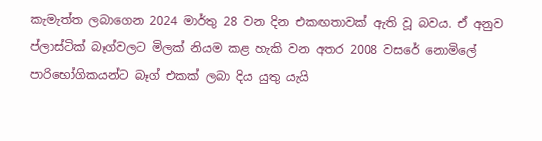කැමැත්ත ලබාගෙන 2024 මාර්තු 28 වන දින එකඟතාවක් ඇති වූ බවය. ඒ අනුව ප්ලාස්ටික් බෑග්වලට මිලක් නියම කළ හැකි වන අතර 2008 වසරේ නොමිලේ පාරිභෝගිකයන්ට බෑග් එකක් ලබා දිය යුතු යැයි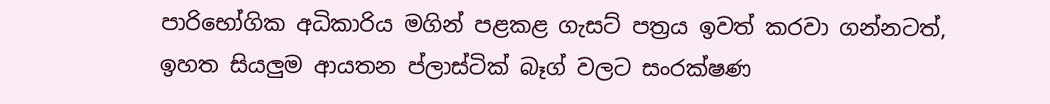පාරිභෝගික අධිකාරිය මගින් පළකළ ගැසට් පත්‍රය ඉවත් කරවා ගන්නටත්, ඉහත සියලු‍ම ආයතන ප්ලාස්ටික් බෑග් වලට සංරක්ෂණ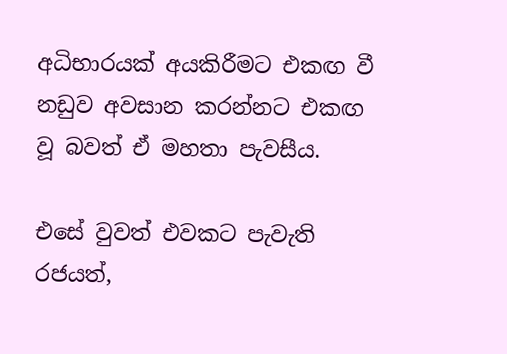අධිභාරයක් අයකිරීමට එකඟ වී නඩුව අවසාන කරන්නට එකඟ වූ බවත් ඒ මහතා පැවසීය.

එසේ වුවත් එවකට පැවැති රජයත්,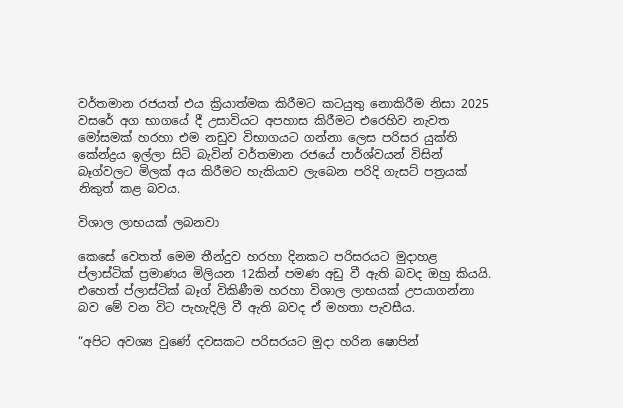වර්තමාන රජයත් එය ක්‍රියාත්මක කිරීමට කටයුතු නොකිරීම නිසා 2025 වසරේ අග භාගයේ දී උසාවියට අපහාස කිරීමට එරෙහිව නැවත මෝසමක් හරහා එම නඩුව විභාගයට ගන්නා ලෙස පරිසර යුක්ති කේන්ද්‍රය ඉල්ලා සිටි බැවින් වර්තමාන රජයේ පාර්ශ්වයන් විසින් බෑග්වලට මිලක් අය කිරීමට හැකියාව ලැබෙන පරිදි ගැසට් පත්‍රයක් නිකුත් කළ බවය.

විශාල ලාභයක් ලබනවා

කෙසේ වෙතත් මෙම තීන්දුව හරහා දිනකට පරිසරයට මුදාහළ ප්ලාස්ටික් ප්‍රමාණය මිලියන 12කින් පමණ අඩු වී ඇති බවද ඔහු කියයි. එහෙත් ප්ලාස්ටික් බෑග් විකිණීම හරහා විශාල ලාභයක් උපයාගන්නා බව මේ වන විට පැහැදිලි වී ඇති බවද ඒ මහතා පැවසීය.

“අපිට අවශ්‍ය වුණේ දවසකට පරිසරයට මුදා හරින ෂොපින්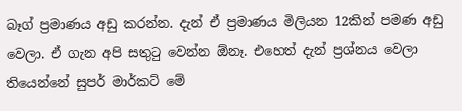බෑග් ප්‍රමාණය අඩු කරන්න. දැන් ඒ ප්‍රමාණය මිලියන 12කින් පමණ අඩු වෙලා. ඒ ගැන අපි සතුටු වෙන්න ඕනෑ. එහෙත් දැන් ප්‍රශ්නය වෙලා තියෙන්නේ සුපර් මාර්කට් මේ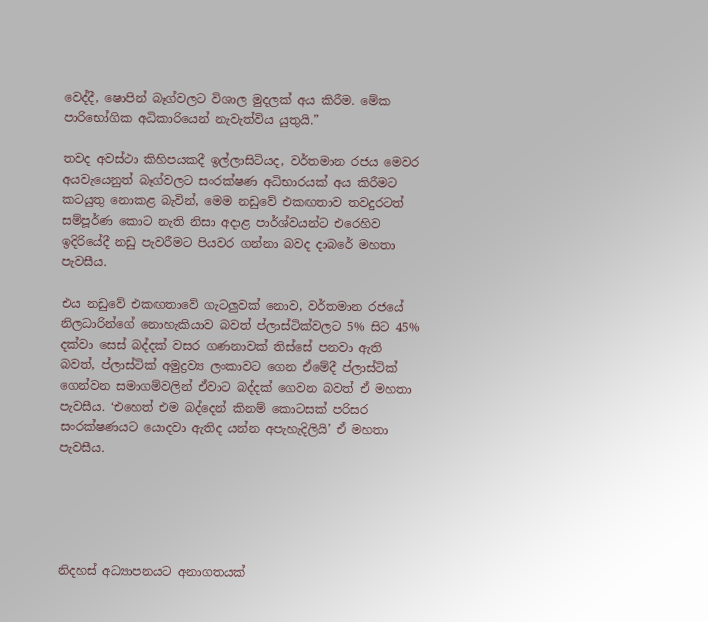වෙද්දී, ෂොපින් බෑග්වලට විශාල මුදලක් අය කිරීම. මේක පාරිභෝගික අධිකාරියෙන් නැවැත්විය යුතුයි.”

තවද අවස්ථා කිහිපයකදී ඉල්ලාසිටියද, වර්තමාන රජය මෙවර අයවැයෙනුත් බෑග්වලට සංරක්ෂණ අධිභාරයක් අය කිරීමට කටයුතු නොකළ බැවින්, මෙම නඩුවේ එකඟතාව තවදුරටත් සම්පූර්ණ කොට නැති නිසා අදාළ පාර්ශ්වයන්ට එරෙහිව ඉදිරියේදී නඩු පැවරීමට පියවර ගන්නා බවද දාබරේ මහතා පැවසීය.

එය නඩුවේ එකඟතාවේ ගැටලු‍වක් නොව, වර්තමාන රජයේ නිලධාරින්ගේ නොහැකියාව බවත් ප්ලාස්ටික්වලට 5% සිට 45% දක්වා සෙස් බද්දක් වසර ගණනාවක් තිස්සේ පනවා ඇති බවත්, ප්ලාස්ටික් අමුද්‍රව්‍ය ලංකාවට ගෙන ඒමේදී ප්ලාස්ටික් ගෙන්වන සමාගම්වලින් ඒවාට බද්දක් ගෙවන බවත් ඒ මහතා පැවසීය. ‘එහෙත් එම බද්දෙන් කිනම් කොටසක් පරිසර සංරක්ෂණයට යොදවා ඇතිද යන්න අපැහැදිලියි’ ඒ මහතා පැවසීය.





නිදහස් අධ්‍යාපනයට අනාගතයක්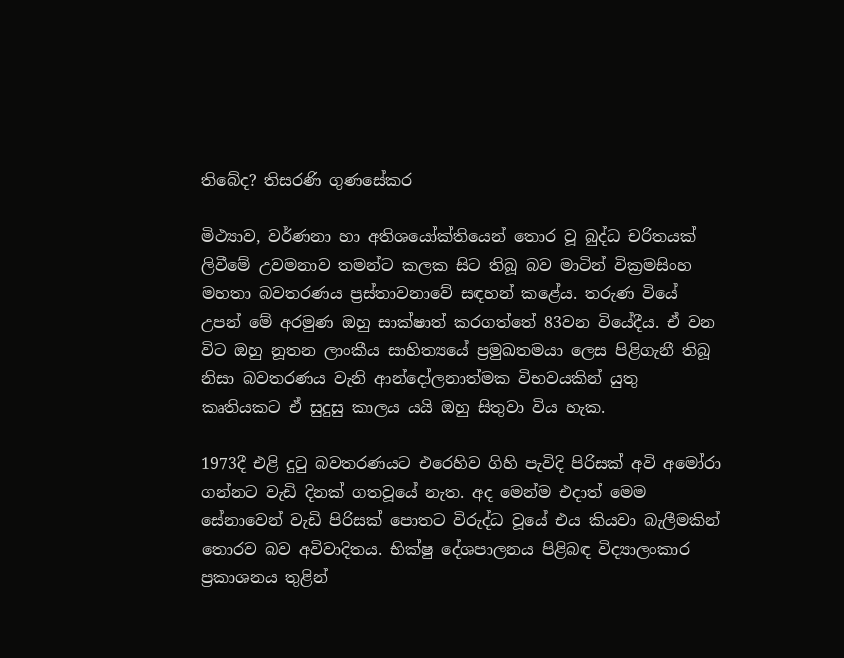තිබේද? තිසරණි ගුණසේකර

මිථ්‍යාව, වර්ණනා හා අතිශයෝක්තියෙන් තොර වූ බුද්ධ චරිතයක් ලිවීමේ උවමනාව තමන්ට කලක සිට තිබූ බව මාටින් වික්‍රමසිංහ මහතා බවතරණය ප්‍රස්තාවනාවේ සඳහන් කළේය. තරුණ වියේ උපන් මේ අරමුණ ඔහු සාක්ෂාත් කරගත්තේ 83වන වියේදීය. ඒ වන විට ඔහු නූතන ලාංකීය සාහිත්‍යයේ ප්‍රමුඛතමයා ලෙස පිළිගැනී තිබූ නිසා බවතරණය වැනි ආන්දෝලනාත්මක විභවයකින් යුතු කෘතියකට ඒ සුදුසු කාලය යයි ඔහු සිතුවා විය හැක.

1973දී එළි දුටු බවතරණයට එරෙහිව ගිහි පැවිදි පිරිසක් අවි අමෝරා ගන්නට වැඩි දිනක් ගතවූයේ නැත. අද මෙන්ම එදාත් මෙම සේනාවෙන් වැඩි පිරිසක් පොතට විරුද්ධ වූයේ එය කියවා බැලීමකින් තොරව බව අවිවාදිතය. භික්ෂු දේශපාලනය පිළිබඳ විද්‍යාලංකාර ප්‍රකාශනය තුළින්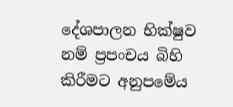දේශපාලන භික්ෂුව නම් ප්‍රපංචය බිහි කිරීමට අනුපමේය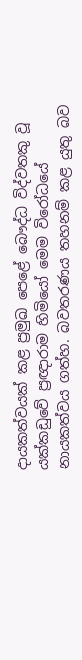දායකත්වයක් කළ ප්‍රමුඛ පෙළේ බෞද්ධ විද්වතකු වූ යක්කඩුවේ ප්‍රඥාරාම හිමියෝ මෙම විරෝධයේ නායකත්වය ගත්හ. බවතරණය තහනම් කළ යුතු බව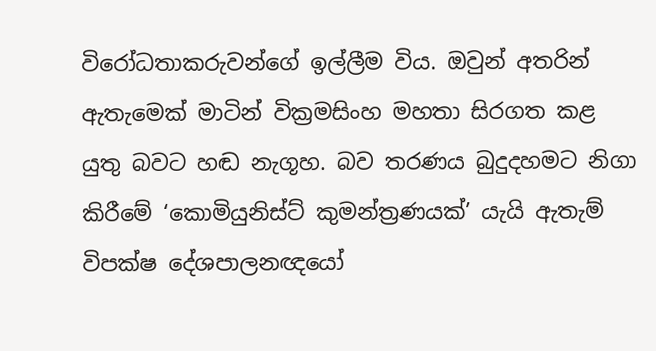විරෝධතාකරුවන්ගේ ඉල්ලීම විය. ඔවුන් අතරින් ඇතැමෙක් මාටින් වික්‍රමසිංහ මහතා සිරගත කළ යුතු බවට හඬ නැගූහ. බව තරණය බුදුදහමට නිගා කිරීමේ ‘කොමියුනිස්ට් කුමන්ත්‍රණයක්’ යැයි ඇතැම් විපක්ෂ දේශපාලනඥයෝ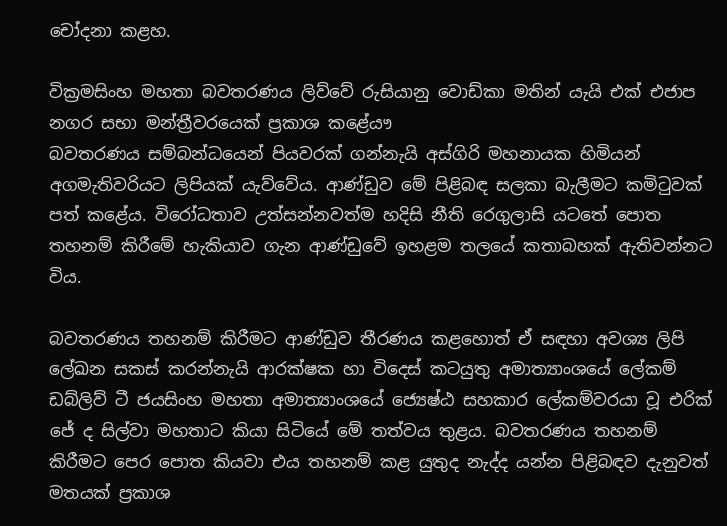චෝදනා කළහ.

වික්‍රමසිංහ මහතා බවතරණය ලිව්වේ රුසියානු වොඩ්කා මතින් යැයි එක් එජාප නගර සභා මන්ත්‍රීවරයෙක් ප්‍රකාශ කළේයෟ
බවතරණය සම්බන්ධයෙන් පියවරක් ගන්නැයි අස්ගිරි මහනායක හිමියන් අගමැතිවරියට ලිපියක් යැව්වේය. ආණ්ඩුව මේ පිළිබඳ සලකා බැලීමට කමිටුවක් පත් කළේය. විරෝධතාව උත්සන්නවත්ම හදිසි නීති රෙගුලාසි යටතේ පොත තහනම් කිරීමේ හැකියාව ගැන ආණ්ඩුවේ ඉහළම තලයේ කතාබහක් ඇතිවන්නට විය.

බවතරණය තහනම් කිරීමට ආණ්ඩුව තීරණය කළහොත් ඒ සඳහා අවශ්‍ය ලිපි ලේඛන සකස් කරන්නැයි ආරක්ෂක හා විදෙස් කටයුතු අමාත්‍යාංශයේ ලේකම් ඩබ්ලිව් ටී ජයසිංහ මහතා අමාත්‍යාංශයේ ජ්‍යෙෂ්ඨ සහකාර ලේකම්වරයා වූ එරික් ජේ ද සිල්වා මහතාට කියා සිටියේ මේ තත්වය තුළය. බවතරණය තහනම් කිරීමට පෙර පොත කියවා එය තහනම් කළ යුතුද නැද්ද යන්න පිළිබඳව දැනුවත් මතයක් ප්‍රකාශ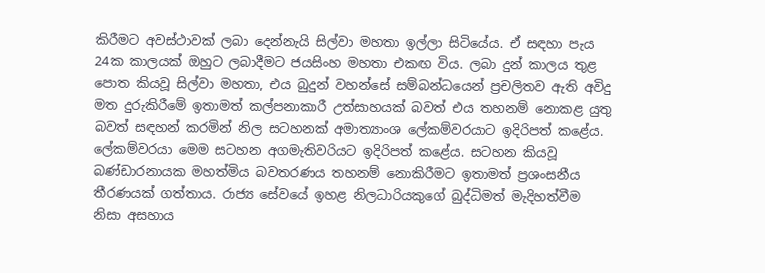කිරීමට අවස්ථාවක් ලබා දෙන්නැයි සිල්වා මහතා ඉල්ලා සිටියේය. ඒ සඳහා පැය 24ක කාලයක් ඔහුට ලබාදීමට ජයසිංහ මහතා එකඟ විය. ලබා දුන් කාලය තුළ පොත කියවූ සිල්වා මහතා, එය බුදුන් වහන්සේ සම්බන්ධයෙන් ප්‍රචලිතව ඇති අවිදු මත දුරුකිරීමේ ඉතාමත් කල්පනාකාරී උත්සාහයක් බවත් එය තහනම් නොකළ යුතු බවත් සඳහන් කරමින් නිල සටහනක් අමාත්‍යාංශ ලේකම්වරයාට ඉදිරිපත් කළේය. ලේකම්වරයා මෙම සටහන අගමැතිවරියට ඉදිරිපත් කළේය. සටහන කියවූ බණ්ඩාරනායක මහත්මිය බවතරණය තහනම් නොකිරීමට ඉතාමත් ප්‍රශංසනීය තීරණයක් ගත්තාය. රාජ්‍ය සේවයේ ඉහළ නිලධාරියකුගේ බුද්ධිමත් මැදිහත්වීම නිසා අසහාය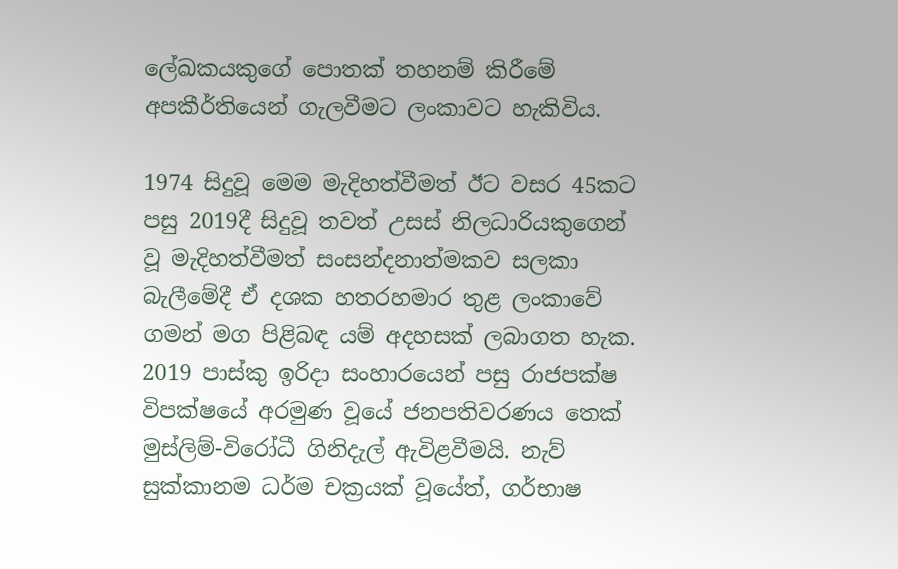ලේඛකයකුගේ පොතක් තහනම් කිරීමේ අපකීර්තියෙන් ගැලවීමට ලංකාවට හැකිවිය.

1974 සිදුවූ මෙම මැදිහත්වීමත් ඊට වසර 45කට පසු 2019දී සිදුවූ තවත් උසස් නිලධාරියකුගෙන් වූ මැදිහත්වීමත් සංසන්දනාත්මකව සලකා බැලීමේදී ඒ දශක හතරහමාර තුළ ලංකාවේ ගමන් මග පිළිබඳ යම් අදහසක් ලබාගත හැක.
2019 පාස්කු ඉරිදා සංහාරයෙන් පසු රාජපක්ෂ විපක්ෂයේ අරමුණ වූයේ ජනපතිවරණය තෙක් මුස්ලිම්-විරෝධී ගිනිදැල් ඇවිළවීමයි. නැව් සුක්කානම ධර්ම චක්‍රයක් වූයේත්, ගර්භාෂ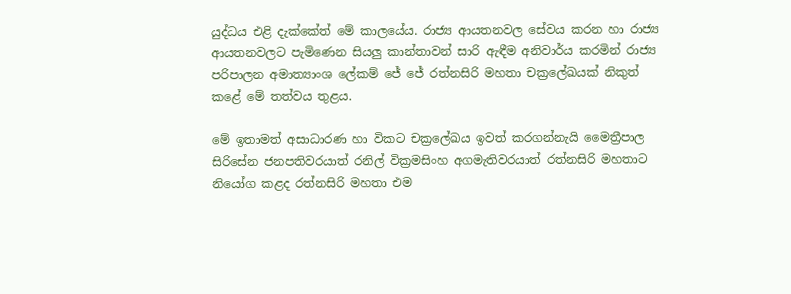යුද්ධය එළි දැක්කේත් මේ කාලයේය. රාජ්‍ය ආයතනවල සේවය කරන හා රාජ්‍ය ආයතනවලට පැමිණෙන සියලු කාන්තාවන් සාරි ඇඳීම අනිවාර්ය කරමින් රාජ්‍ය පරිපාලන අමාත්‍යාංශ ලේකම් ජේ ජේ රත්නසිරි මහතා චක්‍රලේඛයක් නිකුත් කළේ මේ තත්වය තුළය.

මේ ඉතාමත් අසාධාරණ හා විකට චක්‍රලේඛය ඉවත් කරගන්නැයි මෛත්‍රීපාල සිරිසේන ජනපතිවරයාත් රනිල් වික්‍රමසිංහ අගමැතිවරයාත් රත්නසිරි මහතාට නියෝග කළද රත්නසිරි මහතා එම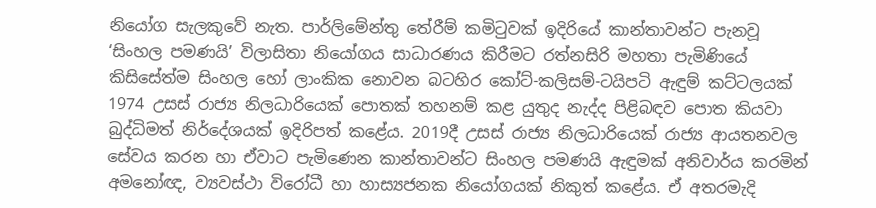නියෝග සැලකුවේ නැත. පාර්ලිමේන්තු තේරීම් කමිටුවක් ඉදිරියේ කාන්තාවන්ට පැනවූ ‘සිංහල පමණයි’ විලාසිතා නියෝගය සාධාරණය කිරීමට රත්නසිරි මහතා පැමිණියේ කිසිසේත්ම සිංහල හෝ ලාංකික නොවන බටහිර කෝට්-කලිසම්-ටයිපටි ඇඳුම් කට්ටලයක් 1974 උසස් රාජ්‍ය නිලධාරියෙක් පොතක් තහනම් කළ යුතුද නැද්ද පිළිබඳව පොත කියවා බුද්ධිමත් නිර්දේශයක් ඉදිරිපත් කළේය. 2019දී උසස් රාජ්‍ය නිලධාරියෙක් රාජ්‍ය ආයතනවල සේවය කරන හා ඒවාට පැමිණෙන කාන්තාවන්ට සිංහල පමණයි ඇඳුමක් අනිවාර්ය කරමින් අමනෝඥ, ව්‍යවස්ථා විරෝධී හා හාස්‍යජනක නියෝගයක් නිකුත් කළේය. ඒ අතරමැදි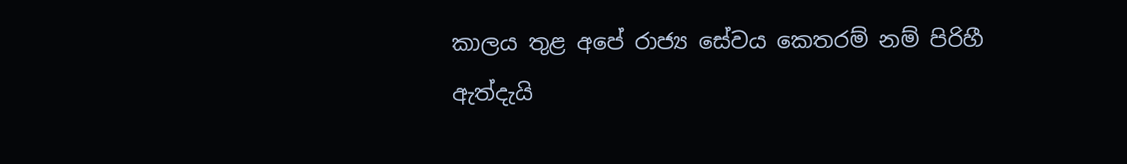කාලය තුළ අපේ රාජ්‍ය සේවය කෙතරම් නම් පිරිහී ඇත්දැයි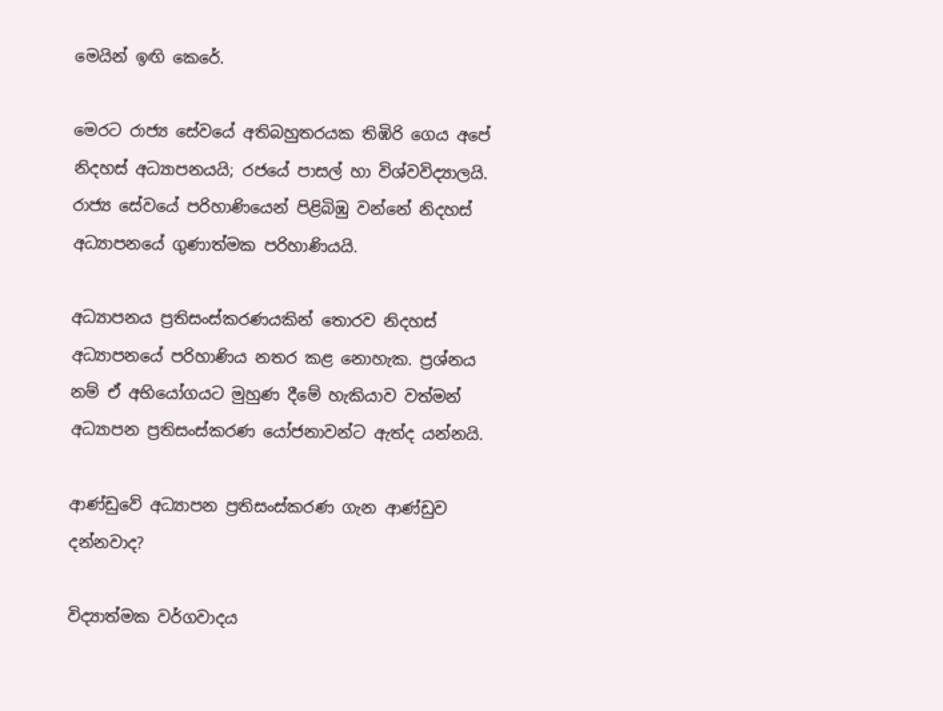මෙයින් ඉඟි කෙරේ.

මෙරට රාජ්‍ය සේවයේ අතිබහුතරයක තිඹිරි ගෙය අපේ නිදහස් අධ්‍යාපනයයි; රජයේ පාසල් හා විශ්වවිද්‍යාලයි. රාජ්‍ය සේවයේ පරිහාණියෙන් පිළිබිඹු වන්නේ නිදහස් අධ්‍යාපනයේ ගුණාත්මක පරිහාණියයි.

අධ්‍යාපනය ප්‍රතිසංස්කරණයකින් තොරව නිදහස් අධ්‍යාපනයේ පරිහාණිය නතර කළ නොහැක. ප්‍රශ්නය නම් ඒ අභියෝගයට මුහුණ දීමේ හැකියාව වත්මන් අධ්‍යාපන ප්‍රතිසංස්කරණ යෝජනාවන්ට ඇත්ද යන්නයි.

ආණ්ඩුවේ අධ්‍යාපන ප්‍රතිසංස්කරණ ගැන ආණ්ඩුව දන්නවාද?

විද්‍යාත්මක වර්ගවාදය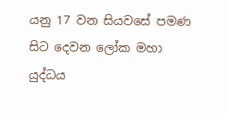යනු 17 වන සියවසේ පමණ සිට දෙවන ලෝක මහා යුද්ධය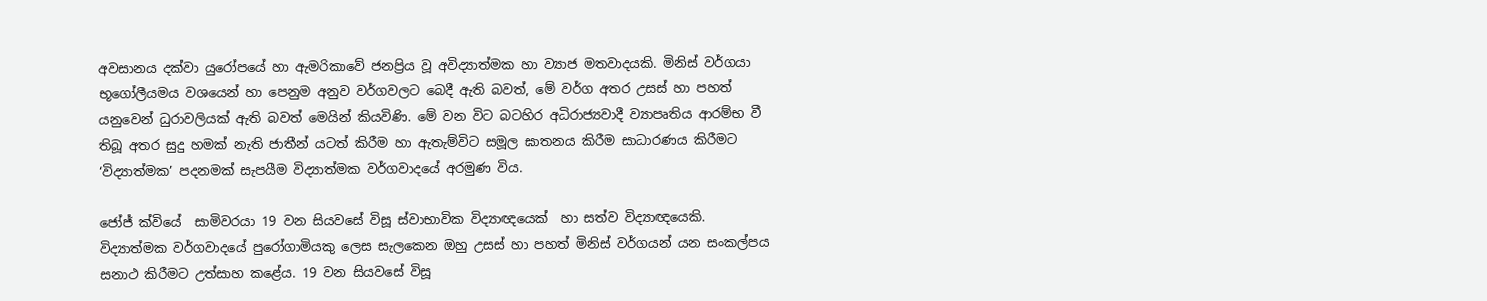අවසානය දක්වා යුරෝපයේ හා ඇමරිකාවේ ජනප්‍රිය වූ අවිද්‍යාත්මක හා ව්‍යාජ මතවාදයකි. මිනිස් වර්ගයා භූගෝලීයමය වශයෙන් හා පෙනුම අනුව වර්ගවලට බෙදී ඇති බවත්, මේ වර්ග අතර උසස් හා පහත් යනුවෙන් ධුරාවලියක් ඇති බවත් මෙයින් කියවිණි. මේ වන විට බටහිර අධිරාජ්‍යවාදී ව්‍යාපෘතිය ආරම්භ වී තිබූ අතර සුදු හමක් නැති ජාතීන් යටත් කිරීම හා ඇතැම්විට සමූල ඝාතනය කිරීම සාධාරණය කිරීමට ‘විද්‍යාත්මක’ පදනමක් සැපයීම විද්‍යාත්මක වර්ගවාදයේ අරමුණ විය.

ජෝජ් ක්වියේ  සාමිවරයා 19 වන සියවසේ විසූ ස්වාභාවික විද්‍යාඥයෙක්  හා සත්ව විද්‍යාඥයෙකි. විද්‍යාත්මක වර්ගවාදයේ පුරෝගාමියකු ලෙස සැලකෙන ඔහු උසස් හා පහත් මිනිස් වර්ගයන් යන සංකල්පය සනාථ කිරීමට උත්සාහ කළේය. 19 වන සියවසේ විසූ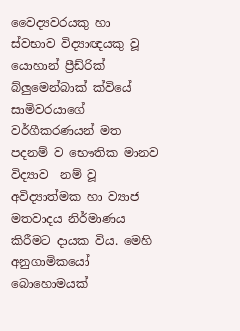වෛද්‍යවරයකු හා ස්වභාව විද්‍යාඥයකු වූ යොහාන් ප්‍රීඩ්රික් බ්ලුමෙන්බාක් ක්වියේ සාමිවරයාගේ වර්ගීකරණයන් මත පදනම් ව භෞතික මානව විද්‍යාව  නම් වූ අවිද්‍යාත්මක හා ව්‍යාජ මතවාදය නිර්මාණය කිරීමට දායක විය. මෙහි අනුගාමිකයෝ බොහොමයක්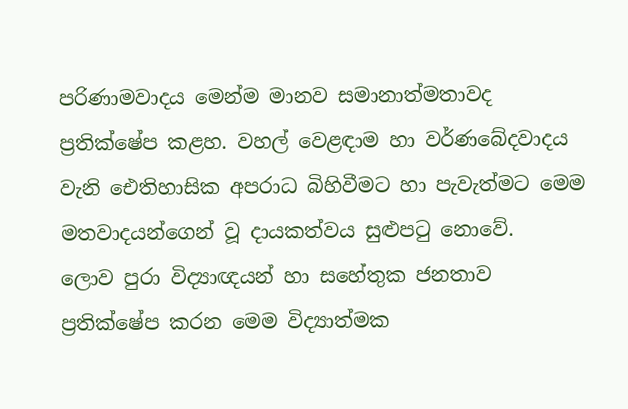පරිණාමවාදය මෙන්ම මානව සමානාත්මතාවද ප්‍රතික්ෂේප කළහ. වහල් වෙළඳාම හා වර්ණබේදවාදය වැනි ඓතිහාසික අපරාධ බිහිවීමට හා පැවැත්මට මෙම මතවාදයන්ගෙන් වූ දායකත්වය සුළුපටු නොවේ.
ලොව පුරා විද්‍යාඥයන් හා සහේතුක ජනතාව ප්‍රතික්ෂේප කරන මෙම විද්‍යාත්මක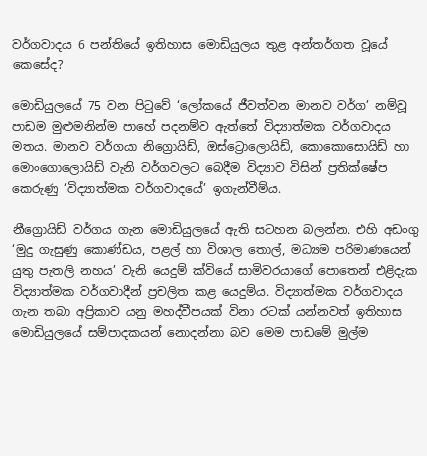වර්ගවාදය 6 පන්තියේ ඉතිහාස මොඩියුලය තුළ අන්තර්ගත වූයේ කෙසේද?

මොඩියුලයේ 75 වන පිටුවේ ‘ලෝකයේ ජීවත්වන මානව වර්ග’ නම්වූ පාඩම මුළුමනින්ම පාහේ පදනම්ව ඇත්තේ විද්‍යාත්මක වර්ගවාදය මතය. මානව වර්ගයා නිග්‍රොයිඩ්, ඔස්ට්‍රොලොයිඩ්, කොකොසොයිඩ් හා මොංගොලොයිඩ් වැනි වර්ගවලට බෙදීම විද්‍යාව විසින් ප්‍රතික්ෂේප කෙරුණු ‘විද්‍යාත්මක වර්ගවාදයේ’ ඉගැන්වීම්ය.

නීග්‍රොයිඩ් වර්ගය ගැන මොඩියුලයේ ඇති සටහන බලන්න. එහි අඩංගු ‘මුදු ගැසුණු කොණ්ඩය, පළල් හා විශාල තොල්, මධ්‍යම පරිමාණයෙන් යුතු පැතලි නහය’ වැනි යෙදුම් ක්වියේ සාමිවරයාගේ පොතෙන් එළිදැක විද්‍යාත්මක වර්ගවාදීන් ප්‍රචලිත කළ යෙදුම්ය. විද්‍යාත්මක වර්ගවාදය ගැන තබා අප්‍රිකාව යනු මහද්වීපයක් විනා රටක් යන්නවත් ඉතිහාස මොඩියුලයේ සම්පාදකයන් නොදන්නා බව මෙම පාඩමේ මුල්ම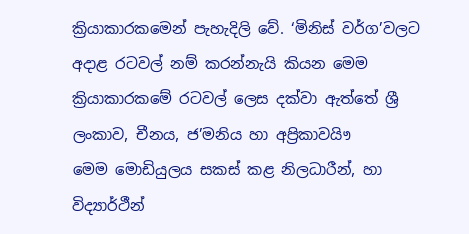ක්‍රියාකාරකමෙන් පැහැදිලි වේ. ‘මිනිස් වර්ග’වලට අදාළ රටවල් නම් කරන්නැයි කියන මෙම ක්‍රියාකාරකමේ රටවල් ලෙස දක්වා ඇත්තේ ශ්‍රී ලංකාව, චීනය, ජ’මනිය හා අප්‍රිකාවයිෟ
මෙම මොඩියුලය සකස් කළ නිලධාරීන්, හා විද්‍යාර්ථීන්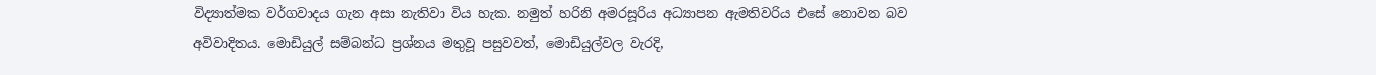විද්‍යාත්මක වර්ගවාදය ගැන අසා නැතිවා විය හැක. නමුත් හරිනි අමරසූරිය අධ්‍යාපන ඇමතිවරිය එසේ නොවන බව අවිවාදිතය. මොඩියුල් සම්බන්ධ ප්‍රශ්නය මතුවූ පසුවවත්, මොඩියුල්වල වැරදි,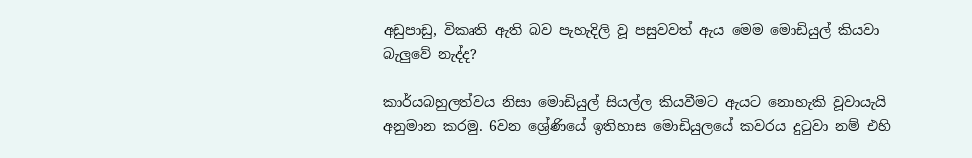අඩුපාඩු, විකෘති ඇති බව පැහැදිලි වූ පසුවවත් ඇය මෙම මොඩියුල් කියවා බැලුවේ නැද්ද?

කාර්යබහුලත්වය නිසා මොඩියුල් සියල්ල කියවීමට ඇයට නොහැකි වූවායැයි අනුමාන කරමු. 6වන ශ්‍රේණියේ ඉතිහාස මොඩියුලයේ කවරය දුටුවා නම් එහි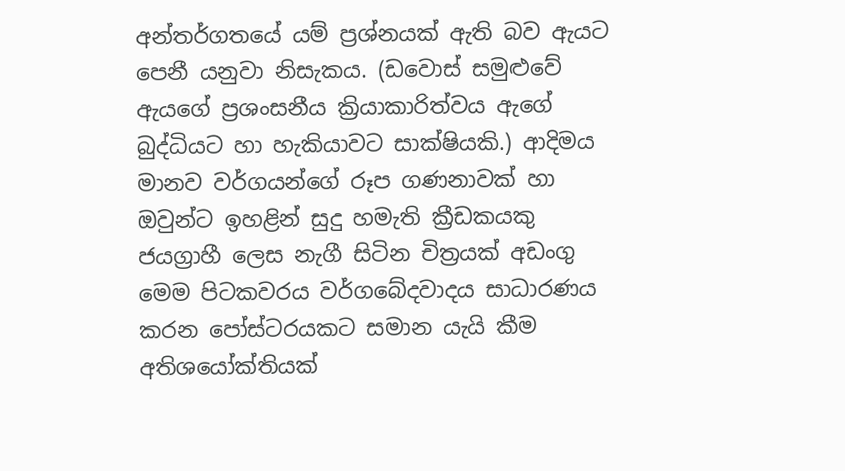අන්තර්ගතයේ යම් ප්‍රශ්නයක් ඇති බව ඇයට පෙනී යනුවා නිසැකය. (ඩවොස් සමුළුවේ ඇයගේ ප්‍රශංසනීය ක්‍රියාකාරිත්වය ඇගේ බුද්ධියට හා හැකියාවට සාක්ෂියකි.) ආදිමය මානව වර්ගයන්ගේ රූප ගණනාවක් හා ඔවුන්ට ඉහළින් සුදු හමැති ක්‍රීඩකයකු ජයග්‍රාහී ලෙස නැගී සිටින චිත්‍රයක් අඩංගු මෙම පිටකවරය වර්ගබේදවාදය සාධාරණය කරන පෝස්ටරයකට සමාන යැයි කීම අතිශයෝක්තියක්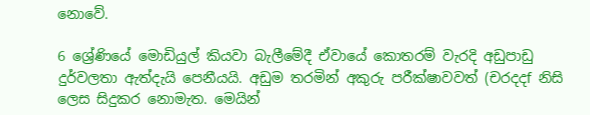නොවේ.

6 ශ්‍රේණියේ මොඩියුල් කියවා බැලීමේදී ඒවායේ කොතරම් වැරදි අඩුපාඩු දුර්වලතා ඇත්දැයි පෙනීයයි. අඩුම තරමින් අකුරු පරීක්ෂාවවත් (චරදදf නිසි ලෙස සිදුකර නොමැත. මෙයින්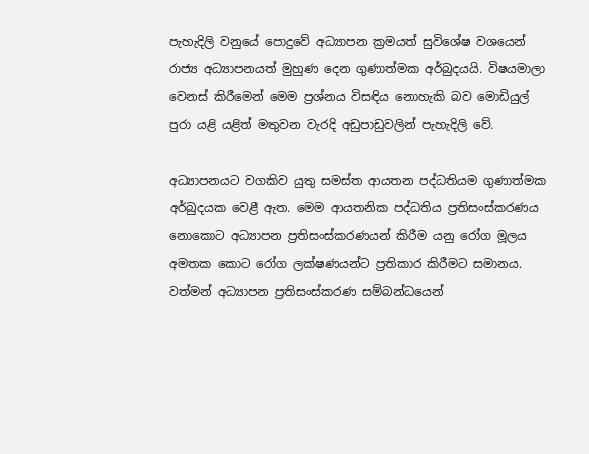පැහැදිලි වනුයේ පොදුවේ අධ්‍යාපන ක්‍රමයත් සුවිශේෂ වශයෙන් රාජ්‍ය අධ්‍යාපනයත් මුහුණ දෙන ගුණාත්මක අර්බුදයයි. විෂයමාලා වෙනස් කිරීමෙන් මෙම ප්‍රශ්නය විසඳිය නොහැකි බව මොඩියුල් පුරා යළි යළිත් මතුවන වැරදි අඩුපාඩුවලින් පැහැදිලි වේ.

අධ්‍යාපනයට වගකිව යුතු සමස්ත ආයතන පද්ධතියම ගුණාත්මක අර්බුදයක වෙළී ඇත. මෙම ආයතනික පද්ධතිය ප්‍රතිසංස්කරණය නොකොට අධ්‍යාපන ප්‍රතිසංස්කරණයන් කිරීම යනු රෝග මූලය අමතක කොට රෝග ලක්ෂණයන්ට ප්‍රතිකාර කිරීමට සමානය. වත්මන් අධ්‍යාපන ප්‍රතිසංස්කරණ සම්බන්ධයෙන්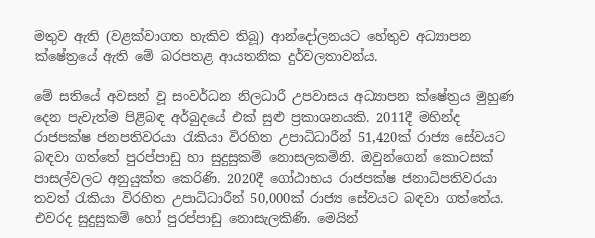මතුව ඇති (වළක්වාගත හැකිව තිබූ) ආන්දෝලනයට හේතුව අධ්‍යාපන ක්ෂේත්‍රයේ ඇති මේ බරපතළ ආයතනික දුර්වලතාවන්ය.

මේ සතියේ අවසන් වූ සංවර්ධන නිලධාරී උපවාසය අධ්‍යාපන ක්ෂේත්‍රය මුහුණ දෙන පැවැත්ම පිළිබඳ අර්බුදයේ එක් සුළු ප්‍රකාශනයකි. 2011දී මහින්ද රාජපක්ෂ ජනපතිවරයා රැකියා විරහිත උපාධිධාරීන් 51,420ක් රාජ්‍ය සේවයට බඳවා ගත්තේ පුරප්පාඩු හා සුදුසුකම් නොසලකමිනි. ඔවුන්ගෙන් කොටසක් පාසල්වලට අනුයුක්ත කෙරිණි. 2020දී ගෝඨාභය රාජපක්ෂ ජනාධිපතිවරයා තවත් රැකියා විරහිත උපාධිධාරීන් 50,000ක් රාජ්‍ය සේවයට බඳවා ගත්තේය. එවරද සුදුසුකම් හෝ පුරප්පාඩු නොසැලකිණි. මෙයින්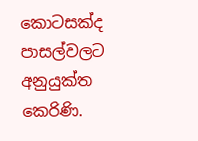කොටසක්ද පාසල්වලට අනුයුක්ත කෙරිණි.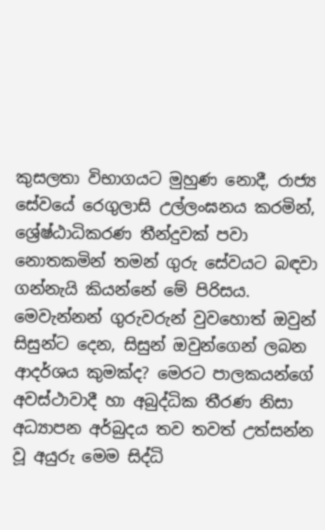කුසලතා විභාගයට මුහුණ නොදී, රාජ්‍ය සේවයේ රෙගුලාසි උල්ලංඝනය කරමින්, ශ්‍රේෂ්ඨාධිකරණ තීන්දුවක් පවා නොතකමින් තමන් ගුරු සේවයට බඳවා ගන්නැයි කියන්නේ මේ පිරිසය. මෙවැන්නන් ගුරුවරුන් වුවහොත් ඔවුන් සිසුන්ට දෙන, සිසුන් ඔවුන්ගෙන් ලබන ආදර්ශය කුමක්ද? මෙරට පාලකයන්ගේ අවස්ථාවාදී හා අබුද්ධික තීරණ නිසා අධ්‍යාපන අර්බුදය තව තවත් උත්සන්න වූ අයුරු මෙම සිද්ධි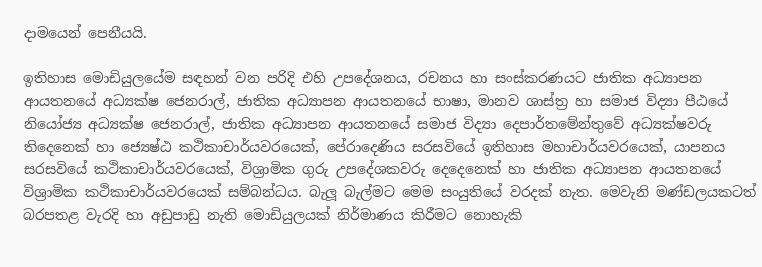දාමයෙන් පෙනීයයි.

ඉතිහාස මොඩියුලයේම සඳහන් වන පරිදි එහි උපදේශනය, රචනය හා සංස්කරණයට ජාතික අධ්‍යාපන ආයතනයේ අධ්‍යක්ෂ ජෙනරාල්, ජාතික අධ්‍යාපන ආයතනයේ භාෂා, මානව ශාස්ත්‍ර හා සමාජ විද්‍යා පීඨයේ නියෝජ්‍ය අධ්‍යක්ෂ ජෙනරාල්, ජාතික අධ්‍යාපන ආයතනයේ සමාජ විද්‍යා දෙපාර්තමේන්තුවේ අධ්‍යක්ෂවරු තිදෙනෙක් හා ජ්‍යෙෂ්ඨ කථිකාචාර්යවරයෙක්, පේරාදෙණිය සරසවියේ ඉතිහාස මහාචාර්යවරයෙක්, යාපනය සරසවියේ කථිකාචාර්යවරයෙක්, විශ්‍රාමික ගුරු උපදේශකවරු දෙදෙනෙක් හා ජාතික අධ්‍යාපන ආයතනයේ විශ්‍රාමික කථිකාචාර්යවරයෙක් සම්බන්ධය. බැලූ බැල්මට මෙම සංයුතියේ වරදක් නැත. මෙවැනි මණ්ඩලයකටත් බරපතළ වැරදි හා අඩුපාඩු නැති මොඩියුලයක් නිර්මාණය කිරීමට නොහැකි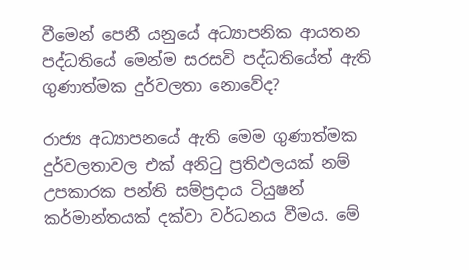වීමෙන් පෙනී යනුයේ අධ්‍යාපනික ආයතන පද්ධතියේ මෙන්ම සරසවි පද්ධතියේත් ඇති ගුණාත්මක දුර්වලතා නොවේද?

රාජ්‍ය අධ්‍යාපනයේ ඇති මෙම ගුණාත්මක දුර්වලතාවල එක් අනිටු ප්‍රතිඵලයක් නම් උපකාරක පන්ති සම්ප්‍රදාය ටියුෂන් කර්මාන්තයක් දක්වා වර්ධනය වීමය. මේ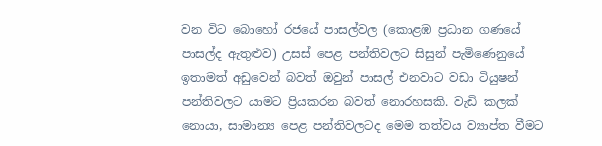වන විට බොහෝ රජයේ පාසල්වල (කොළඹ ප්‍රධාන ගණයේ පාසල්ද ඇතුළුව) උසස් පෙළ පන්තිවලට සිසුන් පැමිණෙනුයේ ඉතාමත් අඩුවෙන් බවත් ඔවුන් පාසල් එනවාට වඩා ටියුෂන් පන්තිවලට යාමට ප්‍රියකරන බවත් නොරහසකි. වැඩි කලක් නොයා, සාමාන්‍ය පෙළ පන්තිවලටද මෙම තත්වය ව්‍යාප්ත වීමට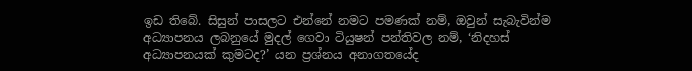ඉඩ තිබේ. සිසුන් පාසලට එන්නේ නමට පමණක් නම්, ඔවුන් සැබැවින්ම අධ්‍යාපනය ලබනුයේ මුදල් ගෙවා ටියුෂන් පන්තිවල නම්, ‘නිදහස් අධ්‍යාපනයක් කුමටද?’ යන ප්‍රශ්නය අනාගතයේද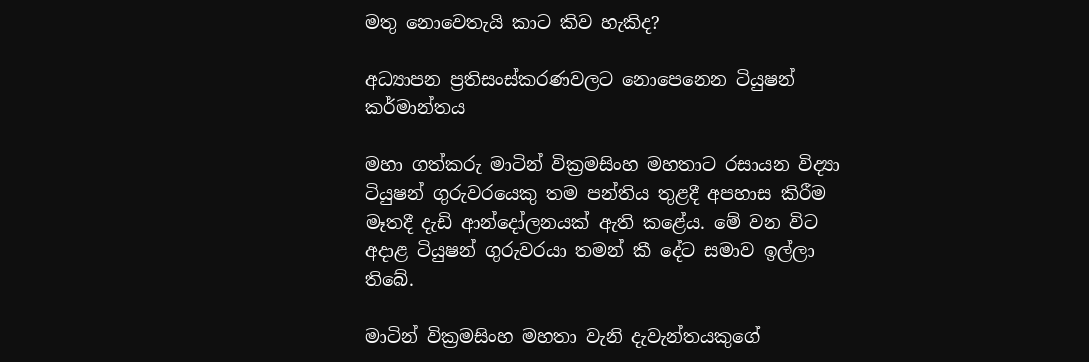මතු නොවෙතැයි කාට කිව හැකිද?

අධ්‍යාපන ප්‍රතිසංස්කරණවලට නොපෙනෙන ටියුෂන් කර්මාන්තය

මහා ගත්කරු මාටින් වික්‍රමසිංහ මහතාට රසායන විද්‍යා ටියුෂන් ගුරුවරයෙකු තම පන්තිය තුළදී අපහාස කිරීම මෑතදී දැඩි ආන්දෝලනයක් ඇති කළේය. මේ වන විට අදාළ ටියුෂන් ගුරුවරයා තමන් කී දේට සමාව ඉල්ලා තිබේ.

මාටින් වික්‍රමසිංහ මහතා වැනි දැවැන්තයකුගේ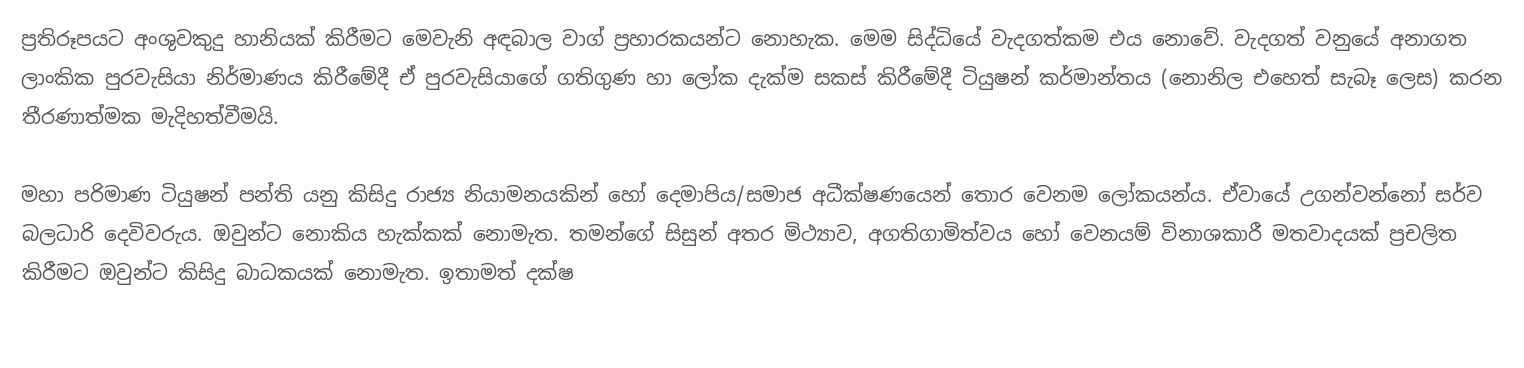ප්‍රතිරූපයට අංශුවකුදු හානියක් කිරීමට මෙවැනි අඳබාල වාග් ප්‍රහාරකයන්ට නොහැක. මෙම සිද්ධියේ වැදගත්කම එය නොවේ. වැදගත් වනුයේ අනාගත ලාංකික පුරවැසියා නිර්මාණය කිරීමේදී ඒ පුරවැසියාගේ ගතිගුණ හා ලෝක දැක්ම සකස් කිරීමේදී ටියුෂන් කර්මාන්තය (නොනිල එහෙත් සැබෑ ලෙස) කරන තීරණාත්මක මැදිහත්වීමයි.

මහා පරිමාණ ටියුෂන් පන්ති යනු කිසිදු රාජ්‍ය නියාමනයකින් හෝ දෙමාපිය/සමාජ අධීක්ෂණයෙන් තොර වෙනම ලෝකයන්ය. ඒවායේ උගන්වන්නෝ සර්ව බලධාරි දෙවිවරුය. ඔවුන්ට නොකිය හැක්කක් නොමැත. තමන්ගේ සිසුන් අතර මිථ්‍යාව, අගතිගාමිත්වය හෝ වෙනයම් විනාශකාරී මතවාදයක් ප්‍රචලිත කිරීමට ඔවුන්ට කිසිදු බාධකයක් නොමැත. ඉතාමත් දක්ෂ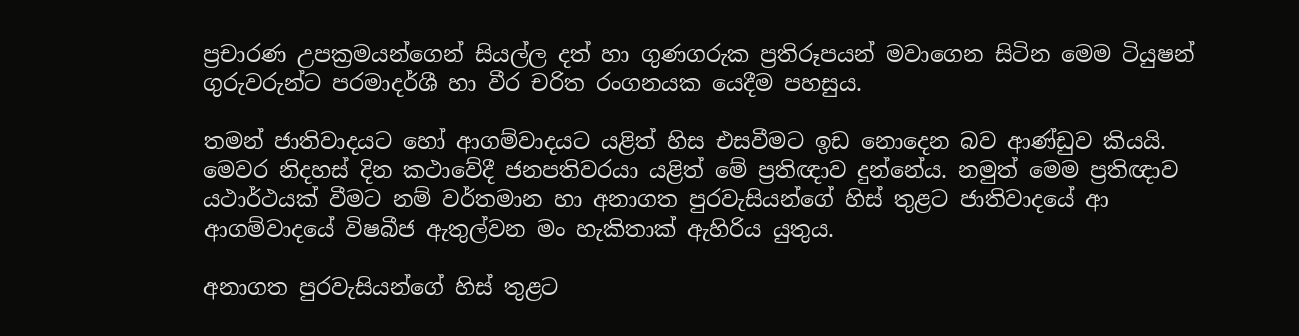ප්‍රචාරණ උපක්‍රමයන්ගෙන් සියල්ල දත් හා ගුණගරුක ප්‍රතිරූපයන් මවාගෙන සිටින මෙම ටියුෂන් ගුරුවරුන්ට පරමාදර්ශී හා වීර චරිත රංගනයක යෙදීම පහසුය.

තමන් ජාතිවාදයට හෝ ආගම්වාදයට යළිත් හිස එසවීමට ඉඩ නොදෙන බව ආණ්ඩුව කියයි. මෙවර නිදහස් දින කථාවේදී ජනපතිවරයා යළිත් මේ ප්‍රතිඥාව දුන්නේය. නමුත් මෙම ප්‍රතිඥාව යථාර්ථයක් වීමට නම් වර්තමාන හා අනාගත පුරවැසියන්ගේ හිස් තුළට ජාතිවාදයේ ආ ආගම්වාදයේ විෂබීජ ඇතුල්වන මං හැකිතාක් ඇහිරිය යුතුය.

අනාගත පුරවැසියන්ගේ හිස් තුළට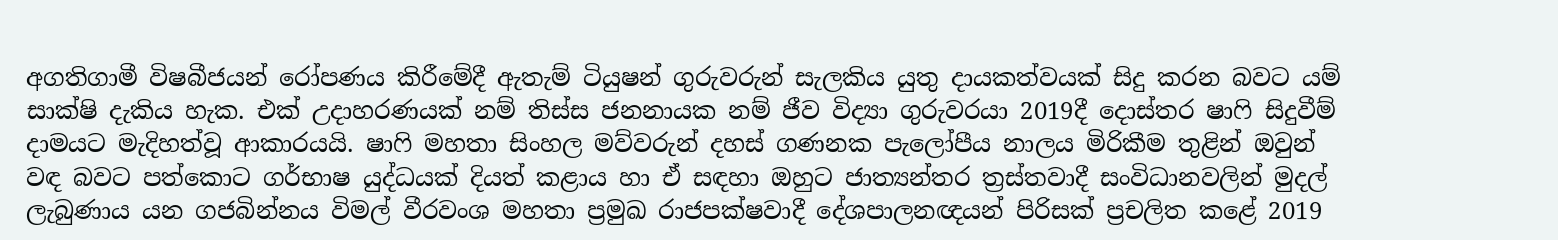අගතිගාමී විෂබීජයන් රෝපණය කිරීමේදී ඇතැම් ටියුෂන් ගුරුවරුන් සැලකිය යුතු දායකත්වයක් සිදු කරන බවට යම් සාක්ෂි දැකිය හැක. එක් උදාහරණයක් නම් තිස්ස ජනනායක නම් ජීව විද්‍යා ගුරුවරයා 2019දී දොස්තර ෂාෆි සිදුවීම් දාමයට මැදිහත්වූ ආකාරයයි. ෂාෆි මහතා සිංහල මව්වරුන් දහස් ගණනක පැලෝපීය නාලය මිරිකීම තුළින් ඔවුන් වඳ බවට පත්කොට ගර්භාෂ යුද්ධයක් දියත් කළාය හා ඒ සඳහා ඔහුට ජාත්‍යන්තර ත්‍රස්තවාදී සංවිධානවලින් මුදල් ලැබුණාය යන ගජබින්නය විමල් වීරවංශ මහතා ප්‍රමුඛ රාජපක්ෂවාදී දේශපාලනඥයන් පිරිසක් ප්‍රචලිත කළේ 2019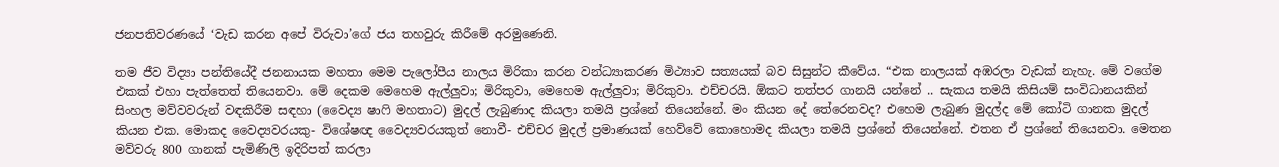ජනපතිවරණයේ ‘වැඩ කරන අපේ විරුවා’ගේ ජය තහවුරු කිරීමේ අරමුණෙනි.

තම ජීව විද්‍යා පන්තියේදී ජනනායක මහතා මෙම පැලෝපීය නාලය මිරිකා කරන වන්ධ්‍යාකරණ මිථ්‍යාව සත්‍යයක් බව සිසුන්ට කීවේය. “එක නාලයක් අඹරලා වැඩක් නැහැ. මේ වගේම එකක් එහා පැත්තෙත් තියෙනවා. මේ දෙකම මෙහෙම ඇල්ලුවා; මිරිකුවා, මෙහෙම ඇල්ලුවා; මිරිකුවා. එච්චරයි. ඕකට තත්පර ගානයි යන්නේ .. සැකය තමයි කිසියම් සංවිධානයකින් සිංහල මව්වවරුන් වඳකිරීම සඳහා (වෛද්‍ය ෂාෆි මහතාට) මුදල් ලැබුණාද කියලා තමයි ප්‍රශ්නේ තියෙන්නේ. මං කියන දේ තේරෙනවද? එහෙම ලැබුණ මුදල්ද මේ කෝටි ගානක මුදල් කියන එක. මොකද වෛද්‍යවරයකු- විශේෂඥ වෛද්‍යවරයකුත් නොවී- එච්චර මුදල් ප්‍රමාණයක් හෙව්වේ කොහොමද කියලා තමයි ප්‍රශ්නේ තියෙන්නේ. එතන ඒ ප්‍රශ්නේ තියෙනවා. මෙතන මව්වරු 800 ගානක් පැමිණිලි ඉදිරිපත් කරලා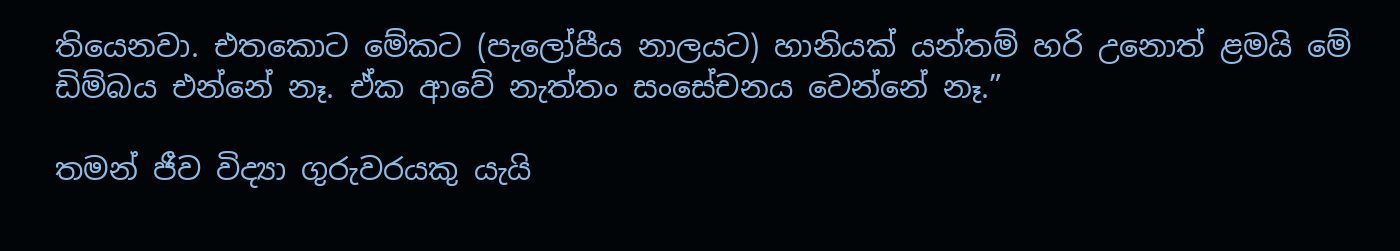තියෙනවා. එතකොට මේකට (පැලෝපීය නාලයට) හානියක් යන්තම් හරි උනොත් ළමයි මේ ඩිම්බය එන්නේ නෑ. ඒක ආවේ නැත්තං සංසේචනය වෙන්නේ නෑ.”

තමන් ජීව විද්‍යා ගුරුවරයකු යැයි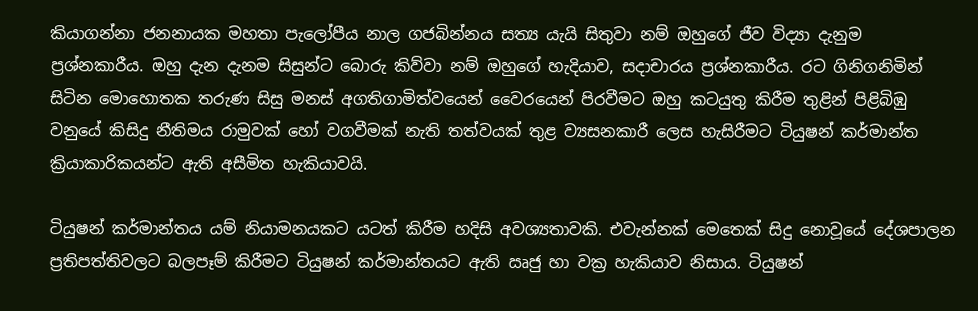කියාගන්නා ජනනායක මහතා පැලෝපීය නාල ගජබින්නය සත්‍ය යැයි සිතුවා නම් ඔහුගේ ජීව විද්‍යා දැනුම ප්‍රශ්නකාරීය. ඔහු දැන දැනම සිසුන්ට බොරු කිව්වා නම් ඔහුගේ හැදියාව, සදාචාරය ප්‍රශ්නකාරීය. රට ගිනිගනිමින් සිටින මොහොතක තරුණ සිසු මනස් අගතිගාමිත්වයෙන් වෛරයෙන් පිරවීමට ඔහු කටයුතු කිරීම තුළින් පිළිබිඹු වනුයේ කිසිදු නීතිමය රාමුවක් හෝ වගවීමක් නැති තත්වයක් තුළ ව්‍යසනකාරී ලෙස හැසිරීමට ටියුෂන් කර්මාන්ත ක්‍රියාකාරිකයන්ට ඇති අසීමිත හැකියාවයි.

ටියුෂන් කර්මාන්තය යම් නියාමනයකට යටත් කිරීම හදිසි අවශ්‍යතාවකි. එවැන්නක් මෙතෙක් සිදු නොවූයේ දේශපාලන ප්‍රතිපත්තිවලට බලපෑම් කිරීමට ටියුෂන් කර්මාන්තයට ඇති ඍජු හා වක්‍ර හැකියාව නිසාය. ටියුෂන්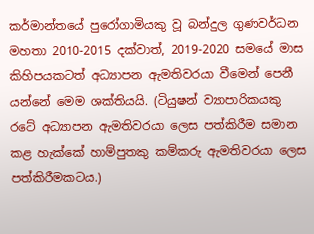කර්මාන්තයේ පුරෝගාමියකු වූ බන්දුල ගුණවර්ධන මහතා 2010-2015 දක්වාත්, 2019-2020 සමයේ මාස කිහිපයකටත් අධ්‍යාපන ඇමතිවරයා වීමෙන් පෙනී යන්නේ මෙම ශක්තියයි. (ටියුෂන් ව්‍යාපාරිකයකු රටේ අධ්‍යාපන ඇමතිවරයා ලෙස පත්කිරීම සමාන කළ හැක්කේ හාම්පුතකු කම්කරු ඇමතිවරයා ලෙස පත්කිරීමකටය.)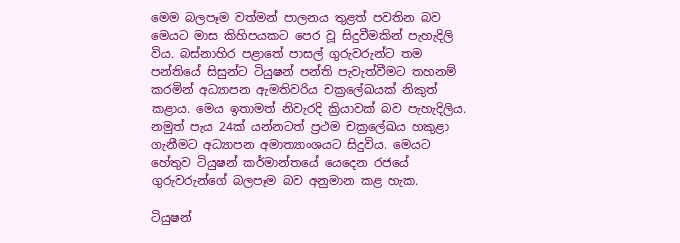මෙම බලපෑම වත්මන් පාලනය තුළත් පවතින බව මෙයට මාස කිහිපයකට පෙර වූ සිදුවීමකින් පැහැදිලි විය. බස්නාහිර පළාතේ පාසල් ගුරුවරුන්ට තම පන්තියේ සිසුන්ට ටියුෂන් පන්ති පැවැත්වීමට තහනම් කරමින් අධ්‍යාපන ඇමතිවරිය චක්‍රලේඛයක් නිකුත් කළාය. මෙය ඉතාමත් නිවැරදි ක්‍රියාවක් බව පැහැදිලිය. නමුත් පැය 24ක් යන්නටත් ප්‍රථම චක්‍රලේඛය හකුළා ගැනීමට අධ්‍යාපන අමාත්‍යාංශයට සිදුවිය. මෙයට හේතුව ටියුෂන් කර්මාන්තයේ යෙදෙන රජයේ ගුරුවරුන්ගේ බලපෑම බව අනුමාන කළ හැක.

ටියුෂන්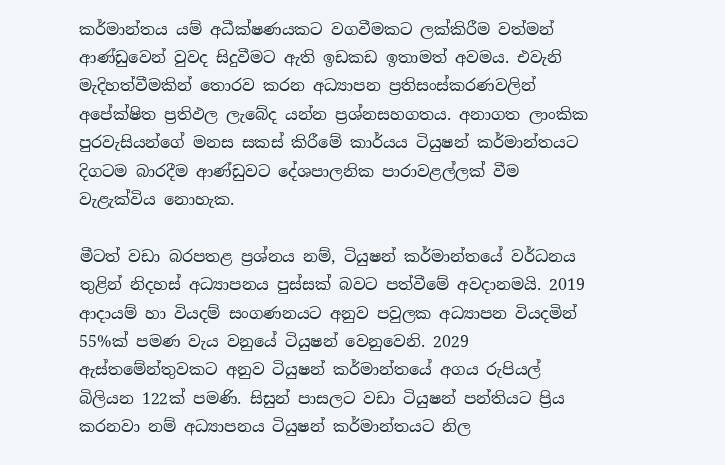කර්මාන්තය යම් අධීක්ෂණයකට වගවීමකට ලක්කිරීම වත්මන් ආණ්ඩුවෙන් වුවද සිදුවීමට ඇති ඉඩකඩ ඉතාමත් අවමය. එවැනි මැදිහත්වීමකින් තොරව කරන අධ්‍යාපන ප්‍රතිසංස්කරණවලින් අපේක්ෂිත ප්‍රතිඵල ලැබේද යන්න ප්‍රශ්නසහගතය. අනාගත ලාංකික පුරවැසියන්ගේ මනස සකස් කිරීමේ කාර්යය ටියුෂන් කර්මාන්තයට දිගටම බාරදීම ආණ්ඩුවට දේශපාලනික පාරාවළල්ලක් වීම වැළැක්විය නොහැක.

මීටත් වඩා බරපතළ ප්‍රශ්නය නම්, ටියුෂන් කර්මාන්තයේ වර්ධනය තුළින් නිදහස් අධ්‍යාපනය පුස්සක් බවට පත්වීමේ අවදානමයි. 2019 ආදායම් හා වියදම් සංගණනයට අනුව පවුලක අධ්‍යාපන වියදමින් 55%ක් පමණ වැය වනුයේ ටියුෂන් වෙනුවෙනි. 2029 ඇස්තමේන්තුවකට අනුව ටියුෂන් කර්මාන්තයේ අගය රුපියල් බිලියන 122ක් පමණි. සිසුන් පාසලට වඩා ටියුෂන් පන්තියට ප්‍රිය කරනවා නම් අධ්‍යාපනය ටියුෂන් කර්මාන්තයට නිල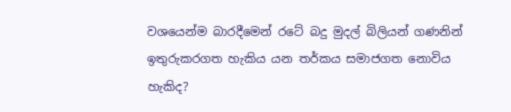වශයෙන්ම බාරදීමෙන් රටේ බදු මුදල් බිලියන් ගණනින් ඉතුරුකරගත හැකිය යන තර්කය සමාජගත නොවිය හැකිද?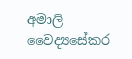අමාලි වෛද්‍යසේකර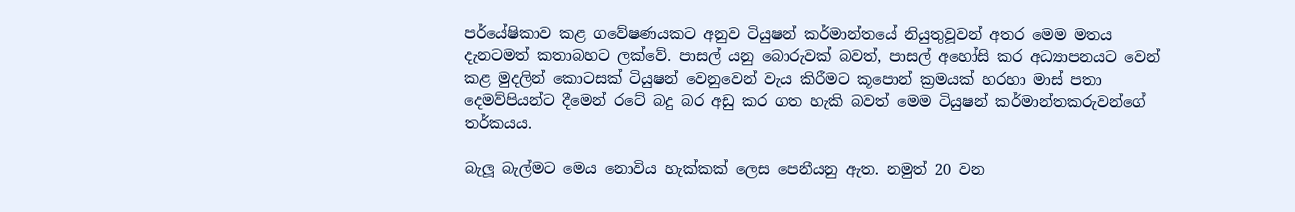පර්යේෂිකාව කළ ගවේෂණයකට අනුව ටියුෂන් කර්මාන්තයේ නියුතුවූවන් අතර මෙම මතය දැනටමත් කතාබහට ලක්වේ. පාසල් යනු බොරුවක් බවත්, පාසල් අහෝසි කර අධ්‍යාපනයට වෙන් කළ මුදලින් කොටසක් ටියුෂන් වෙනුවෙන් වැය කිරීමට කූපොන් ක්‍රමයක් හරහා මාස් පතා දෙමව්පියන්ට දීමෙන් රටේ බදු බර අඩු කර ගත හැකි බවත් මෙම ටියුෂන් කර්මාන්තකරුවන්ගේ තර්කයය.

බැලූ බැල්මට මෙය නොවිය හැක්කක් ලෙස පෙනීයනු ඇත. නමුත් 20 වන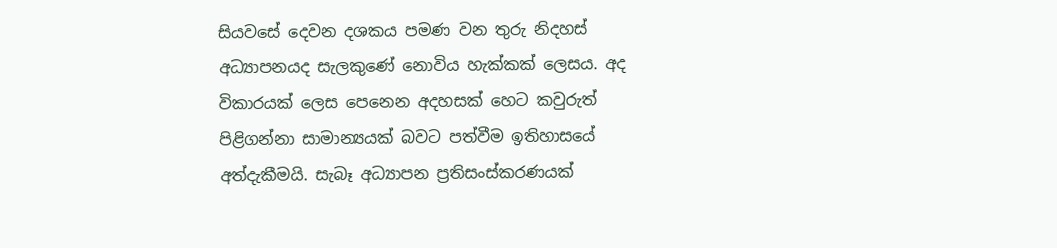සියවසේ දෙවන දශකය පමණ වන තුරු නිදහස් අධ්‍යාපනයද සැලකුණේ නොවිය හැක්කක් ලෙසය. අද විකාරයක් ලෙස පෙනෙන අදහසක් හෙට කවුරුත් පිළිගන්නා සාමාන්‍යයක් බවට පත්වීම ඉතිහාසයේ අත්දැකීමයි. සැබෑ අධ්‍යාපන ප්‍රතිසංස්කරණයක්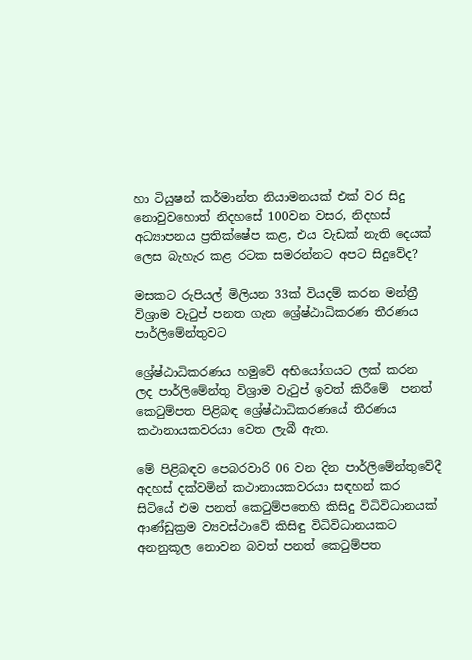හා ටියුෂන් කර්මාන්ත නියාමනයක් එක් වර සිදු නොවුවහොත් නිදහසේ 100වන වසර, නිදහස් අධ්‍යාපනය ප්‍රතික්ෂේප කළ, එය වැඩක් නැති දෙයක් ලෙස බැහැර කළ රටක සමරන්නට අපට සිදුවේද?

මසකට රුපියල් මිලියන 33ක් වියදම් කරන මන්ත්‍රී විශ්‍රාම වැටුප් පනත ගැන ශ්‍රේෂ්ඨාධිකරණ තීරණය පාර්ලිමේන්තුවට

ශ්‍රේෂ්ඨාධිකරණය හමුවේ අභියෝගයට ලක් කරන ලද පාර්ලිමේන්තු විශ්‍රාම වැටුප් ඉවත් කිරීමේ  පනත් කෙටුම්පත පිළිබඳ ශ්‍රේෂ්ඨාධිකරණයේ තීරණය කථානායකවරයා වෙත ලැබී ඇත.

මේ පිළිබඳව පෙබරවාරි 06 වන දින පාර්ලිමේන්තුවේදී අදහස් දක්වමින් කථානායකවරයා සඳහන් කර සිටියේ එම පනත් කෙටුම්පතෙහි කිසිදු විධිවිධානයක් ආණ්ඩුක්‍රම ව්‍යවස්ථාවේ කිසිඳු විධිවිධානයකට අනනුකූල නොවන බවත් පනත් කෙටුම්පත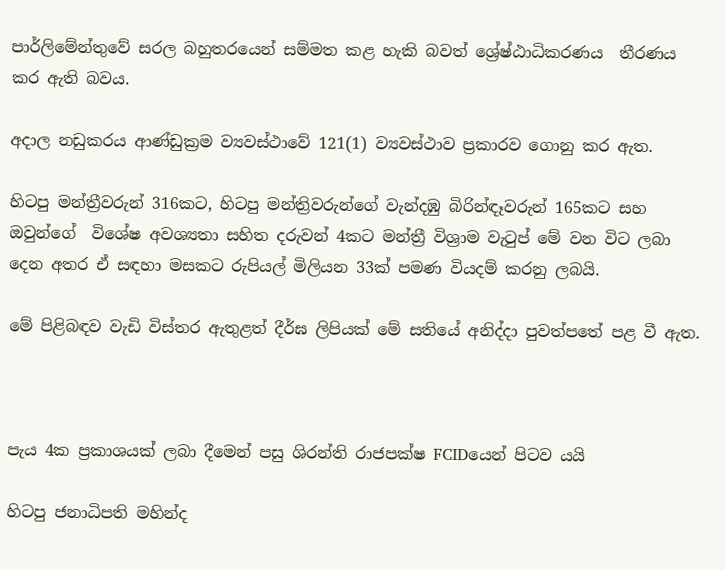පාර්ලිමේන්තුවේ සරල බහුතරයෙන් සම්මත කළ හැකි බවත් ශ්‍රේෂ්ඨාධිකරණය  තීරණය කර ඇති බවය.

අදාල නඩුකරය ආණ්ඩුක්‍රම ව්‍යවස්ථාවේ 121(1) ව්‍යවස්ථාව ප්‍රකාරව ගොනු කර ඇත.

හිටපු මන්ත්‍රීවරුන් 316කට, හිටපු මන්ත්‍රිවරුන්ගේ වැන්දඹු බිරින්ඳෑවරුන් 165කට සහ ඔවුන්ගේ  විශේෂ අවශ්‍යතා සහිත දරුවන් 4කට මන්ත්‍රී විශ්‍රාම වැටුප් මේ වන විට ලබා දෙන අතර ඒ සඳහා මසකට රුපියල් මිලියන 33ක් පමණ වියදම් කරනු ලබයි.

මේ පිළිබඳව වැඩි විස්තර ඇතුළත් දීර්ඝ ලිපියක් මේ සතියේ අනිද්දා පුවත්පතේ පළ වී ඇත.



පැය 4ක ප්‍රකාශයක් ලබා දීමෙන් පසු ශිරන්ති රාජපක්ෂ FCIDයෙන් පිටව යයි

හිටපු ජනාධිපති මහින්ද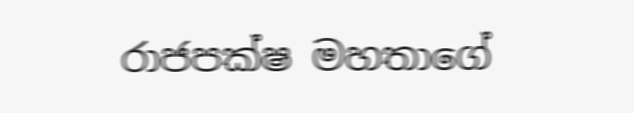රාජපක්ෂ මහතාගේ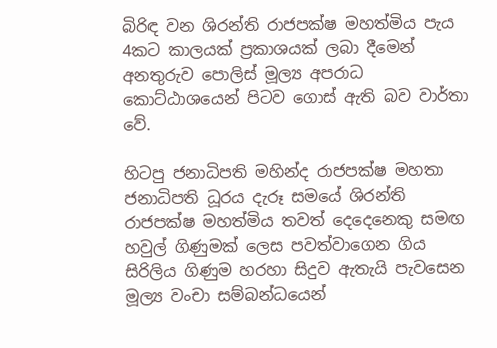බිරිඳ වන ශිරන්ති රාජපක්ෂ මහත්මිය පැය 4කට කාලයක් ප්‍රකාශයක් ලබා දීමෙන් අනතුරුව පොලිස් මූල්‍ය අපරාධ කොට්ඨාශයෙන් පිටව ගොස් ඇති බව වාර්තා වේ.

හිටපු ජනාධිපති මහින්ද රාජපක්ෂ මහතා ජනාධිපති ධූරය දැරූ සමයේ ශිරන්ති රාජපක්ෂ මහත්මිය තවත් දෙදෙනෙකු සමඟ හවුල් ගිණුමක් ලෙස පවත්වාගෙන ගිය සිරිලිය ගිණුම හරහා සිදුව ඇතැයි පැවසෙන  මූල්‍ය වංචා සම්බන්ධයෙන්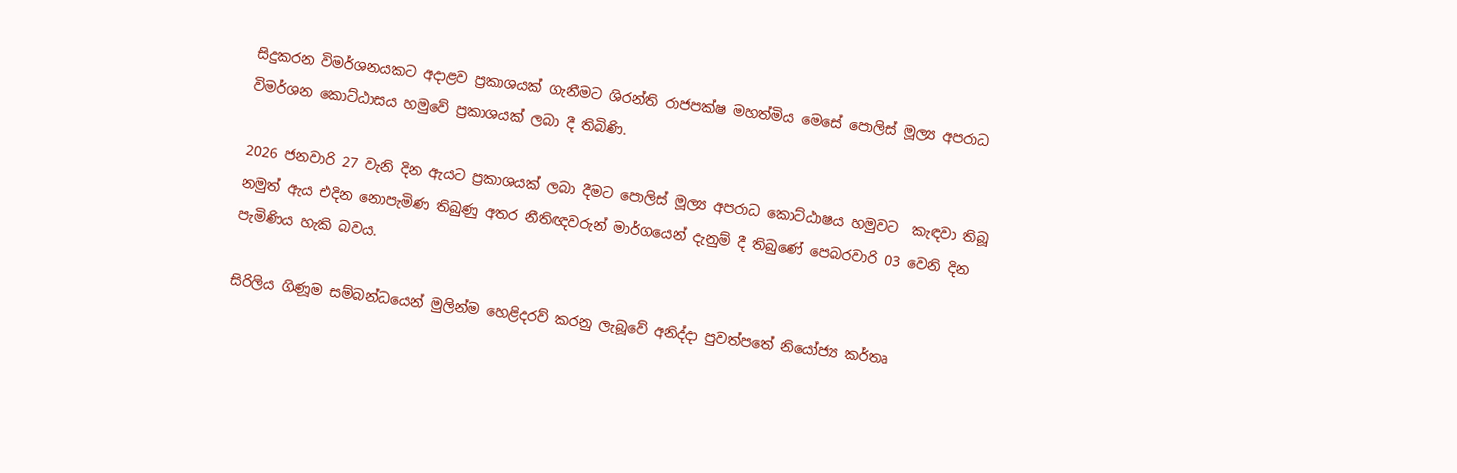සිදුකරන විමර්ශනයකට අදාළව ප්‍රකාශයක් ගැනීමට ශිරන්ති රාජපක්ෂ මහත්මිය මෙසේ පොලිස් මූල්‍ය අපරාධ විමර්ශන කොට්ඨාසය හමුවේ ප්‍රකාශයක් ලබා දී තිබිණි.

2026 ජනවාරි 27 වැනි දින ඇයට ප්‍රකාශයක් ලබා දීමට පොලිස් මූල්‍ය අපරාධ කොට්ඨාෂය හමුවට  කැඳවා තිබූ නමුත් ඇය එදින නොපැමිණ තිබුණු අතර නීතිඥවරුන් මාර්ගයෙන් දැනුම් දී තිබුණේ පෙබරවාරි 03 වෙනි දින පැමිණිය හැකි බවය.

සිරිලිය ගිණූම සම්බන්ධයෙන් මුලින්ම හෙළිදරව් කරනු ලැබූවේ අනිද්දා පුවත්පතේ නියෝජ්‍ය කර්තෘ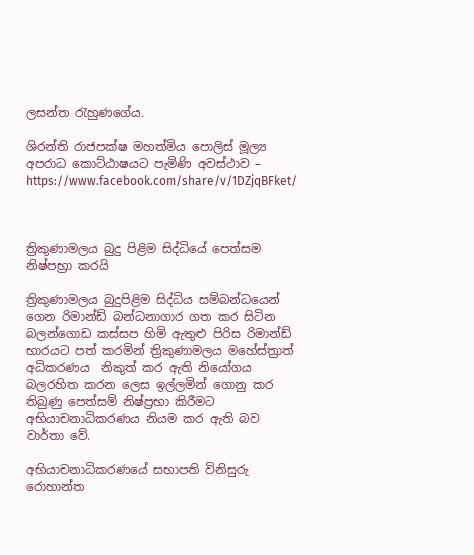ලසන්ත රැහුණගේය.

ශිරන්ති රාජපක්ෂ මහත්මිය පොලිස් මූල්‍ය අපරාධ කොට්ඨාෂයට පැමිණි අවස්ථාව –  https://www.facebook.com/share/v/1DZjqBFket/



ත්‍රිකුණාමලය බුදු පිළිම සිද්ධියේ පෙත්සම නිෂ්පභ්‍රා කරයි

ත්‍රිකුණාමලය බුදුපිළිම සිද්ධිය සම්බන්ධයෙන් ගෙන රිමාන්ඩ් බන්ධනාගාර ගත කර සිටින බලන්ගොඩ කස්සප හිමි ඇතුළු පිරිස රිමාන්ඩ් භාරයට පත් කරමින් ත්‍රිකුණාමලය මහේස්ත්‍රාත් අධිකරණය  නිකුත් කර ඇති නියෝගය බලරහිත කරන ලෙස ඉල්ලමින් ගොනු කර තිබුණු පෙත්සම් නිෂ්ප්‍රභා කිරීමට අභියාචනාධිකරණය නියම කර ඇති බව වාර්තා වේ.

අභියාචනාධිකරණයේ සභාපති විනිසුරු රොහාන්ත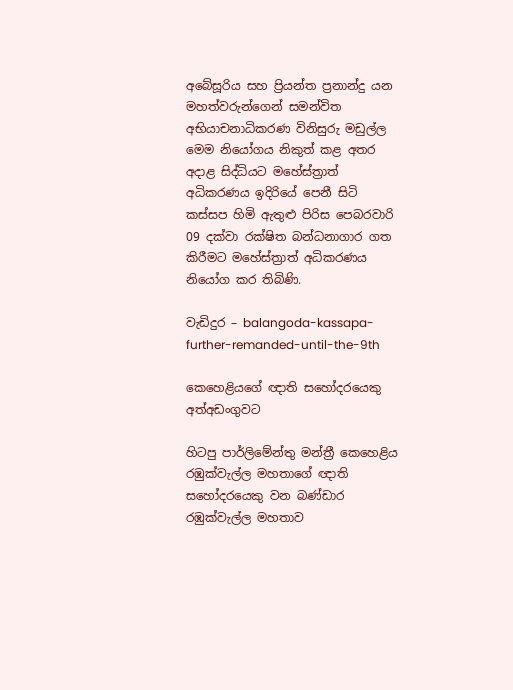අබේසූරිය සහ ප්‍රියන්ත ප්‍රනාන්දු යන මහත්වරුන්ගෙන් සමන්විත අභියාචනාධිකරණ විනිසුරු මඩුල්ල මෙම නියෝගය නිකුත් කළ අතර අදාළ සිද්ධියට මහේස්ත්‍රාත් අධිකරණය ඉදිරියේ පෙනී සිටි කස්සප හිමි ඇතුළු පිරිස පෙබරවාරි 09 දක්වා රක්ෂිත බන්ධනාගාර ගත කිරීමට මහේස්ත්‍රාත් අධිකරණය නියෝග කර තිබිණි.

වැඩිදුර – balangoda-kassapa-further-remanded-until-the-9th

කෙහෙළියගේ ඥාති සහෝදරයෙකු අත්අඩංගුවට

හිටපු පාර්ලිමේන්තු මන්ත්‍රී කෙහෙළිය රඹුක්වැල්ල මහතාගේ ඥාති සහෝදරයෙකු වන බණ්ඩාර රඹුක්වැල්ල මහතාව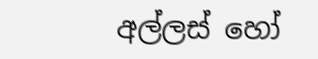අල්ලස් හෝ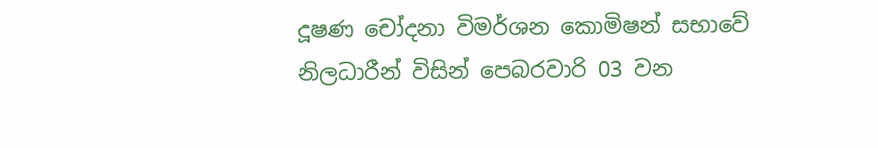දූෂණ චෝදනා විමර්ශන කොමිෂන් සභාවේ නිලධාරීන් විසින් පෙබරවාරි 03 වන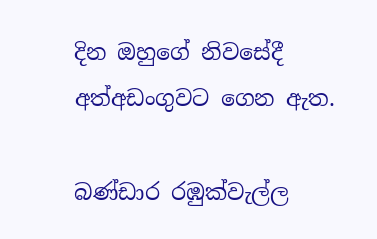දින ඔහුගේ නිවසේදී  අත්අඩංගුවට ගෙන ඇත.

බණ්ඩාර රඹුක්වැල්ල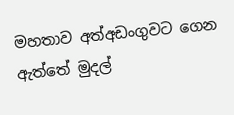මහතාව අත්අඩංගුවට ගෙන ඇත්තේ මුදල්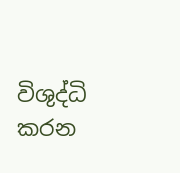විශුද්ධි කරන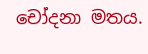චෝදනා මතය.